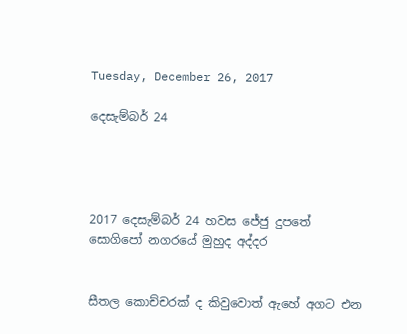Tuesday, December 26, 2017

දෙසැම්බර් 24




2017 දෙසැම්බර් 24 හවස ජේජු දුපතේ සොගිපෝ නගරයේ මුහුද අද්දර


සීතල කොච්චරක් ද කිවුවොත් ඇහේ අගට එන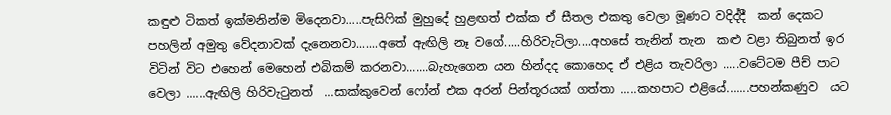කඳුළු ටිකත් ඉක්මනින්ම මිදෙනවා.....පැසිෆික් මුහුදේ හුළඟත් එක්ක ඒ සීතල එකතු වෙලා මූණට වදිද්දී  කන් දෙකට පහලින් අමුතු වේදනාවක් දැනෙනවා.......අතේ ඇඟිලි නෑ වගේ.....හිරිවැටිලා....අහසේ තැනින් තැන  කළු වළා තිබුනත් ඉර විටින් විට එහෙන් මෙහෙන් එබිකම් කරනවා.......බැහැගෙන යන හින්දද කොහෙද ඒ එළිය තැවරිලා .....වටේටම පීච් පාට වෙලා ......ඇඟිලි හිරිවැටුනත්  ...සාක්කුවෙන් ෆෝන් එක අරන් පින්තූරයක් ගත්තා .....කහපාට එළියේ.......පහන්කණුව  යට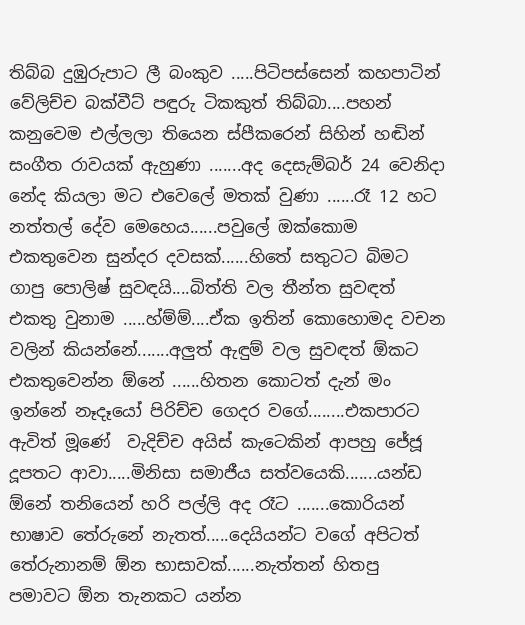තිබ්බ දුඹුරුපාට ලී බංකුව .....පිටිපස්සෙන් කහපාටින් වේලිච්ච බක්වීට් පඳුරු ටිකකුත් තිබ්බා....පහන් කනුවෙම එල්ලලා තියෙන ස්පීකරෙන් සිහින් හඬින් සංගීත රාවයක් ඇහුණා .......අද දෙසැම්බර් 24 වෙනිදා නේද කියලා මට එවෙලේ මතක් වුණා ......රෑ 12 හට නත්තල් දේව මෙහෙය......පවුලේ ඔක්කොම එකතුවෙන සුන්දර දවසක්......හිතේ සතුටට බිමට ගාපු පොලිෂ් සුවඳයි....බිත්ති වල තීන්ත සුවඳත් එකතු වුනාම .....හ්ම්ම්....ඒක ඉතින් කොහොමද වචන වලින් කියන්නේ.......අලුත් ඇඳුම් වල සුවඳත් ඕකට එකතුවෙන්න ඕනේ ......හිතන කොටත් දැන් මං ඉන්නේ නෑදෑයෝ පිරිච්ච ගෙදර වගේ........එකපාරට ඇවිත් මූණේ  වැදිච්ච අයිස් කැටෙකින් ආපහු ජේජූ දූපතට ආවා.....මිනිසා සමාජීය සත්වයෙකි.......යන්ඩ ඕනේ තනියෙන් හරි පල්ලි අද රෑට .......කොරියන් භාෂාව තේරුනේ නැතත්.....දෙයියන්ට වගේ අපිටත් තේරුනානම් ඕන භාසාවක්......නැත්තන් හිතපු පමාවට ඕන තැනකට යන්න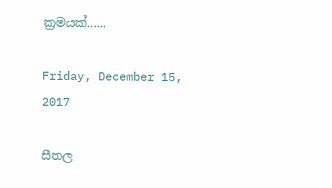ක්‍රමයක්......

Friday, December 15, 2017

සීතල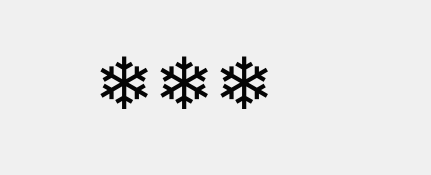❄❄❄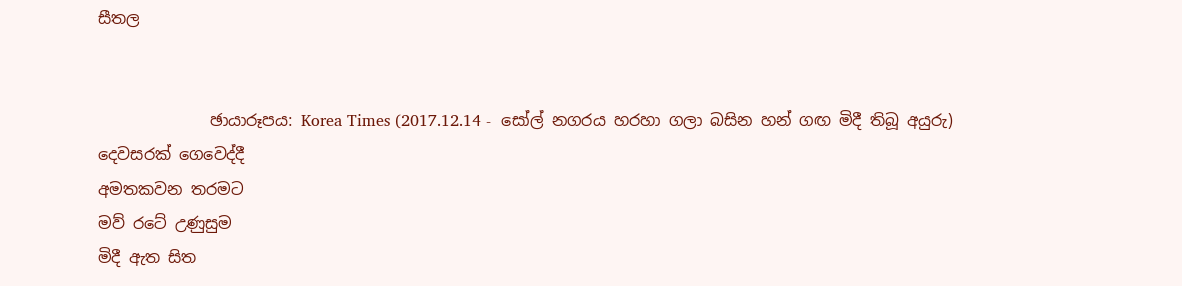සීතල


              ඡායාරූපය: Korea Times (2017.12.14 -  සෝල් නගරය හරහා ගලා බසින හන් ගඟ මිදී තිබූ අයුරු)
දෙවසරක් ගෙවෙද්දී
අමතකවන තරමට
මව් රටේ උණුසුම
මිදී ඇත සිත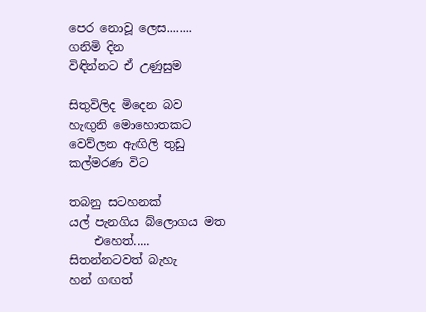පෙර නොවූ ලෙස........
ගනිමි දින
විඳින්නට ඒ උණුසුම

සිතුවිලිද මිදෙන බව
හැඟුනි මොහොතකට
වෙව්ලන ඇඟිලි තුඩු
කල්මරණ විට

තබනු සටහනක්
යල් පැනගිය බ්ලොගය මත
    එහෙත්.....
සිතන්නටවත් බැහැ
හන් ගඟත්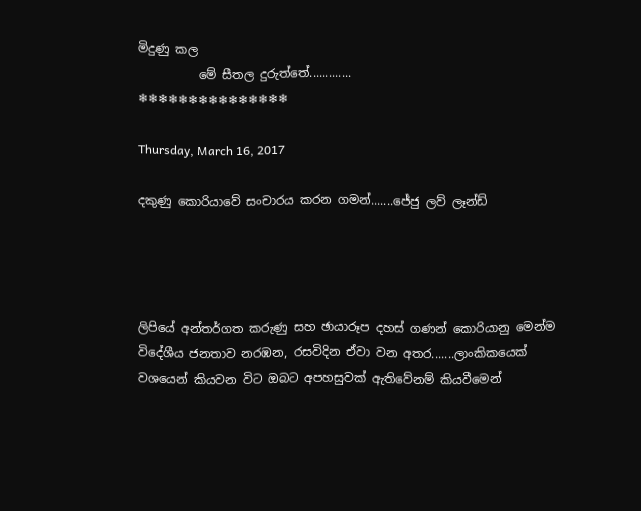මිදුණු කල
          මේ සීතල දුරුත්තේ.............
❄❄❄❄❄❄❄❄❄❄❄❄❄❄❄

Thursday, March 16, 2017

දකුණු කොරියාවේ සංචාරය කරන ගමන්.......ජේජු ලව් ලෑන්ඩ්




ලිපියේ අන්තර්ගත කරුණු සහ ඡායාරූප දහස් ගණන් කොරියානු මෙන්ම විදේශීය ජනතාව නරඹන, රසවිදින ඒවා වන අතර.......ලාංකිකයෙක් වශයෙන් කියවන විට ඔබට අපහසුවක් ඇතිවේනම් කියවීමෙන්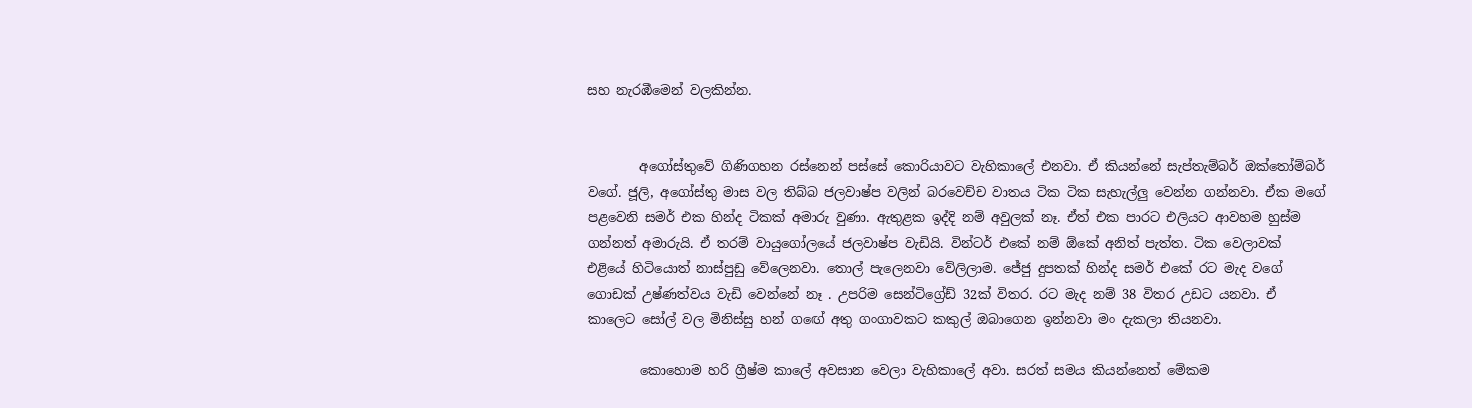සහ නැරඹීමෙන් වලකින්න.


        අගෝස්තුවේ ගිණිගහන රස්නෙන් පස්සේ කොරියාවට වැහිකාලේ එනවා. ඒ කියන්නේ සැප්තැම්බර් ඔක්තෝම්බර් වගේ. ජූලි, අගෝස්තු මාස වල තිබ්බ ජලවාෂ්ප වලින් බරවෙච්ච වාතය ටික ටික සැහැල්ලු වෙන්න ගන්නවා. ඒක මගේ පළවෙනි සමර් එක හින්ද ටිකක් අමාරු වුණා. ඇතුළක ඉද්දි නම් අවුලක් නෑ. ඒත් එක පාරට එලියට ආවහම හුස්ම ගන්නත් අමාරුයි. ඒ තරම් වායුගෝලයේ ජලවාෂ්ප වැඩියි. වින්ටර් එකේ නම් ඕකේ අනිත් පැත්ත. ටික වෙලාවක් එළියේ හිටියොත් නාස්පුඩු වේලෙනවා. තොල් පැලෙනවා වේලිලාම. ජේජු දුපතක් හින්ද සමර් එකේ රට මැද වගේ ගොඩක් උෂ්ණත්වය වැඩි වෙන්නේ නෑ . උපරිම සෙන්ටිග්‍රේඩ් 32ක් විතර. රට මැද නම් 38 විතර උඩට යනවා. ඒ කාලෙට සෝල් වල මිනිස්සු හන් ගඟේ අතු ගංගාවකට කකුල් ඔබාගෙන ඉන්නවා මං දැකලා තියනවා.

        කොහොම හරි ග්‍රීෂ්ම කාලේ අවසාන වෙලා වැහිකාලේ අවා. සරත් සමය කියන්නෙත් මේකම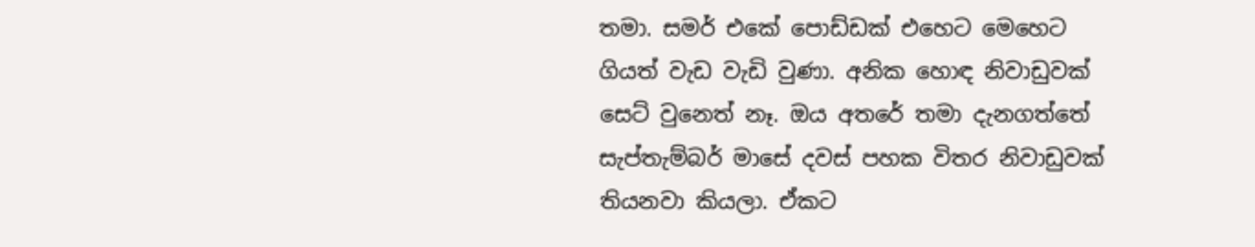තමා. සමර් එකේ පොඩ්ඩක් එහෙට මෙහෙට ගියත් වැඩ වැඩි වුණා. අනික හොඳ නිවාඩුවක් සෙට් වුනෙත් නෑ. ඔය අතරේ තමා දැනගත්තේ සැප්තැම්බර් මාසේ දවස් පහක විතර නිවාඩුවක් තියනවා කියලා. ඒකට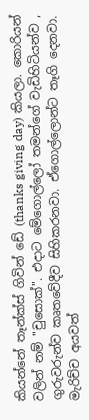කියන්නේ තෑන්ක්ස් ගිවින් ඩේ (thanks giving day) කියලා. කොරියන් වලින් නම් "චුසොක්". එදාට මේගොල්ලෝ තමන්ගේ වැඩිහිටියන්ව , ගුරුවරුන්ව කෘතවේදීව සිහිකරනවා. ඒගොල්ලොන්ට තෑගි දෙනවා. මැරිච්ච අයවත්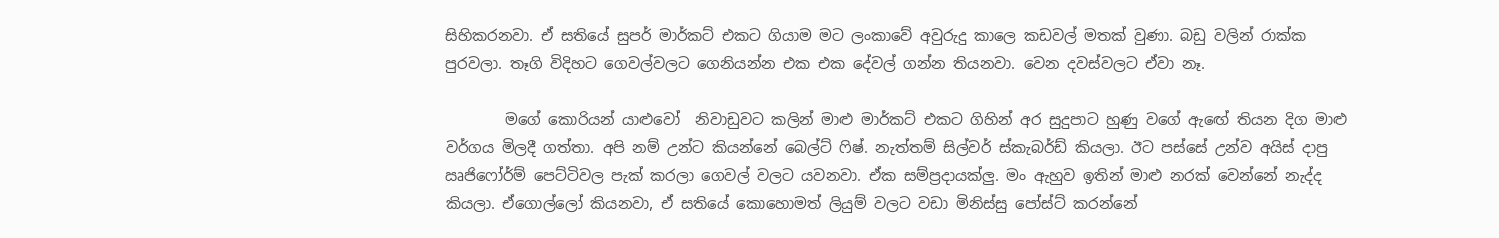සිහිකරනවා. ඒ සතියේ සුපර් මාර්කට් එකට ගියාම මට ලංකාවේ අවුරුදු කාලෙ කඩවල් මතක් වුණා. බඩු වලින් රාක්ක පුරවලා. තෑගි විදිහට ගෙවල්වලට ගෙනියන්න එක එක දේවල් ගන්න තියනවා. වෙන දවස්වලට ඒවා නෑ.

        මගේ කොරියන් යාළුවෝ  නිවාඩුවට කලින් මාළු මාර්කට් එකට ගිහින් අර සුදුපාට හුණු වගේ ඇඟේ තියන දිග මාළු වර්ගය මිලදී ගත්තා. අපි නම් උන්ට කියන්නේ බෙල්ට් ෆිෂ්. නැත්තම් සිල්වර් ස්කැබර්ඩ් කියලා. ඊට පස්සේ උන්ව අයිස් දාපු ඍජිෆෝර්ම් පෙට්ටිවල පැක් කරලා ගෙවල් වලට යවනවා. ඒක සම්ප්‍රදායක්ලු. මං ඇහුව ඉතින් මාළු නරක් වෙන්නේ නැද්ද කියලා. ඒගොල්ලෝ කියනවා, ඒ සතියේ කොහොමත් ලියුම් වලට වඩා මිනිස්සු පෝස්ට් කරන්නේ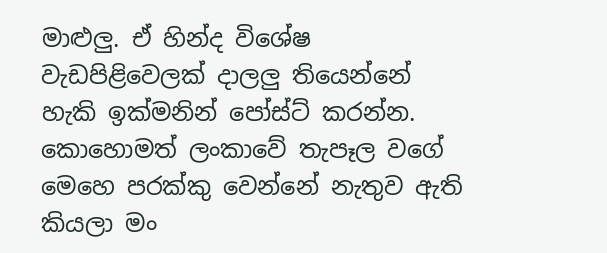මාළුලු. ඒ හින්ද විශේෂ වැඩපිළිවෙලක් දාලලු තියෙන්නේ හැකි ඉක්මනින් පෝස්ට් කරන්න. කොහොමත් ලංකාවේ තැපෑල වගේ මෙහෙ පරක්කු වෙන්නේ නැතුව ඇති කියලා මං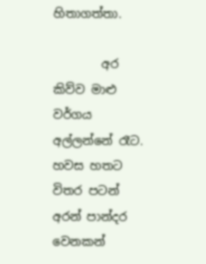හිතාගත්තා.

        අර කිව්ව මාළු වර්ගය අල්ලන්නේ රෑට. හවස හතට විතර පටන් අරන් පාන්දර වෙනකන්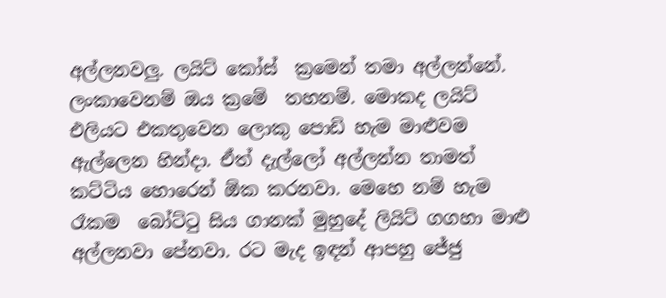අල්ලනවලු. ලයිට් කෝස්  ක්‍රමෙන් තමා අල්ලන්නේ. ලංකාවෙනම් ඔය ක්‍රමේ  තහනම්. මොකද ලයිට් එලියට එකතුවෙන ලොකු පොඩි හැම මාළුවම ඇල්ලෙන හින්දා. ඒත් දැල්ලෝ අල්ලන්න තාමත් කට්ටිය හොරෙන් ඕක කරනවා. මෙහෙ නම් හැම රෑකම  බෝට්ටු සිය ගානක් මුහුදේ ලියිට් ගගහා මාළු අල්ලනවා පේනවා. රට මැද ඉඳන් ආපහු ජේජු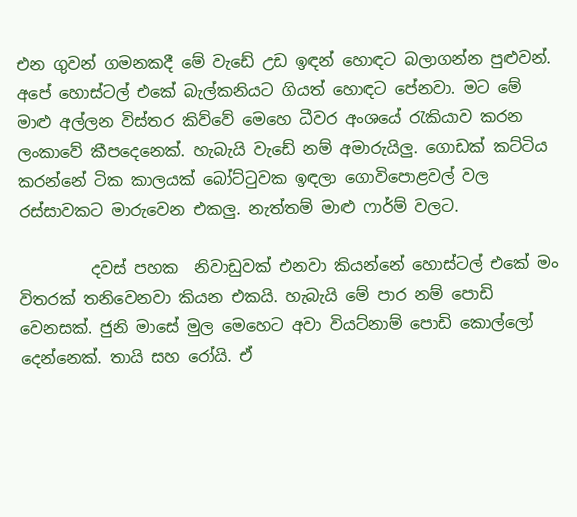එන ගුවන් ගමනකදී මේ වැඩේ උඩ ඉඳන් හොඳට බලාගන්න පුළුවන්. අපේ හොස්ටල් එකේ බැල්කනියට ගියත් හොඳට පේනවා. මට මේ මාළු අල්ලන විස්තර කිව්වේ මෙහෙ ධීවර අංශයේ රැකියාව කරන ලංකාවේ කීපදෙනෙක්. හැබැයි වැඩේ නම් අමාරුයිලු. ගොඩක් කට්ටිය කරන්නේ ටික කාලයක් බෝට්ටුවක ඉඳලා ගොවිපොළවල් වල රස්සාවකට මාරුවෙන එකලු. නැත්තම් මාළු ෆාර්ම් වලට.

         දවස් පහක  නිවාඩුවක් එනවා කියන්නේ හොස්ටල් එකේ මං  විතරක් තනිවෙනවා කියන එකයි. හැබැයි මේ පාර නම් පොඩි වෙනසක්. ජුනි මාසේ මුල මෙහෙට අවා වියට්නාම් පොඩි කොල්ලෝ දෙන්නෙක්. තායි සහ රෝයි. ඒ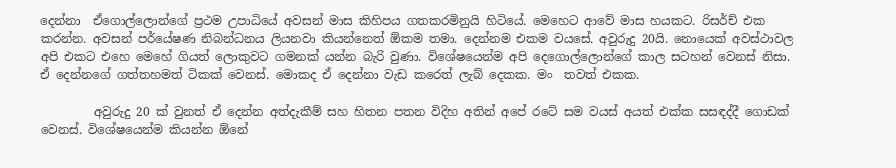දෙන්නා  ඒගොල්ලොන්ගේ ප්‍රථම උපාධියේ අවසන් මාස කිහිපය ගතකරමිනුයි හිටියේ. මෙහෙට ආවේ මාස හයකට. රිසර්ච් එක කරන්න. අවසන් පර්යේෂණ නිබන්ධනය ලියනවා කියන්නෙත් ඕකම තමා. දෙන්නම එකම වයසේ. අවුරුදු 20යි. නොයෙක් අවස්ථාවල අපි එකට එහෙ මෙහේ ගියත් ලොකුවට ගමනක් යන්න බැරි වුණා. විශේෂයෙන්ම අපි දෙගොල්ලොන්ගේ කාල සටහන් වෙනස් නිසා. ඒ දෙන්නගේ ගත්තහමත් ටිකක් වෙනස්. මොකද ඒ දෙන්නා වැඩ කරෙත් ලැබ් දෙකක. මං  තවත් එකක.

         අවුරුදු 20 ක් වුනත් ඒ දෙන්න අත්දැකීම් සහ හිතන පතන විදිහ අතින් අපේ රටේ සම වයස් අයත් එක්ක සසඳද්දී ගොඩක් වෙනස්. විශේෂයෙන්ම කියන්න ඕනේ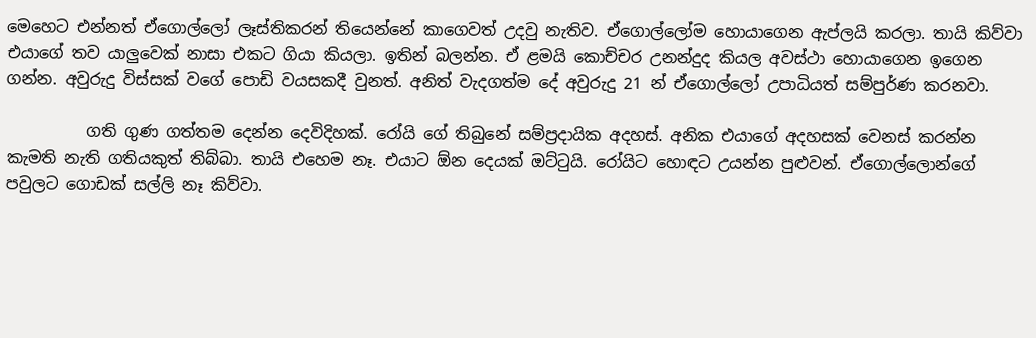මෙහෙට එන්නත් ඒගොල්ලෝ ලෑස්තිකරන් තියෙන්නේ කාගෙවත් උදවු නැතිව. ඒගොල්ලෝම හොයාගෙන ඇප්ලයි කරලා. තායි කිව්වා එයාගේ තව යාලුවෙක් නාසා එකට ගියා කියලා. ඉතින් බලන්න. ඒ ළමයි කොච්චර උනන්දුද කියල අවස්ථා හොයාගෙන ඉගෙන ගන්න. අවුරුදු විස්සක් වගේ පොඩි වයසකදී වුනත්. අනිත් වැදගත්ම දේ අවුරුදු 21 න් ඒගොල්ලෝ උපාධියත් සම්පුර්ණ කරනවා.

          ගති ගුණ ගත්තම දෙන්න දෙවිදිහක්. රෝයි ගේ තිබුනේ සම්ප්‍රදායික අදහස්. අනික එයාගේ අදහසක් වෙනස් කරන්න කැමති නැති ගතියකුත් තිබ්බා. තායි එහෙම නෑ. එයාට ඕන දෙයක් ඔට්ටුයි. රෝයිට හොඳට උයන්න පුළුවන්. ඒගොල්ලොන්ගේ පවුලට ගොඩක් සල්ලි නෑ කිව්වා.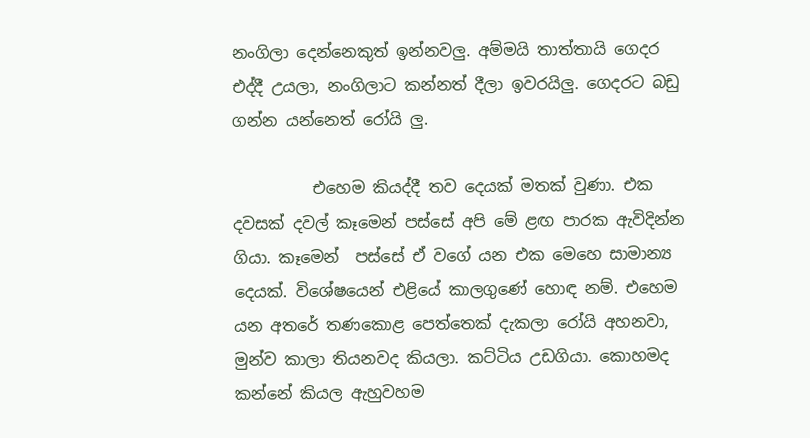නංගිලා දෙන්නෙකුත් ඉන්නවලු. අම්මයි තාත්තායි ගෙදර එද්දී උයලා, නංගිලාට කන්නත් දීලා ඉවරයිලු. ගෙදරට බඩු ගන්න යන්නෙත් රෝයි ලු.

          එහෙම කියද්දී තව දෙයක් මතක් වුණා. එක දවසක් දවල් කෑමෙන් පස්සේ අපි මේ ළඟ පාරක ඇවිදින්න ගියා. කෑමෙන්  පස්සේ ඒ වගේ යන එක මෙහෙ සාමාන්‍ය දෙයක්. විශේෂයෙන් එළියේ කාලගුණේ හොඳ නම්. එහෙම යන අතරේ තණකොළ පෙත්තෙක් දැකලා රෝයි අහනවා, මුන්ව කාලා තියනවද කියලා. කට්ටිය උඩගියා. කොහමද කන්නේ කියල ඇහුවහම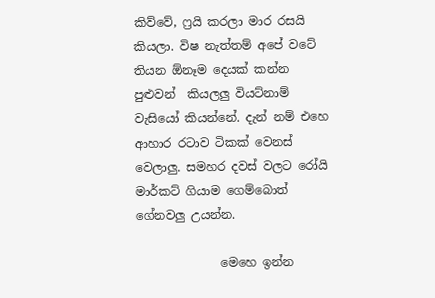කිව්වේ, ෆ්‍රයි කරලා මාර රසයි කියලා. විෂ නැත්තම් අපේ වටේ තියන ඕනෑම දෙයක් කන්න පුළුවන්  කියලලු වියට්නාම් වැසියෝ කියන්නේ. දැන් නම් එහෙ ආහාර රටාව ටිකක් වෙනස් වෙලාලු. සමහර දවස් වලට රෝයි මාර්කට් ගියාම ගෙම්බොත් ගේනවලු උයන්න.

              මෙහෙ ඉන්න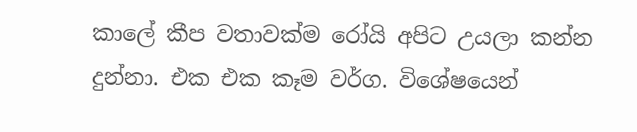කාලේ කීප වතාවක්ම රෝයි අපිට උයලා කන්න දුන්නා. එක එක කෑම වර්ග. විශේෂයෙන්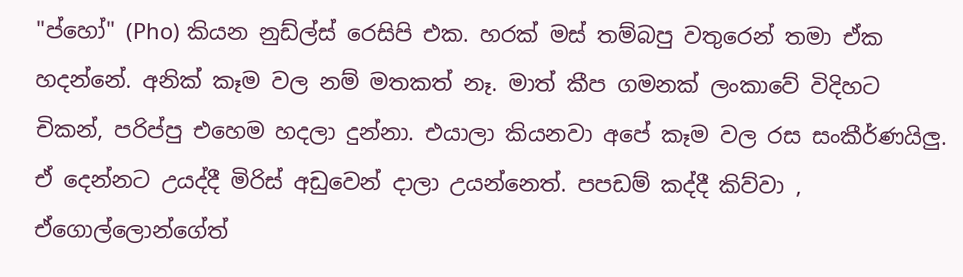"ප්හෝ" (Pho) කියන නුඩ්ල්ස් රෙසිපි එක. හරක් මස් තම්බපු වතුරෙන් තමා ඒක හදන්නේ. අනික් කෑම වල නම් මතකත් නෑ. මාත් කීප ගමනක් ලංකාවේ විදිහට චිකන්, පරිප්පු එහෙම හදලා දුන්නා. එයාලා කියනවා අපේ කෑම වල රස සංකීර්ණයිලු. ඒ දෙන්නට උයද්දී මිරිස් අඩුවෙන් දාලා උයන්නෙත්. පපඩම් කද්දී කිව්වා , ඒගොල්ලොන්ගේත්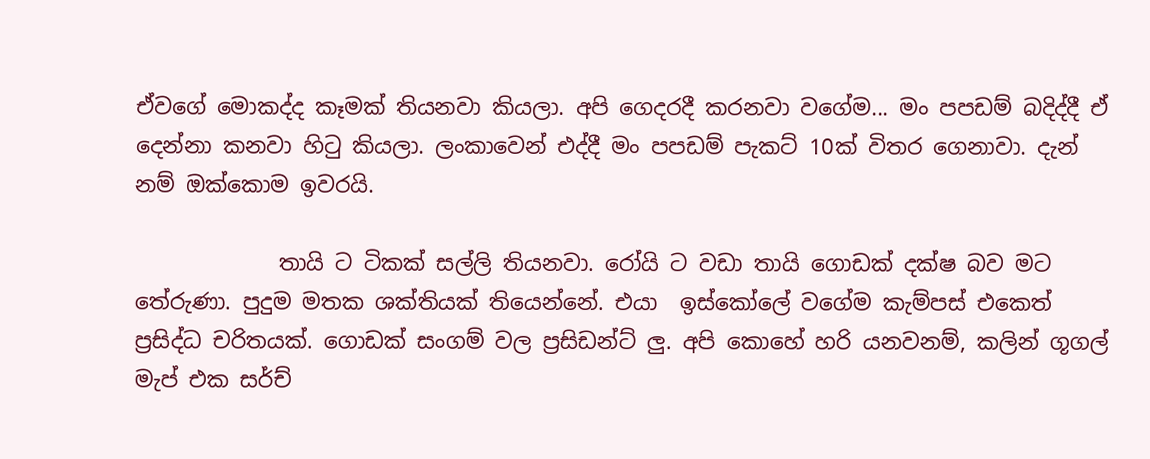ඒවගේ මොකද්ද කෑමක් තියනවා කියලා. අපි ගෙදරදී කරනවා වගේම... මං පපඩම් බදිද්දී ඒ දෙන්නා කනවා හිටු කියලා. ලංකාවෙන් එද්දී මං පපඩම් පැකට් 10ක් විතර ගෙනාවා. දැන් නම් ඔක්කොම ඉවරයි.

             තායි ට ටිකක් සල්ලි තියනවා. රෝයි ට වඩා තායි ගොඩක් දක්ෂ බව මට  තේරුණා. පුදුම මතක ශක්තියක් තියෙන්නේ. එයා  ඉස්කෝලේ වගේම කැම්පස් එකෙත් ප්‍රසිද්ධ චරිතයක්. ගොඩක් සංගම් වල ප්‍රසිඩන්ට් ලු. අපි කොහේ හරි යනවනම්, කලින් ගූගල් මැප් එක සර්ච්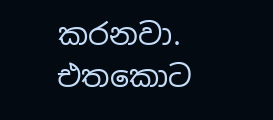කරනවා. එතකොට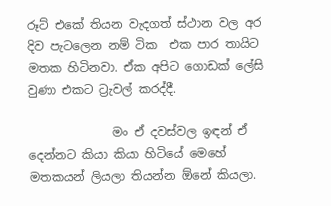රූට් එකේ තියන වැදගත් ස්ථාන වල අර දිව පැටලෙන නම් ටික  එක පාර තායිට මතක හිටිනවා. ඒක අපිට ගොඩක් ලේසි වුණා එකට ට්‍රැවල් කරද්දී.

              මං ඒ දවස්වල ඉඳන් ඒ දෙන්නට කියා කියා හිටියේ මෙහේ මතකයන් ලියලා තියන්න ඕනේ කියලා.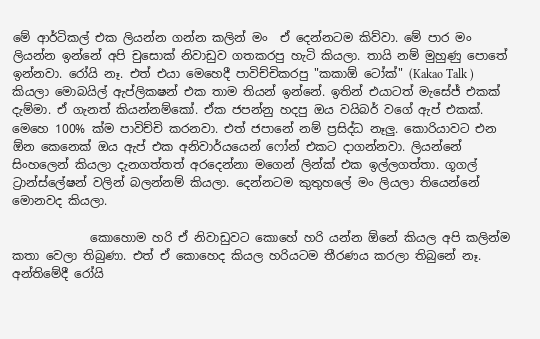මේ ආර්ටිකල් එක ලියන්න ගන්න කලින් මං  ඒ දෙන්නටම කිව්වා. මේ පාර මං  ලියන්න ඉන්නේ අපි චුසොක් නිවාඩුව ගතකරපු හැටි කියලා. තායි නම් මුහුණු පොතේ ඉන්නවා. රෝයි නෑ. එත් එයා මෙහෙදී පාවිච්චිකරපු "කකාඕ ටෝක්" (Kakao Talk ) කියලා මොබයිල් ඇප්ලිකෂන් එක තාම තියන් ඉන්නේ. ඉතින් එයාටත් මැසේජ් එකක් දැම්මා. ඒ ගැනත් කියන්නම්කෝ. ඒක ජපන්නු හදපු ඔය වයිබර් වගේ ඇප් එකක්. මෙහෙ 100% ක්ම පාවිච්චි කරනවා. එත් ජපානේ නම් ප්‍රසිද්ධ නෑලු. කොරියාවට එන ඕන කෙනෙක් ඔය ඇප් එක අනිවාර්යයෙන් ෆෝන් එකට දාගන්නවා. ලියන්නේ සිංහලෙන් කියලා දැනගත්තත් අරදෙන්නා මගෙන් ලින්ක් එක ඉල්ලගත්තා. ගූගල් ට්‍රාන්ස්ලේෂන් වලින් බලන්නම් කියලා. දෙන්නටම කුතුහලේ මං ලියලා තියෙන්නේ මොනවද කියලා.

             කොහොම හරි ඒ නිවාඩුවට කොහේ හරි යන්න ඕනේ කියල අපි කලින්ම කතා වෙලා තිබුණා. එත් ඒ කොහෙද කියල හරියටම තීරණය කරලා තිබුනේ නෑ. අන්තිමේදී රෝයි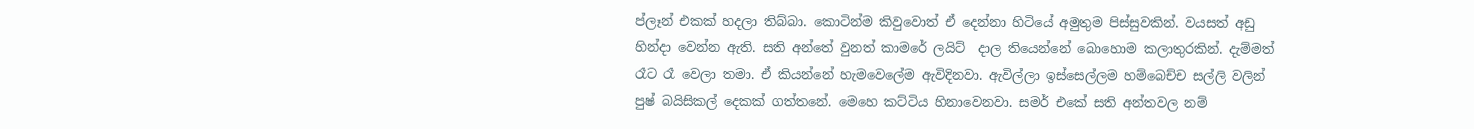ප්ලෑන් එකක් හදලා තිබ්බා. කොටින්ම කිවුවොත් ඒ දෙන්නා හිටියේ අමුතුම පිස්සුවකින්. වයසත් අඩු හින්දා වෙන්න ඇති. සති අන්තේ වුනත් කාමරේ ලයිට්  දාල තියෙන්නේ බොහොම කලාතුරකින්. දැම්මත් රෑට රෑ වෙලා තමා. ඒ කියන්නේ හැමවෙලේම ඇවිදිනවා. ඇවිල්ලා ඉස්සෙල්ලම හම්බෙච්ච සල්ලි වලින් පුෂ් බයිසිකල් දෙකක් ගත්තනේ. මෙහෙ කට්ටිය හිනාවෙනවා. සමර් එකේ සති අන්තවල නම්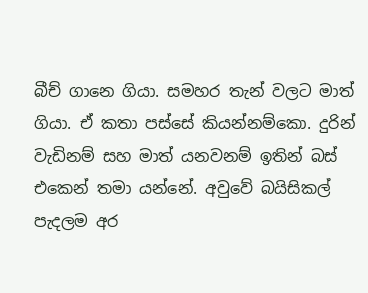බීච් ගානෙ ගියා. සමහර තැන් වලට මාත් ගියා. ඒ කතා පස්සේ කියන්නම්කො. දුරින් වැඩිනම් සහ මාත් යනවනම් ඉතින් බස් එකෙන් තමා යන්නේ. අවුවේ බයිසිකල් පැදලම අර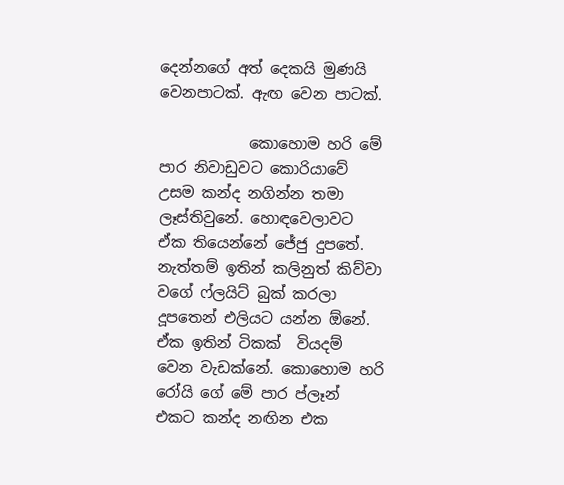දෙන්නගේ අත් දෙකයි මුණයි වෙනපාටක්. ඇඟ වෙන පාටක්.

            කොහොම හරි මේ පාර නිවාඩුවට කොරියාවේ උසම කන්ද නගින්න තමා ලෑස්තිවුනේ. හොඳවෙලාවට  ඒක තියෙන්නේ ජේජු දුපතේ. නැත්තම් ඉතින් කලිනුත් කිව්වා වගේ ෆ්ලයිට් බුක් කරලා දූපතෙන් එලියට යන්න ඕනේ. ඒක ඉතින් ටිකක්  වියදම් වෙන වැඩක්නේ. කොහොම හරි රෝයි ගේ මේ පාර ප්ලෑන් එකට කන්ද නඟින එක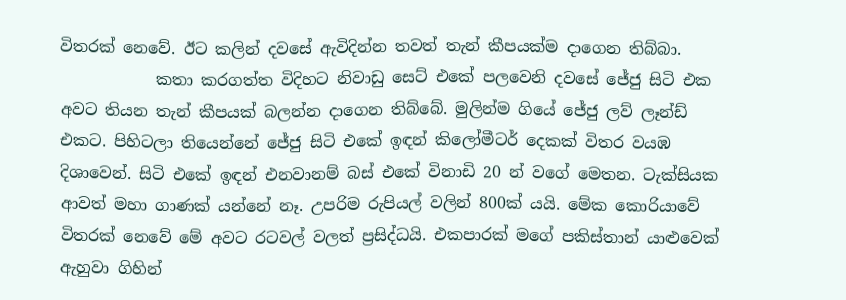විතරක් නෙවේ. ඊට කලින් දවසේ ඇවිදින්න තවත් තැන් කීපයක්ම දාගෙන තිබ්බා.
            කතා කරගත්ත විදිහට නිවාඩු සෙට් එකේ පලවෙනි දවසේ ජේජු සිටි එක අවට තියන තැන් කීපයක් බලන්න දාගෙන තිබ්බේ. මුලින්ම ගියේ ජේජු ලව් ලෑන්ඩ් එකට. පිහිටලා තියෙන්නේ ජේජු සිටි එකේ ඉඳන් කිලෝමීටර් දෙකක් විතර වයඹ දිශාවෙන්. සිටි එකේ ඉඳන් එනවානම් බස් එකේ විනාඩි 20 න් වගේ මෙතන. ටැක්සියක ආවත් මහා ගාණක් යන්නේ නෑ. උපරිම රුපියල් වලින් 800ක් යයි. මේක කොරියාවේ විතරක් නෙවේ මේ අවට රටවල් වලත් ප්‍රසිද්ධයි. එකපාරක් මගේ පකිස්තාන් යාළුවෙක් ඇහුවා ගිහින්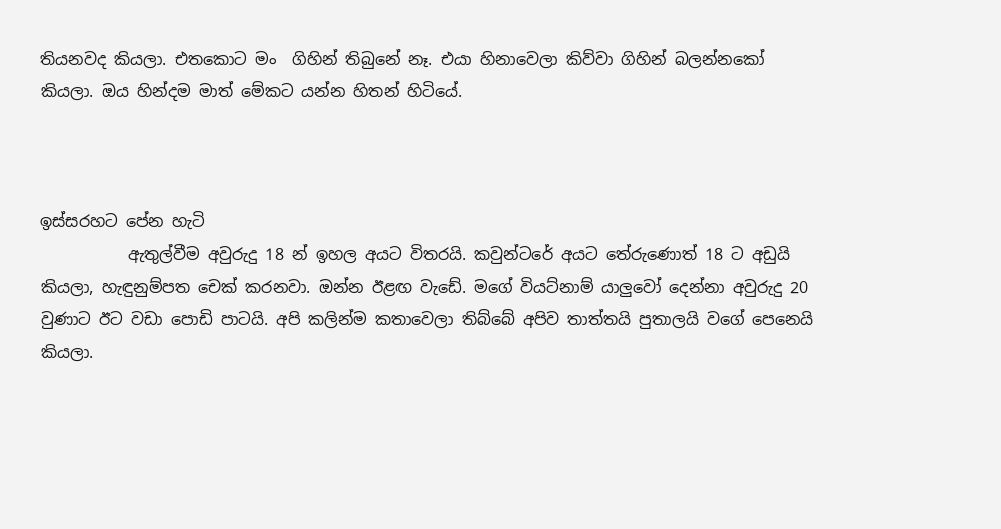තියනවද කියලා. එතකොට මං  ගිහින් තිබුනේ නෑ. එයා හිනාවෙලා කිව්වා ගිහින් බලන්නකෝ කියලා. ඔය හින්දම මාත් මේකට යන්න හිතන් හිටියේ.



ඉස්සරහට පේන හැටි
           ඇතුල්වීම අවුරුදු 18 න් ඉහල අයට විතරයි. කවුන්ටරේ අයට තේරුණොත් 18 ට අඩුයි කියලා, හැඳුනුම්පත චෙක් කරනවා. ඔන්න ඊළඟ වැඩේ. මගේ වියට්නාම් යාලුවෝ දෙන්නා අවුරුදු 20 වුණාට ඊට වඩා පොඩි පාටයි. අපි කලින්ම කතාවෙලා තිබ්බේ අපිව තාත්තයි පුතාලයි වගේ පෙනෙයි කියලා.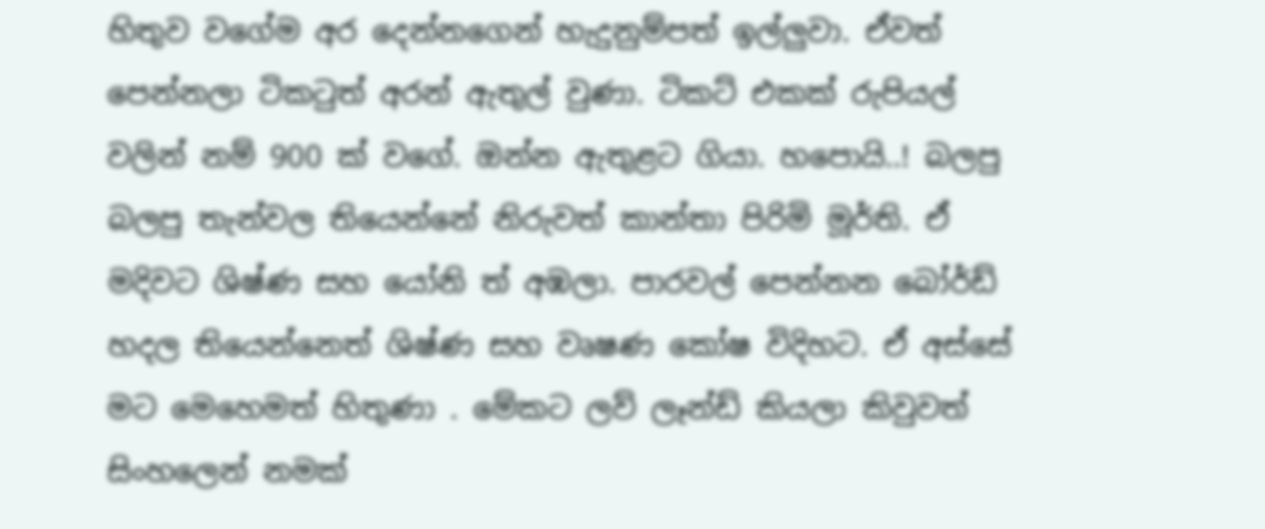හිතුව වගේම අර දෙන්නගෙන් හැදුනුම්පත් ඉල්ලුවා. ඒවත් පෙන්නලා ටිකටුත් අරන් ඇතුල් වුණා. ටිකට් එකක් රුපියල් වලින් නම් 900 ක් වගේ. ඔන්න ඇතුළට ගියා. හපොයි..! බලපු බලපු තැන්වල තියෙන්නේ නිරුවත් කාන්තා පිරිමි මූර්ති. ඒ මදිවට ශිෂ්ණ සහ යෝනි ත් අඹලා. පාරවල් පෙන්නන බෝර්ඩ් හදල තියෙන්නෙත් ශිෂ්ණ සහ වෘෂණ කෝෂ විදිහට. ඒ අස්සේ මට මෙහෙමත් හිතුණා . මේකට ලව් ලෑන්ඩ් කියලා කිවුවත් සිංහලෙන් නමක්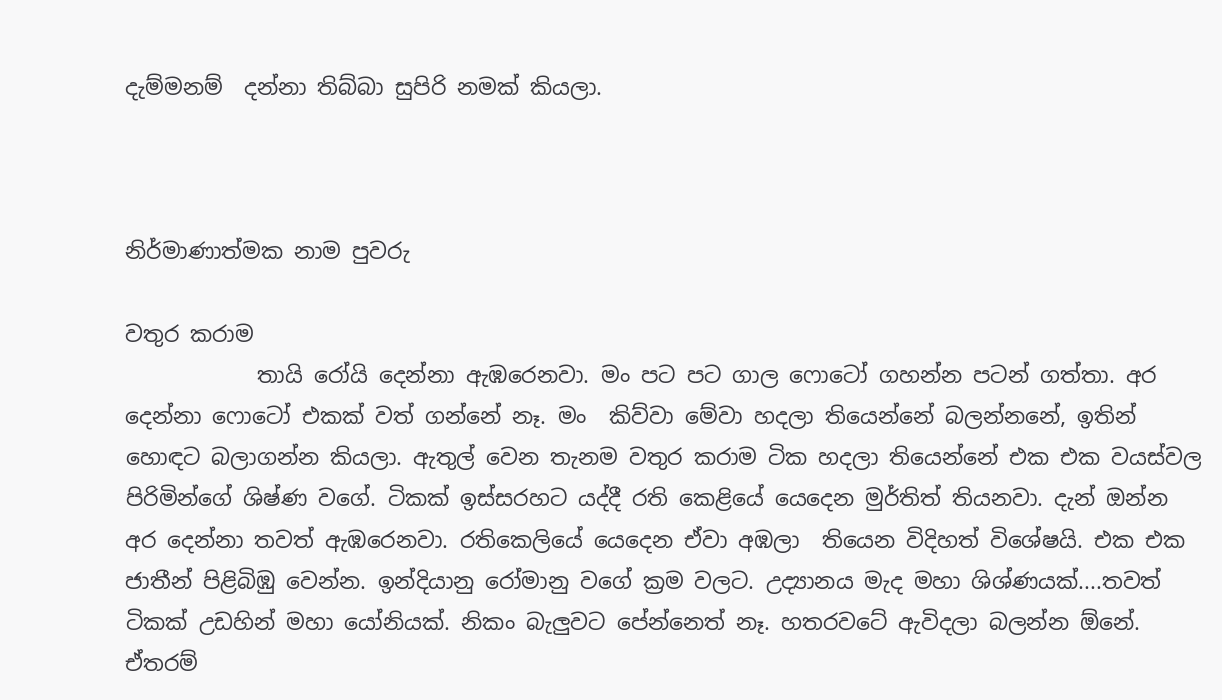දැම්මනම්  දන්නා තිබ්බා සුපිරි නමක් කියලා.



නිර්මාණාත්මක නාම පුවරු

වතුර කරාම
            තායි රෝයි දෙන්නා ඇඹරෙනවා. මං පට පට ගාල ෆොටෝ ගහන්න පටන් ගත්තා. අර දෙන්නා ෆොටෝ එකක් වත් ගන්නේ නෑ. මං  කිව්වා මේවා හදලා තියෙන්නේ බලන්නනේ, ඉතින් හොඳට බලාගන්න කියලා. ඇතුල් වෙන තැනම වතුර කරාම ටික හදලා තියෙන්නේ එක එක වයස්වල පිරිමින්ගේ ශිෂ්ණ වගේ. ටිකක් ඉස්සරහට යද්දී රති කෙළියේ යෙදෙන මුර්තිත් තියනවා. දැන් ඔන්න අර දෙන්නා තවත් ඇඹරෙනවා. රතිකෙලියේ යෙදෙන ඒවා අඹලා  තියෙන විදිහත් විශේෂයි. එක එක ජාතීන් පිළිබිඹු වෙන්න. ඉන්දියානු රෝමානු වගේ ක්‍රම වලට. උද්‍යානය මැද මහා ශිශ්ණයක්....තවත් ටිකක් උඩහින් මහා යෝනියක්. නිකං බැලුවට පේන්නෙත් නෑ. හතරවටේ ඇවිදලා බලන්න ඕනේ. ඒතරම්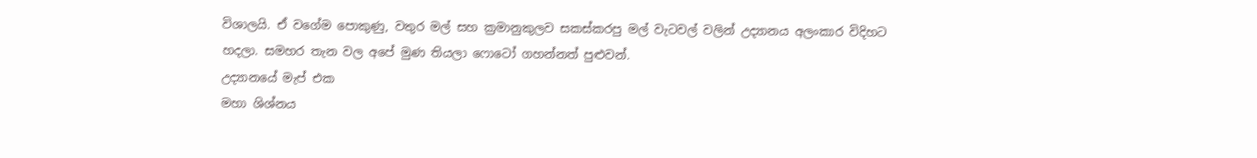විශාලයි. ඒ වගේම පොකුණු, වතුර මල් සහ ක්‍රමානුකුලව සකස්කරපු මල් වැටවල් වලින් උද්‍යානය අලංකාර විදිහට හදලා. සමහර තැන වල අපේ මුණ තියලා ෆොටෝ ගහන්නත් පුළුවන්.
උද්‍යානයේ මැප් එක
මහා ශිශ්නය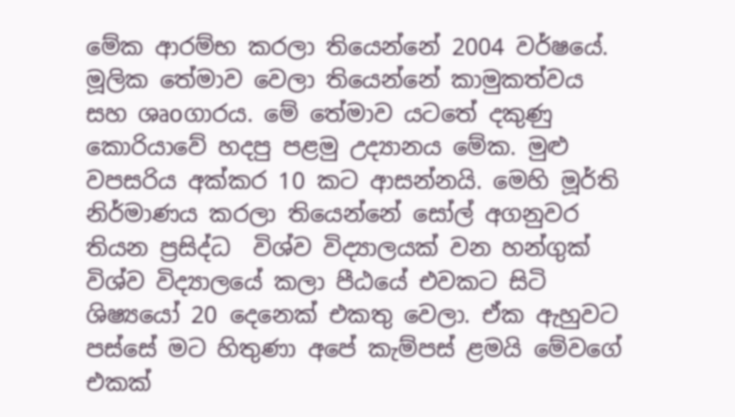මේක ආරම්භ කරලා තියෙන්නේ 2004 වර්ෂයේ. මූලික තේමාව වෙලා තියෙන්නේ කාමුකත්වය සහ ශෘoගාරය. මේ තේමාව යටතේ දකුණු කොරියාවේ හදපු පළමු උද්‍යානය මේක. මුළු වපසරිය අක්කර 10 කට ආසන්නයි. මෙහි මූර්ති නිර්මාණය කරලා තියෙන්නේ සෝල් අගනුවර තියන ප්‍රසිද්ධ  විශ්ව විද්‍යාලයක් වන හන්ගුක් විශ්ව විද්‍යාලයේ කලා පීඨයේ එවකට සිටි ශිෂ්‍යයෝ 20 දෙනෙක් එකතු වෙලා. ඒක ඇහුවට පස්සේ මට හිතුණා අපේ කැම්පස් ළමයි මේවගේ එකක්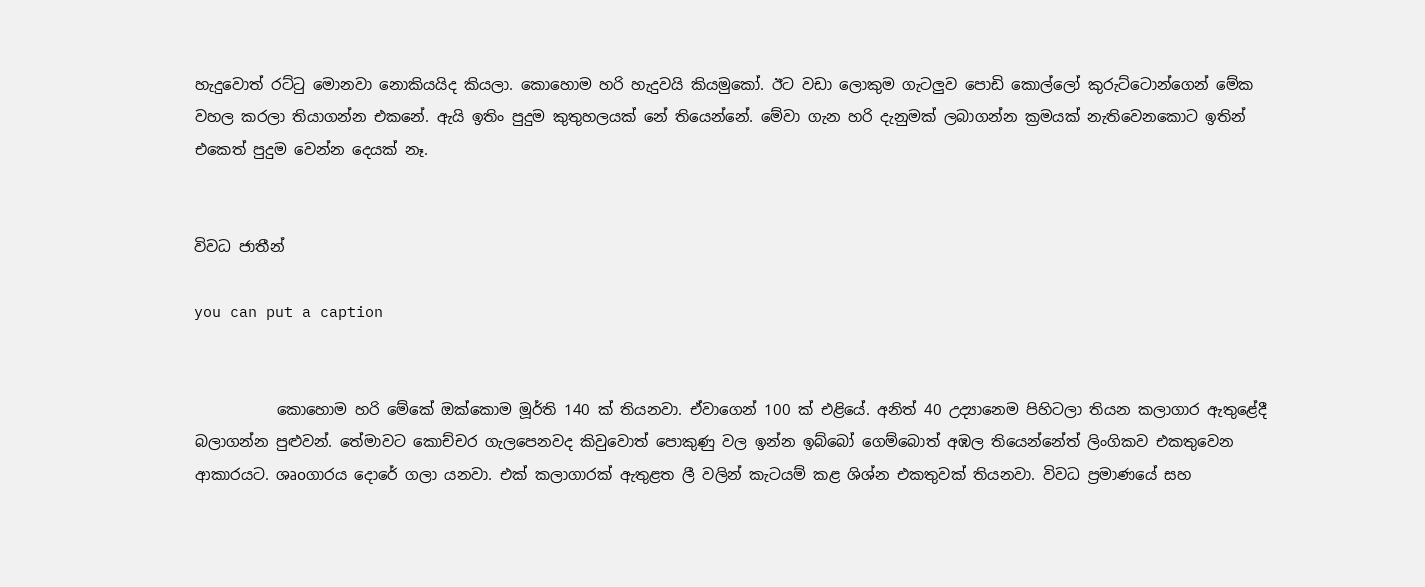හැදුවොත් රට්ටු මොනවා නොකියයිද කියලා. කොහොම හරි හැදුවයි කියමුකෝ. ඊට වඩා ලොකුම ගැටලුව පොඩි කොල්ලෝ කුරුට්ටොන්ගෙන් මේක වහල කරලා තියාගන්න එකනේ. ඇයි ඉතිං පුදුම කුතුහලයක් නේ තියෙන්නේ. මේවා ගැන හරි දැනුමක් ලබාගන්න ක්‍රමයක් නැතිවෙනකොට ඉතින් එකෙත් පුදුම වෙන්න දෙයක් නෑ.


විවධ ජාතීන්

you can put a caption


           කොහොම හරි මේකේ ඔක්කොම මූර්ති 140 ක් තියනවා. ඒවාගෙන් 100 ක් එළියේ. අනිත් 40 උද්‍යානෙම පිහිටලා තියන කලාගාර ඇතුළේදී බලාගන්න පුළුවන්. තේමාවට කොච්චර ගැලපෙනවද කිවුවොත් පොකුණු වල ඉන්න ඉබ්බෝ ගෙම්බොත් අඹල තියෙන්නේත් ලිංගිකව එකතුවෙන ආකාරයට. ශෘoගාරය දොරේ ගලා යනවා. එක් කලාගාරක් ඇතුළත ලී වලින් කැටයම් කළ ශිශ්න එකතුවක් තියනවා. විවධ ප්‍රමාණයේ සහ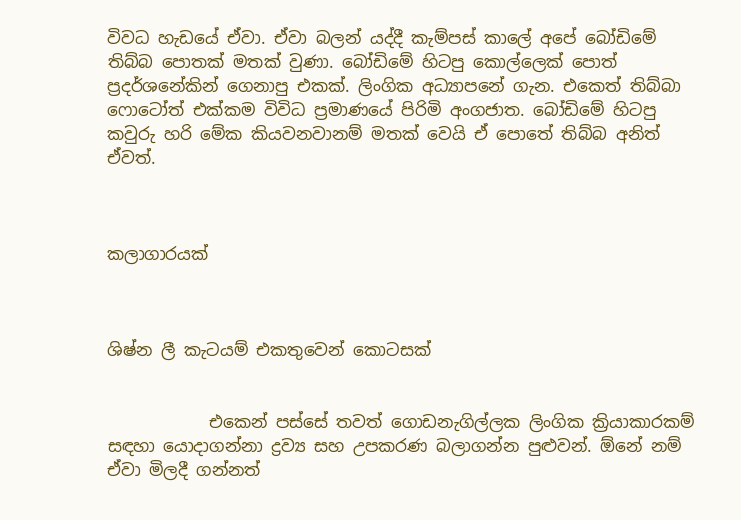විවධ හැඩයේ ඒවා. ඒවා බලන් යද්දී කැම්පස් කාලේ අපේ බෝඩිමේ තිබ්බ පොතක් මතක් වුණා. බෝඩිමේ හිටපු කොල්ලෙක් පොත් ප්‍රදර්ශනේකින් ගෙනාපු එකක්. ලිංගික අධ්‍යාපනේ ගැන. එකෙත් තිබ්බා ෆොටෝත් එක්කම විවිධ ප්‍රමාණයේ පිරිමි අංගජාත. බෝඩිමේ හිටපු කවුරු හරි මේක කියවනවානම් මතක් වෙයි ඒ පොතේ තිබ්බ අනිත් ඒවත්.



කලාගාරයක්



ශිෂ්න ලී කැටයම් එකතුවෙන් කොටසක්


            එකෙන් පස්සේ තවත් ගොඩනැගිල්ලක ලිංගික ක්‍රියාකාරකම් සඳහා යොදාගන්නා ද්‍රව්‍ය සහ උපකරණ බලාගන්න පුළුවන්. ඕනේ නම් ඒවා මිලදී ගන්නත්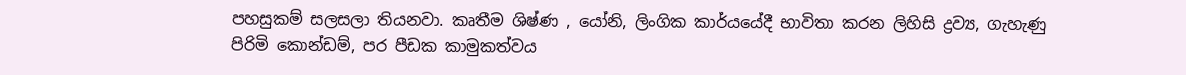පහසුකම් සලසලා තියනවා. කෘතීම ශිෂ්ණ , යෝනි, ලිංගික කාර්යයේදී භාවිතා කරන ලිහිසි ද්‍රව්‍ය, ගැහැණු පිරිමි කොන්ඩම්, පර පීඩක කාමුකත්වය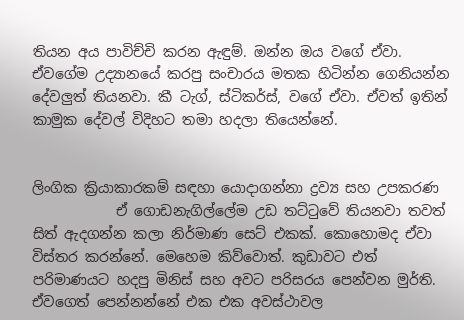තියන අය පාවිච්චි කරන ඇඳුම්. ඔන්න ඔය වගේ ඒවා. ඒවගේම උද්‍යානයේ කරපු සංචාරය මතක හිටින්න ගෙනියන්න දේවලුත් තියනවා. කී ටැග්, ස්ටිකර්ස්, වගේ ඒවා. ඒවත් ඉතින් කාමුක දේවල් විදිහට තමා හදලා තියෙන්නේ.


ලිංගික ක්‍රියාකාරකම් සඳහා යොදාගන්නා ද්‍රව්‍ය සහ උපකරණ
            ඒ ගොඩනැගිල්ලේම උඩ තට්ටුවේ තියනවා තවත් සිත් ඇදගන්න කලා නිර්මාණ සෙට් එකක්. කොහොමද ඒවා විස්තර කරන්නේ. මෙහෙම කිව්වොත්. කුඩාවට එත් පරිමාණයට හදපු මිනිස් සහ අවට පරිසරය පෙන්වන මුර්ති. ඒවගෙත් පෙන්නන්නේ එක එක අවස්ථාවල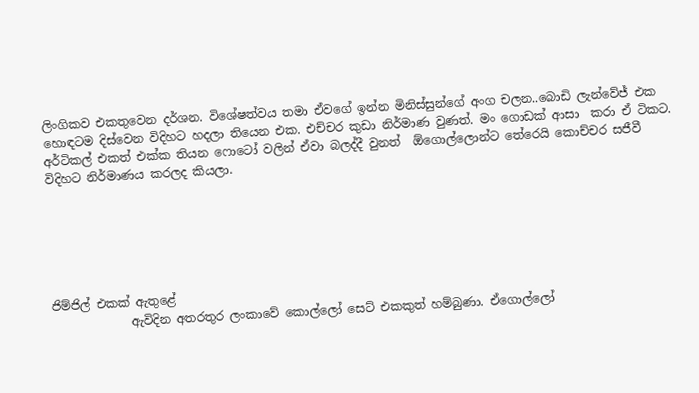ලිංගිකව එකතුවෙන දර්ශන. විශේෂත්වය තමා ඒවගේ ඉන්න මිනිස්සුන්ගේ අංග චලන..බොඩි ලැන්වේජ් එක හොඳටම දිස්වෙන විදිහට හදලා තියෙන එක. එච්චර කුඩා නිර්මාණ වුණත්. මං ගොඩක් ආසා  කරා ඒ ටිකට. අර්ටිකල් එකත් එක්ක තියන ෆොටෝ වලින් ඒවා බලද්දී වුනත්  ඕගොල්ලොන්ට තේරෙයි කොච්චර සජීවී විදිහට නිර්මාණය කරලද කියලා.






ජිම්ජිල් එකක් ඇතුළේ
             ඇවිදින අතරතුර ලංකාවේ කොල්ලෝ සෙට් එකකුත් හම්බුණා. ඒගොල්ලෝ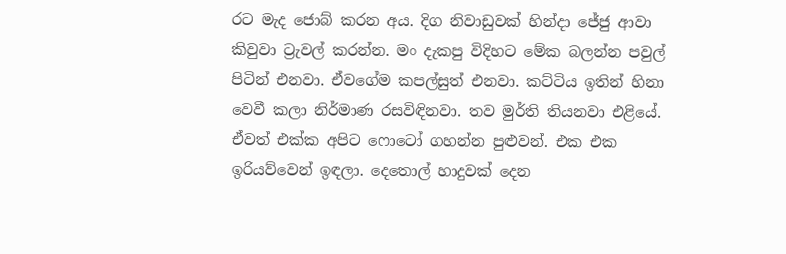රට මැද ජොබ් කරන අය. දිග නිවාඩුවක් හින්දා ජේජු ආවා කිවුවා ට්‍රැවල් කරන්න. මං දැකපු විදිහට මේක බලන්න පවුල් පිටින් එනවා. ඒවගේම කපල්සුත් එනවා. කට්ටිය ඉතින් හිනා වෙවී කලා නිර්මාණ රසවිඳිනවා. තව මුර්ති තියනවා එළියේ. ඒවත් එක්ක අපිට ෆොටෝ ගහන්න පුළුවන්. එක එක ඉරියව්වෙන් ඉඳලා. දෙතොල් හාදුවක් දෙන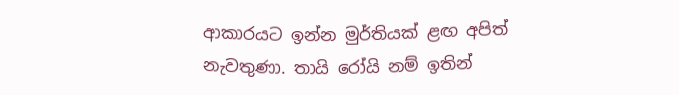ආකාරයට ඉන්න මුර්තියක් ළඟ අපිත් නැවතුණා. තායි රෝයි නම් ඉතින්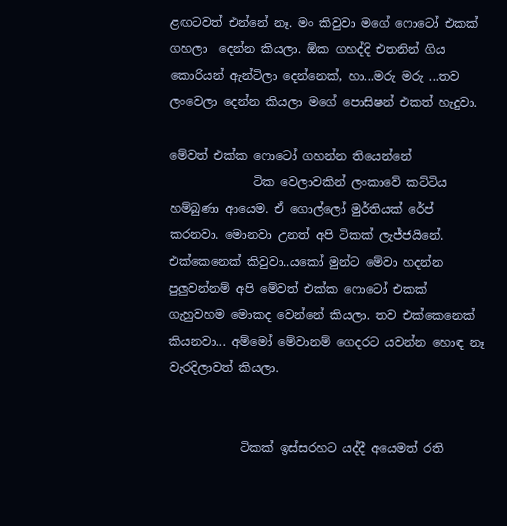ළඟටවත් එන්නේ නෑ. මං කිවුවා මගේ ෆොටෝ එකක් ගහලා  දෙන්න කියලා. ඕක ගහද්දි එතනින් ගිය කොරියන් ඇන්ටිලා දෙන්නෙක්, හා...මරු මරු ...තව ලංවෙලා දෙන්න කියලා මගේ පොසිෂන් එකත් හැදුවා.

මේවත් එක්ක ෆොටෝ ගහන්න තියෙන්නේ
              ටික වෙලාවකින් ලංකාවේ කට්ටිය හම්බුණා ආයෙම. ඒ ගොල්ලෝ මුර්තියක් රේප් කරනවා. මොනවා උනත් අපි ටිකක් ලැජ්ජයිනේ. එක්කෙනෙක් කිවුවා..යකෝ මුන්ට මේවා හදන්න පුලුවන්නම් අපි මේවත් එක්ක ෆොටෝ එකක් ගැහුවහම මොකද වෙන්නේ කියලා. තව එක්කෙනෙක් කියනවා... අම්මෝ මේවානම් ගෙදරට යවන්න හොඳ නෑ වැරදිලාවත් කියලා.


            ටිකක් ඉස්සරහට යද්දී අයෙමත් රති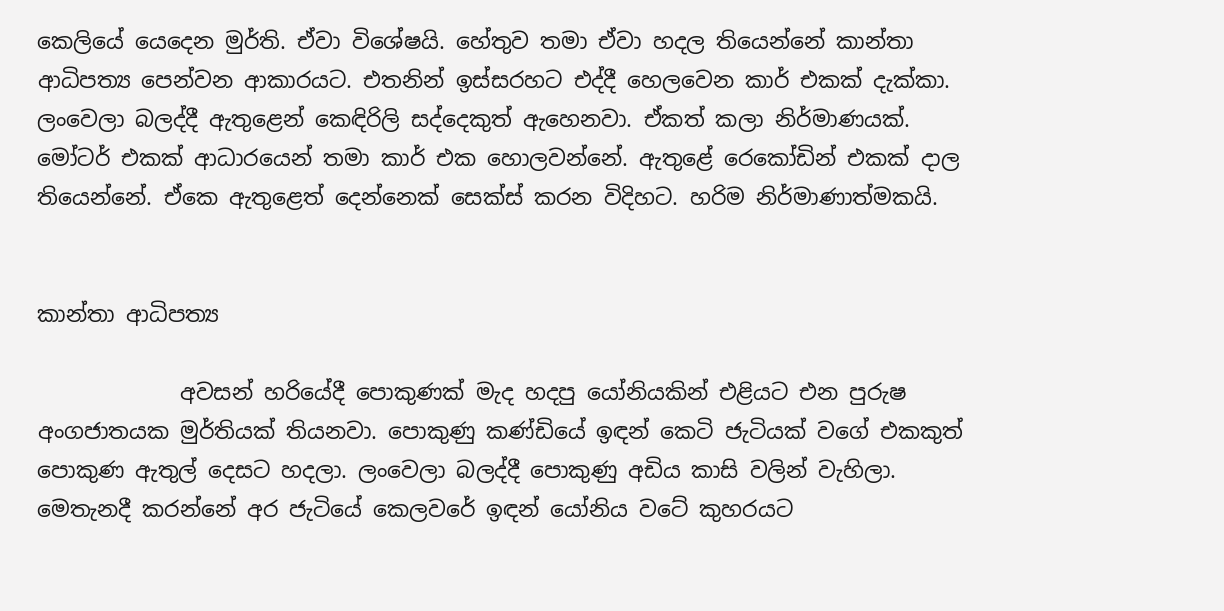කෙලියේ යෙදෙන මුර්ති. ඒවා විශේෂයි. හේතුව තමා ඒවා හදල තියෙන්නේ කාන්තා ආධිපත්‍ය පෙන්වන ආකාරයට. එතනින් ඉස්සරහට එද්දී හෙලවෙන කාර් එකක් දැක්කා. ලංවෙලා බලද්දී ඇතුළෙන් කෙඳිරිලි සද්දෙකුත් ඇහෙනවා. ඒකත් කලා නිර්මාණයක්. මෝටර් එකක් ආධාරයෙන් තමා කාර් එක හොලවන්නේ. ඇතුළේ රෙකෝඩින් එකක් දාල තියෙන්නේ. ඒකෙ ඇතුළෙත් දෙන්නෙක් සෙක්ස් කරන විදිහට. හරිම නිර්මාණාත්මකයි.


කාන්තා ආධිපත්‍ය

             අවසන් හරියේදී පොකුණක් මැද හදපු යෝනියකින් එළියට එන පුරුෂ අංගජාතයක මුර්තියක් තියනවා. පොකුණු කණ්ඩියේ ඉඳන් කෙටි ජැටියක් වගේ එකකුත් පොකුණ ඇතුල් දෙසට හදලා. ලංවෙලා බලද්දී පොකුණු අඩිය කාසි වලින් වැහිලා. මෙතැනදී කරන්නේ අර ජැටියේ කෙලවරේ ඉඳන් යෝනිය වටේ කුහරයට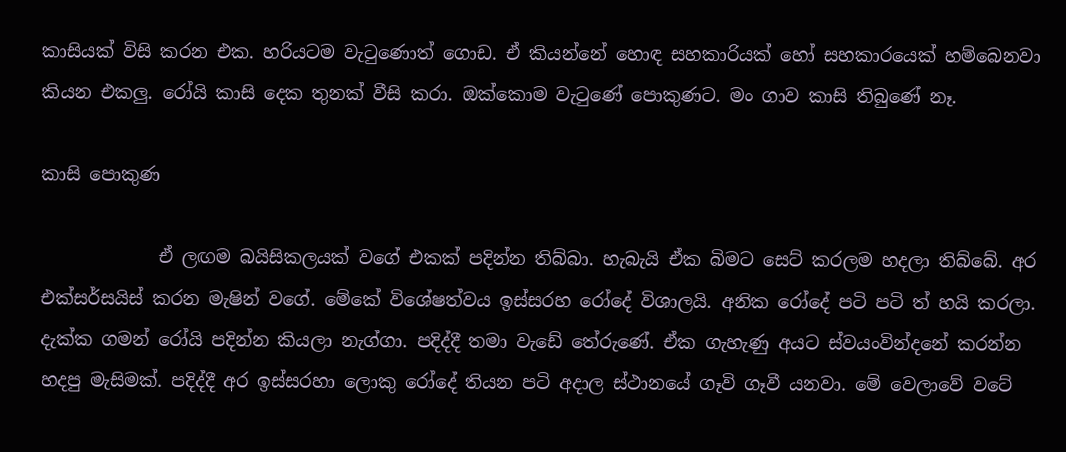කාසියක් විසි කරන එක. හරියටම වැටුණොත් ගොඩ. ඒ කියන්නේ හොඳ සහකාරියක් හෝ සහකාරයෙක් හම්බෙනවා කියන එකලු. රෝයි කාසි දෙක තුනක් වීසි කරා. ඔක්කොම වැටුණේ පොකුණට. මං ගාව කාසි තිබුණේ නෑ.

කාසි පොකුණ

             ඒ ලඟම බයිසිකලයක් වගේ එකක් පදින්න තිබ්බා. හැබැයි ඒක බිමට සෙට් කරලම හදලා තිබ්බේ. අර එක්සර්සයිස් කරන මැෂින් වගේ. මේකේ විශේෂත්වය ඉස්සරහ රෝදේ විශාලයි. අනික රෝදේ පටි පටි ත් හයි කරලා. දැක්ක ගමන් රෝයි පදින්න කියලා නැග්ගා. පදිද්දී තමා වැඩේ තේරුණේ. ඒක ගැහැණු අයට ස්වයංවින්දනේ කරන්න හදපු මැසිමක්. පදිද්දී අර ඉස්සරහා ලොකු රෝදේ තියන පටි අදාල ස්ථානයේ ගෑවි ගෑවී යනවා. මේ වෙලාවේ වටේ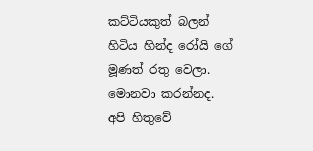කට්ටියකුත් බලන් හිටිය හින්ද රෝයි ගේ මූණත් රතු වෙලා. මොනවා කරන්නද. අපි හිතුවේ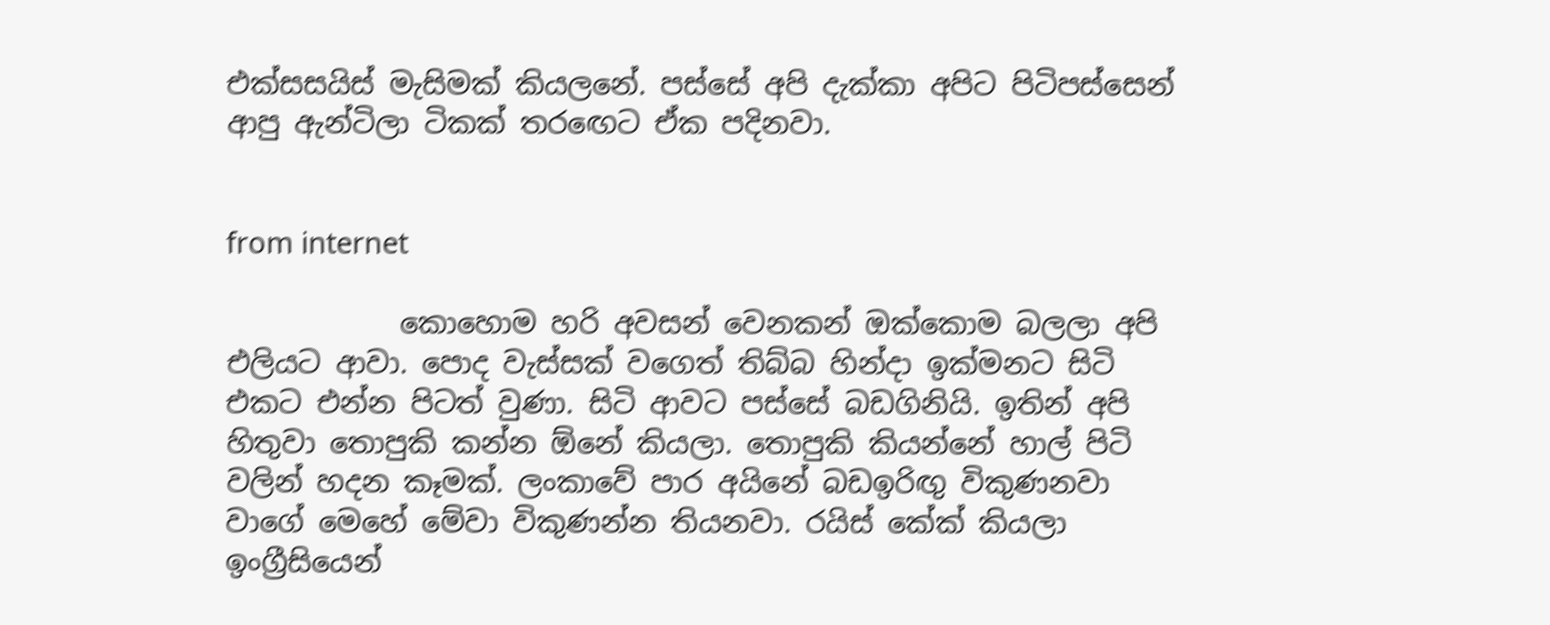එක්සසයිස් මැසිමක් කියලනේ. පස්සේ අපි දැක්කා අපිට පිටිපස්සෙන් ආපු ඇන්ටිලා ටිකක් තරඟෙට ඒක පදිනවා.


from internet

            කොහොම හරි අවසන් වෙනකන් ඔක්කොම බලලා අපි එලියට ආවා. පොද වැස්සක් වගෙත් තිබ්බ හින්දා ඉක්මනට සිටි එකට එන්න පිටත් වුණා. සිටි ආවට පස්සේ බඩගිනියි. ඉතින් අපි හිතුවා තොපුකි කන්න ඕනේ කියලා. තොපුකි කියන්නේ හාල් පිටි වලින් හදන කෑමක්. ලංකාවේ පාර අයිනේ බඩඉරිඟු විකුණනවා වාගේ මෙහේ මේවා විකුණන්න තියනවා. රයිස් කේක් කියලා ඉංග්‍රීසියෙන්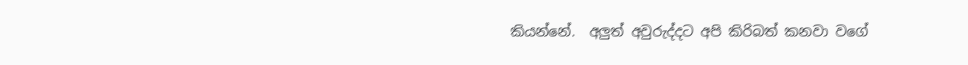කියන්නේ.  අලුත් අවුරුද්දට අපි කිරිබත් කනවා වගේ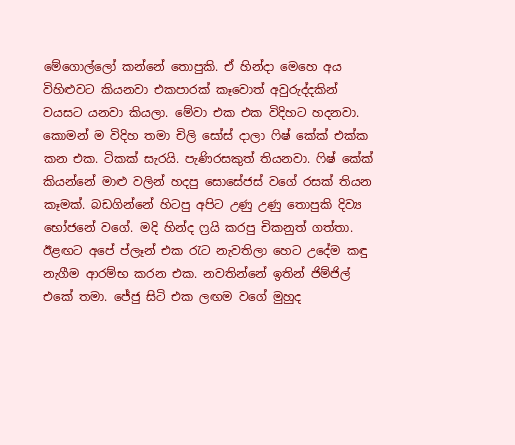මේගොල්ලෝ කන්නේ තොපුකි. ඒ හින්දා මෙහෙ අය විහිළුවට කියනවා එකපාරක් කෑවොත් අවුරුද්දකින් වයසට යනවා කියලා. මේවා එක එක විදිහට හදනවා. කොමන් ම විදිහ තමා චිලි සෝස් දාලා ෆිෂ් කේක් එක්ක කන එක. ටිකක් සැරයි. පැණිරසකුත් තියනවා. ෆිෂ් කේක් කියන්නේ මාළු වලින් හදපු සොසේජස් වගේ රසක් තියන කෑමක්. බඩගින්නේ හිටපු අපිට උණු උණු තොපුකි දිව්‍ය භෝජනේ වගේ. මදි හින්ද ෆ්‍රයි කරපු චිකනුත් ගත්තා. ඊළඟට අපේ ප්ලෑන් එක රැට නැවතිලා හෙට උදේම කඳු නැගීම ආරම්භ කරන එක. නවතින්නේ ඉතින් ජිම්ජිල් එකේ තමා. ජේජු සිටි එක ලඟම වගේ මුහුද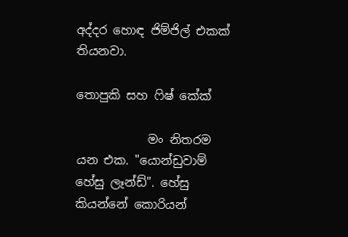අද්දර හොඳ ජිම්ජිල් එකක් තියනවා.

තොපුකි සහ ෆිෂ් කේක්

            මං නිතරම යන එක. "යොන්ඩුවාම් හේසු ලෑන්ඩ්". හේසු කියන්නේ කොරියන්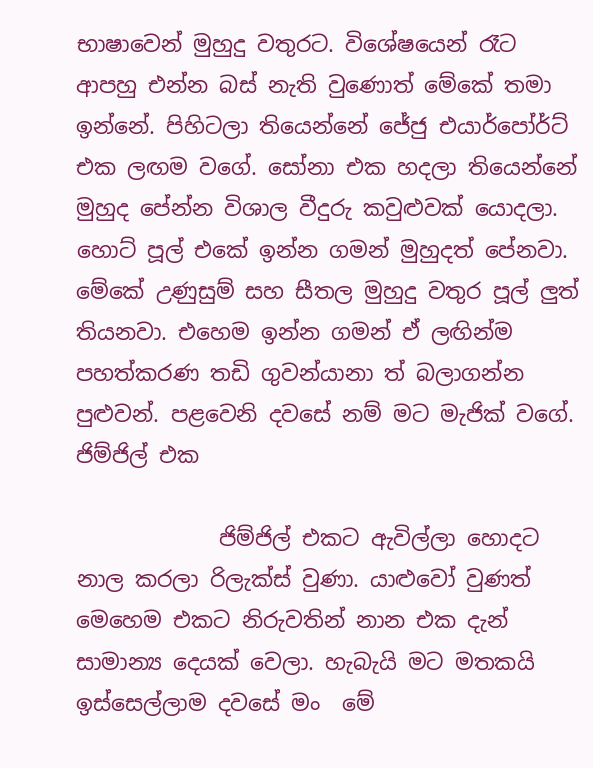භාෂාවෙන් මුහුදු වතුරට. විශේෂයෙන් රෑට ආපහු එන්න බස් නැති වුණොත් මේකේ තමා ඉන්නේ. පිහිටලා තියෙන්නේ ජේජු එයාර්පෝර්ට් එක ලඟම වගේ. සෝනා එක හදලා තියෙන්නේ මුහුද පේන්න විශාල වීදුරු කවුළුවක් යොදලා. හොට් පූල් එකේ ඉන්න ගමන් මුහුදත් පේනවා. මේකේ උණුසුම් සහ සීතල මුහුදු වතුර පූල් ලුත් තියනවා. එහෙම ඉන්න ගමන් ඒ ලඟින්ම පහත්කරණ තඩි ගුවන්යානා ත් බලාගන්න පුළුවන්. පළවෙනි දවසේ නම් මට මැජික් වගේ.
ජිම්ජිල් එක

             ජිම්ජිල් එකට ඇවිල්ලා හොදට නාල කරලා රිලැක්ස් වුණා. යාළුවෝ වුණත් මෙහෙම එකට නිරුවතින් නාන එක දැන් සාමාන්‍ය දෙයක් වෙලා. හැබැයි මට මතකයි ඉස්සෙල්ලාම දවසේ මං  මේ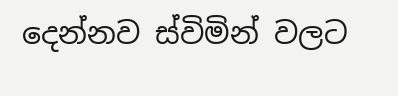දෙන්නව ස්විමින් වලට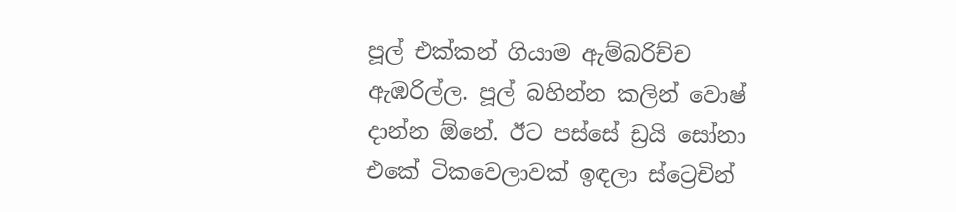පූල් එක්කන් ගියාම ඇම්බරිච්ච ඇඹරිල්ල. පූල් බහින්න කලින් වොෂ් දාන්න ඕනේ. ඊට පස්සේ ඩ්‍රයි සෝනා එකේ ටිකවෙලාවක් ඉඳලා ස්ට්‍රෙචින්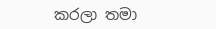කරලා තමා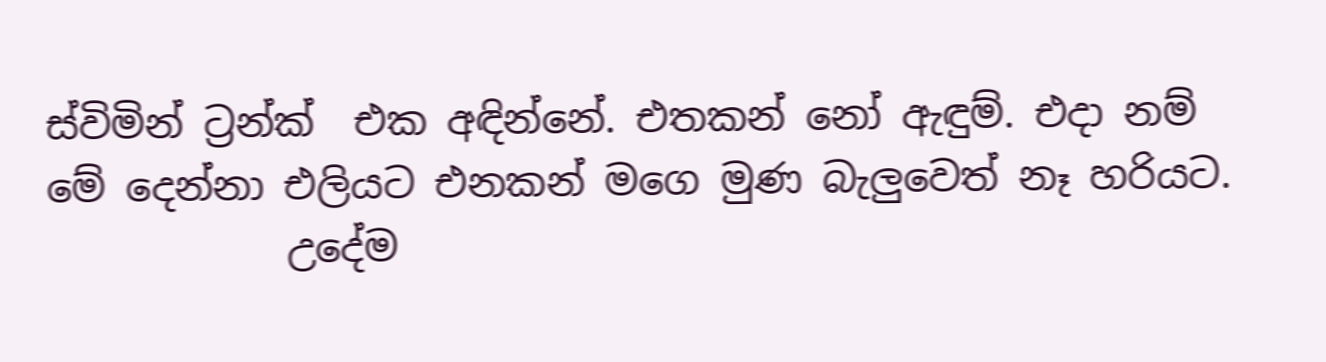ස්විමින් ට්‍රන්ක්  එක අඳින්නේ. එතකන් නෝ ඇඳුම්. එදා නම් මේ දෙන්නා එලියට එනකන් මගෙ මුණ බැලුවෙත් නෑ හරියට.
            උදේම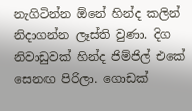නැගිටින්න ඕනේ හින්ද කලින් නිදාගන්න ලෑස්ති වුණා. දිග නිවාඩුවක් හින්ද ජිම්ජිල් එකේ සෙනඟ පිරිලා. ගොඩක්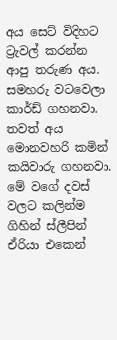අය සෙට් විදිහට ට්‍රැවල් කරන්න ආපු තරුණ අය. සමහරු වටවෙලා කාර්ඩ් ගහනවා. තවත් අය මොනවහරි කමින් කයිවාරු ගහනවා. මේ වගේ දවස් වලට කලින්ම ගිහින් ස්ලීපින් ඒරියා එකෙන්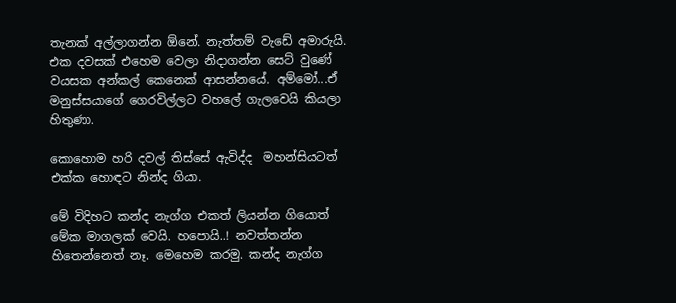තැනක් අල්ලාගන්න ඕනේ. නැත්තම් වැඩේ අමාරුයි. එක දවසක් එහෙම වෙලා නිදාගන්න සෙට් වුණේ වයසක අන්කල් කෙනෙක් ආසන්නයේ. අම්මෝ...ඒ මනුස්සයාගේ ගෙරවිල්ලට වහලේ ගැලවෙයි කියලා හිතුණා.

කොහොම හරි දවල් තිස්සේ ඇවිද්ද  මහන්සියටත් එක්ක හොඳට නින්ද ගියා.

මේ විදිහට කන්ද නැග්ග එකත් ලියන්න ගියොත් මේක මාගලක් වෙයි. හපොයි..! නවත්තන්න හිතෙන්නෙත් නෑ. මෙහෙම කරමු. කන්ද නැග්ග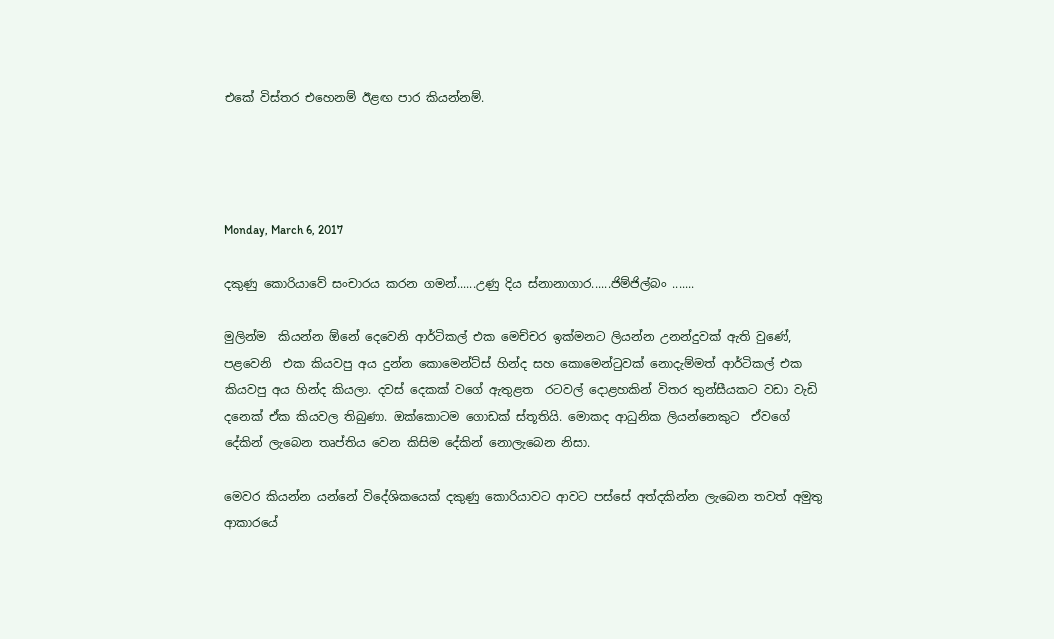එකේ විස්තර එහෙනම් ඊළඟ පාර කියන්නම්.




Monday, March 6, 2017

දකුණු කොරියාවේ සංචාරය කරන ගමන්......උණු දිය ස්නානාගාර......ජිම්ජිල්බං .......

මුලින්ම  කියන්න ඕනේ දෙවෙනි ආර්ටිකල් එක මෙච්චර ඉක්මනට ලියන්න උනන්දුවක් ඇති වුණේ, පළවෙනි  එක කියවපු අය දුන්න කොමෙන්ට්ස් හින්ද සහ කොමෙන්ටුවක් නොදැම්මත් ආර්ටිකල් එක කියවපු අය හින්ද කියලා. දවස් දෙකක් වගේ ඇතුළත  රටවල් දොළහකින් විතර තුන්සීයකට වඩා වැඩි දනෙක් ඒක කියවල තිබුණා. ඔක්කොටම ගොඩක් ස්තූතියි. මොකද ආධුනික ලියන්නෙකුට  ඒවගේ දේකින් ලැබෙන තෘප්තිය වෙන කිසිම දේකින් නොලැබෙන නිසා.

මෙවර කියන්න යන්නේ විදේශිකයෙක් දකුණු කොරියාවට ආවට පස්සේ අත්දකින්න ලැබෙන තවත් අමුතු ආකාරයේ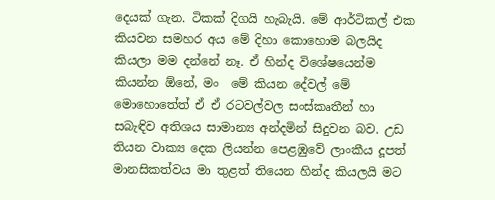දෙයක් ගැන. ටිකක් දිගයි හැබැයි. මේ ආර්ටිකල් එක කියවන සමහර අය මේ දිහා කොහොම බලයිද කියලා මම දන්නේ නෑ. ඒ හින්ද විශේෂයෙන්ම කියන්න ඕනේ, මං  මේ කියන දේවල් මේ මොහොතේත් ඒ ඒ රටවල්වල සංස්කෘතීන් හා සබැඳිව අතිශය සාමාන්‍ය අන්දමින් සිදුවන බව. උඩ  තියන වාක්‍ය දෙක ලියන්න පෙළඹුවේ ලාංකීය දූපත් මානසිකත්වය මා තුළත් තියෙන හින්ද කියලයි මට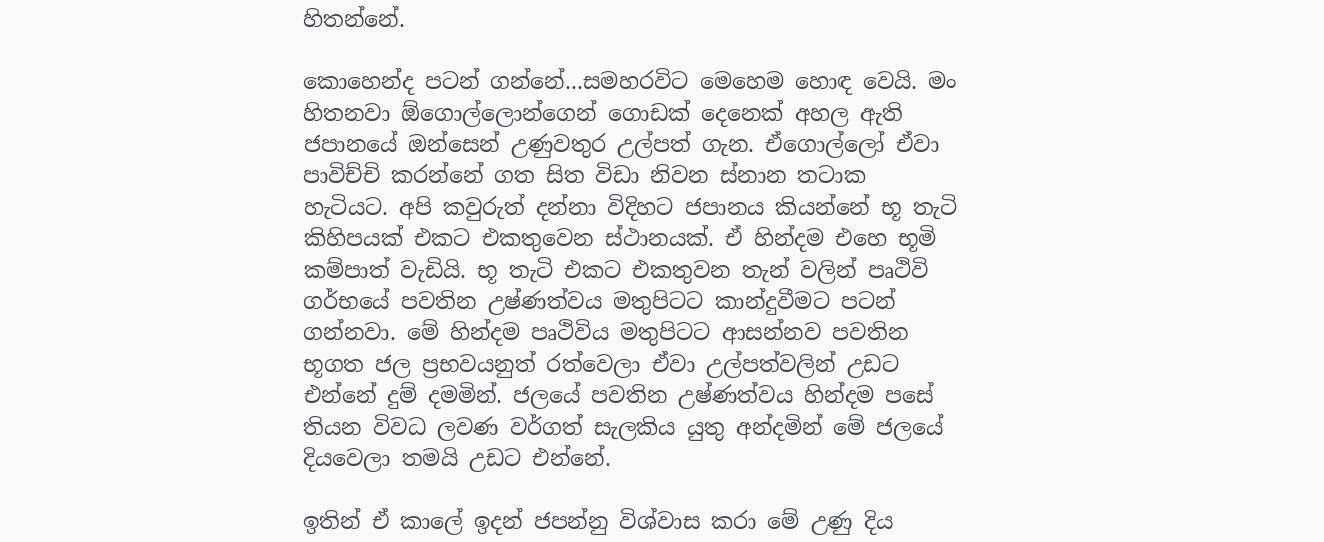හිතන්නේ.

කොහෙන්ද පටන් ගන්නේ...සමහරවිට මෙහෙම හොඳ වෙයි. මං හිතනවා ඕගොල්ලොන්ගෙන් ගොඩක් දෙනෙක් අහල ඇති ජපානයේ ඔන්සෙන් උණුවතුර උල්පත් ගැන. ඒගොල්ලෝ ඒවා පාවිච්චි කරන්නේ ගත සිත විඩා නිවන ස්නාන තටාක හැටියට. අපි කවුරුත් දන්නා විදිහට ජපානය කියන්නේ භූ තැටි කිහිපයක් එකට එකතුවෙන ස්ථානයක්. ඒ හින්දම එහෙ භූමි කම්පාත් වැඩියි. භූ තැටි එකට එකතුවන තැන් වලින් පෘථිවි ගර්භයේ පවතින උෂ්ණත්වය මතුපිටට කාන්දුවීමට පටන් ගන්නවා. මේ හින්දම පෘථිවිය මතුපිටට ආසන්නව පවතින භූගත ජල ප්‍රභවයනුත් රත්වෙලා ඒවා උල්පත්වලින් උඩට එන්නේ දුම් දමමින්. ජලයේ පවතින උෂ්ණත්වය හින්දම පසේ තියන විවධ ලවණ වර්ගත් සැලකිය යුතු අන්දමින් මේ ජලයේ දියවෙලා තමයි උඩට එන්නේ.

ඉතින් ඒ කාලේ ඉදන් ජපන්නු විශ්වාස කරා මේ උණු දිය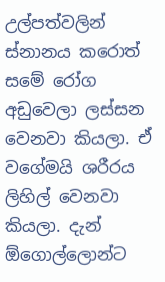උල්පත්වලින් ස්නානය කරොත් සමේ රෝග අඩුවෙලා ලස්සන වෙනවා කියලා. ඒ වගේමයි ශරීරය ලිහිල් වෙනවා කියලා. දැන් ඕගොල්ලොන්ට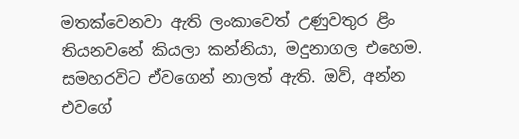මතක්වෙනවා ඇති ලංකාවෙත් උණුවතුර ළිං තියනවනේ කියලා කන්නියා, මදුනාගල එහෙම. සමහරවිට ඒවගෙන් නාලත් ඇති. ඔව්, අන්න එවගේ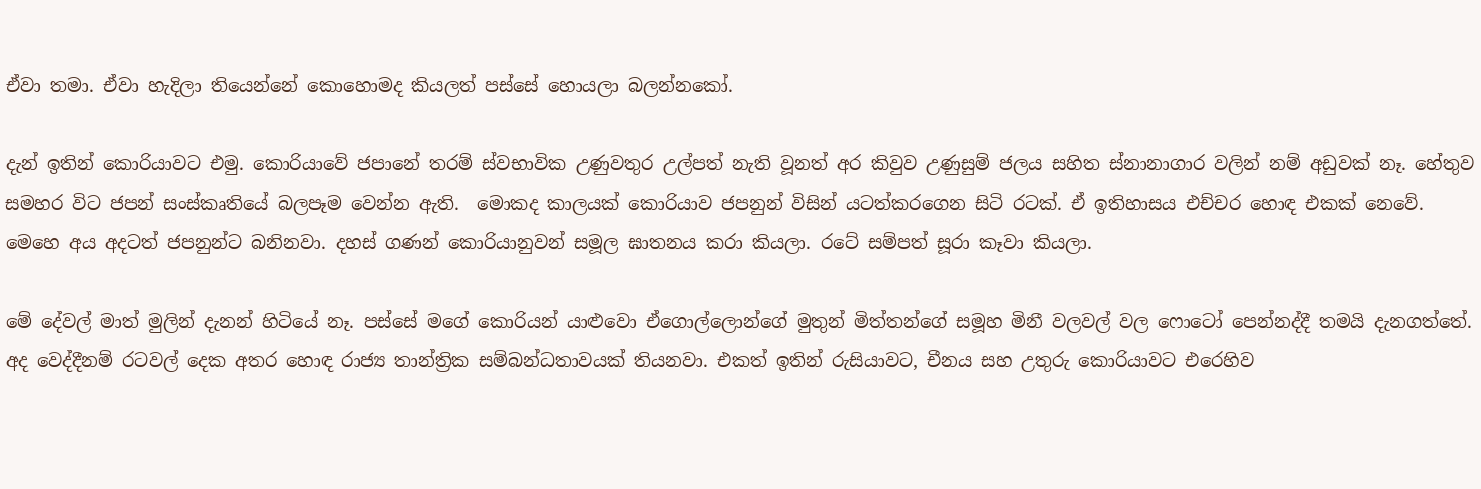ඒවා තමා. ඒවා හැදිලා තියෙන්නේ කොහොමද කියලත් පස්සේ හොයලා බලන්නකෝ.

දැන් ඉතින් කොරියාවට එමු. කොරියාවේ ජපානේ තරම් ස්වභාවික උණුවතුර උල්පත් නැති වූනත් අර කිවුව උණුසුම් ජලය සහිත ස්නානාගාර වලින් නම් අඩුවක් නෑ. හේතුව සමහර විට ජපන් සංස්කෘතියේ බලපෑම වෙන්න ඇති.  මොකද කාලයක් කොරියාව ජපනුන් විසින් යටත්කරගෙන සිටි රටක්. ඒ ඉතිහාසය එච්චර හොඳ එකක් නෙවේ. මෙහෙ අය අදටත් ජපනුන්ට බනිනවා. දහස් ගණන් කොරියානුවන් සමූල ඝාතනය කරා කියලා. රටේ සම්පත් සූරා කෑවා කියලා.

මේ දේවල් මාත් මුලින් දැනන් හිටියේ නෑ. පස්සේ මගේ කොරියන් යාළුවො ඒගොල්ලොන්ගේ මුතුන් මිත්තන්ගේ සමූහ මිනී වලවල් වල ෆොටෝ පෙන්නද්දී තමයි දැනගත්තේ. අද වෙද්දීනම් රටවල් දෙක අතර හොඳ රාජ්‍ය තාන්ත්‍රික සම්බන්ධතාවයක් තියනවා. එකත් ඉතින් රුසියාවට, චීනය සහ උතුරු කොරියාවට එරෙහිව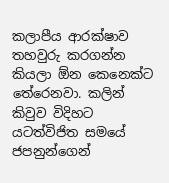කලාපීය ආරක්ෂාව තහවුරු කරගන්න කියලා ඕන කෙනෙක්ට තේරෙනවා. කලින් කිවුව විදිහට යටත්විජිත සමයේ ජපනුන්ගෙන්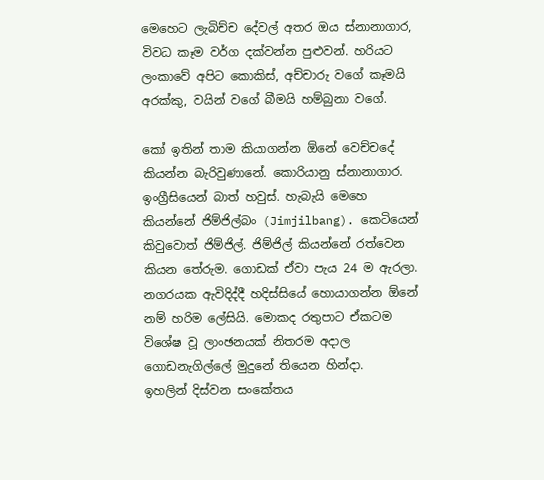මෙහෙට ලැබිච්ච දේවල් අතර ඔය ස්නානාගාර, විවධ කෑම වර්ග දක්වන්න පුළුවන්. හරියට ලංකාවේ අපිට කොකිස්, අච්චාරු වගේ කෑමයි අරක්කු, වයින් වගේ බීමයි හම්බුනා වගේ.

කෝ ඉතින් තාම කියාගන්න ඕනේ වෙච්චදේ කියන්න බැරිවුණානේ. කොරියානු ස්නානාගාර. ඉංග්‍රීසියෙන් බාත් හවුස්. හැබැයි මෙහෙ කියන්නේ ජිම්ජිල්බං (Jimjilbang). කෙටියෙන් කිවුවොත් ජිම්ජිල්. ජිම්ජිල් කියන්නේ රත්වෙන කියන තේරුම. ගොඩක් ඒවා පැය 24 ම ඇරලා. නගරයක ඇවිදිද්දී හදිස්සියේ හොයාගන්න ඕනේ නම් හරිම ලේසියි. මොකද රතුපාට ඒකටම විශේෂ වූ ලාංඡනයක් නිතරම අදාල ගොඩනැගිල්ලේ මුදුනේ තියෙන හින්දා.
ඉහලින් දිස්වන සංකේතය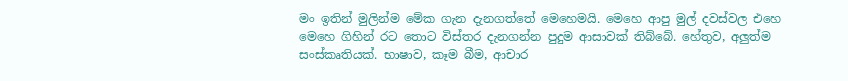මං ඉතින් මුලින්ම මේක ගැන දැනගත්තේ මෙහෙමයි. මෙහෙ ආපු මුල් දවස්වල එහෙ මෙහෙ ගිහින් රට තොට විස්තර දැනගන්න පුදුම ආසාවක් තිබ්බේ. හේතුව, අලුත්ම සංස්කෘතියක්. භාෂාව, කෑම බීම, ආචාර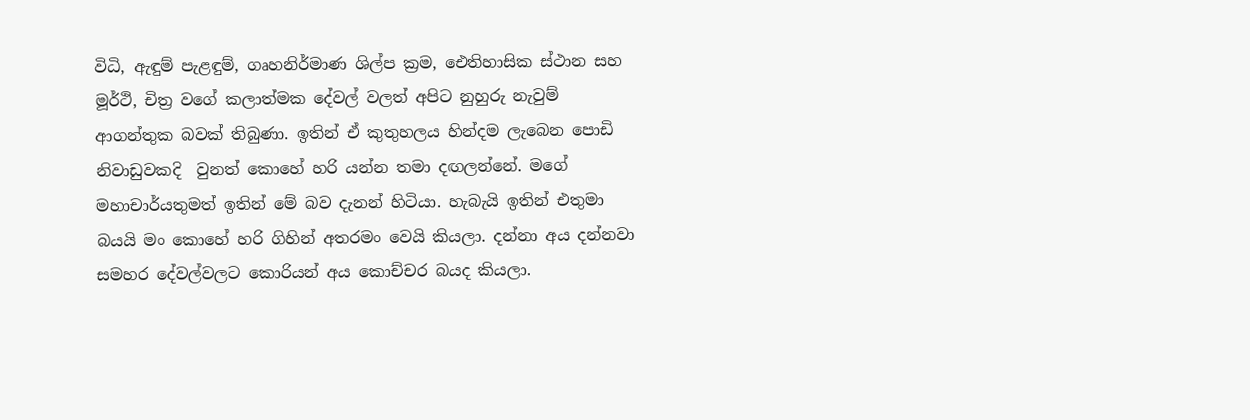විධි, ඇඳුම් පැළඳුම්, ගෘහනිර්මාණ ශිල්ප ක්‍රම, ඓතිහාසික ස්ථාන සහ මූර්ථි, චිත්‍ර වගේ කලාත්මක දේවල් වලත් අපිට නුහුරු නැවුම් ආගන්තුක බවක් තිබුණා. ඉතින් ඒ කුතුහලය හින්දම ලැබෙන පොඩි නිවාඩුවකදි  වුනත් කොහේ හරි යන්න තමා දඟලන්නේ. මගේ මහාචාර්යතුමත් ඉතින් මේ බව දැනන් හිටියා. හැබැයි ඉතින් එතුමා බයයි මං කොහේ හරි ගිහින් අතරමං වෙයි කියලා. දන්නා අය දන්නවා සමහර දේවල්වලට කොරියන් අය කොච්චර බයද කියලා.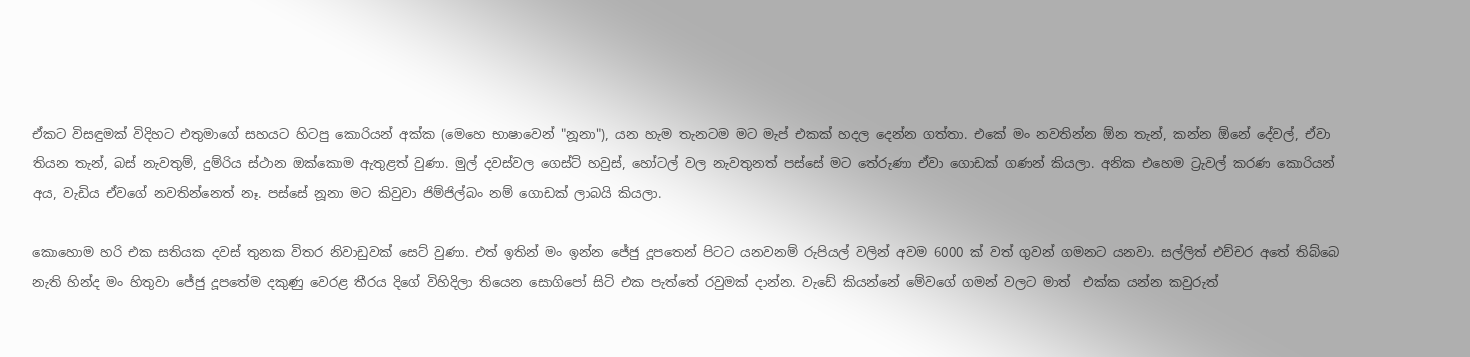ඒකට විසඳුමක් විදිහට එතුමාගේ සහයට හිටපු කොරියන් අක්ක (මෙහෙ භාෂාවෙන් "නූනා"), යන හැම තැනටම මට මැප් එකක් හදල දෙන්න ගත්තා. එකේ මං නවතින්න ඕන තැන්, කන්න ඕනේ දේවල්, ඒවා තියන තැන්, බස් නැවතුම්, දුම්රිය ස්ථාන ඔක්කොම ඇතුළත් වුණා. මුල් දවස්වල ගෙස්ට් හවුස්, හෝටල් වල නැවතුනත් පස්සේ මට තේරුණා ඒවා ගොඩක් ගණන් කියලා. අනික එහෙම ට්‍රැවල් කරණ කොරියන් අය, වැඩිය ඒවගේ නවතින්නෙත් නෑ. පස්සේ නූනා මට කිවුවා ජිම්ජිල්බං නම් ගොඩක් ලාබයි කියලා.

කොහොම හරි එක සතියක දවස් තුනක විතර නිවාඩුවක් සෙට් වුණා. එත් ඉතින් මං ඉන්න ජේජු දූපතෙන් පිටට යනවනම් රුපියල් වලින් අවම 6000 ක් වත් ගුවන් ගමනට යනවා. සල්ලිත් එච්චර අතේ තිබ්බෙ නැති හින්ද මං හිතුවා ජේජු දූපතේම දකුණු වෙරළ තීරය දිගේ විහිදිලා තියෙන සොගිපෝ සිටි එක පැත්තේ රවුමක් දාන්න. වැඩේ කියන්නේ මේවගේ ගමන් වලට මාත්  එක්ක යන්න කවුරුත්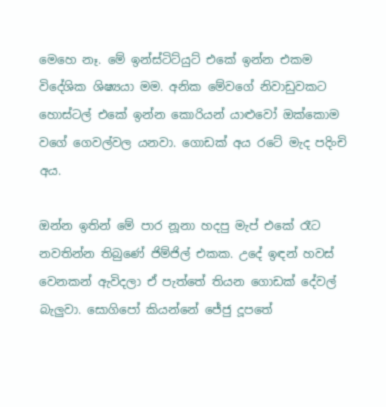මෙහෙ නෑ. මේ ඉන්ස්ටිට්යුට් එකේ ඉන්න එකම විදේශික ශිෂ්‍යයා මම. අනික මේවගේ නිවාඩුවකට හොස්ටල් එකේ ඉන්න කොරියන් යාළුවෝ ඔක්කොම වගේ ගෙවල්වල යනවා. ගොඩක් අය රටේ මැද පදිංචි අය.

ඔන්න ඉතින් මේ පාර නූනා හදපු මැප් එකේ රෑට නවතින්න තිබුණේ ජිම්ජිල් එකක. උදේ ඉඳන් හවස් වෙනකන් ඇවිදලා ඒ පැත්තේ තියන ගොඩක් දේවල් බැලුවා. සොගිපෝ කියන්නේ ජේජු දූපතේ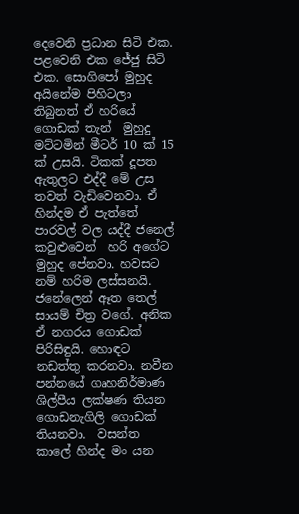දෙවෙනි ප්‍රධාන සිටි එක. පළවෙනි එක ජේජු සිටි එක. සොගිපෝ මුහුද අයිනේම පිහිටලා තිබුනත් ඒ හරියේ ගොඩක් තැන්  මුහුදු මට්ටමින් මීටර් 10 ක් 15 ක් උසයි. ටිකක් දූපත ඇතුලට එද්දී මේ උස තවත් වැඩිවෙනවා. ඒ හින්දම ඒ පැත්තේ පාරවල් වල යද්දී ජනෙල් කවුළුවෙන්  හරි අගේට මුහුද පේනවා. හවසට නම් හරිම ලස්සනයි. ජනේලෙන් ඈත තෙල් සායම් චිත්‍ර වගේ. අනික ඒ නගරය ගොඩක් පිරිසිඳුයි. හොඳට නඩත්තු කරනවා. නවීන පන්නයේ ගෘහනිර්මාණ ශිල්පීය ලක්ෂණ තියන ගොඩනැගිලි ගොඩක් තියනවා.  වසන්ත කාලේ හින්ද මං යන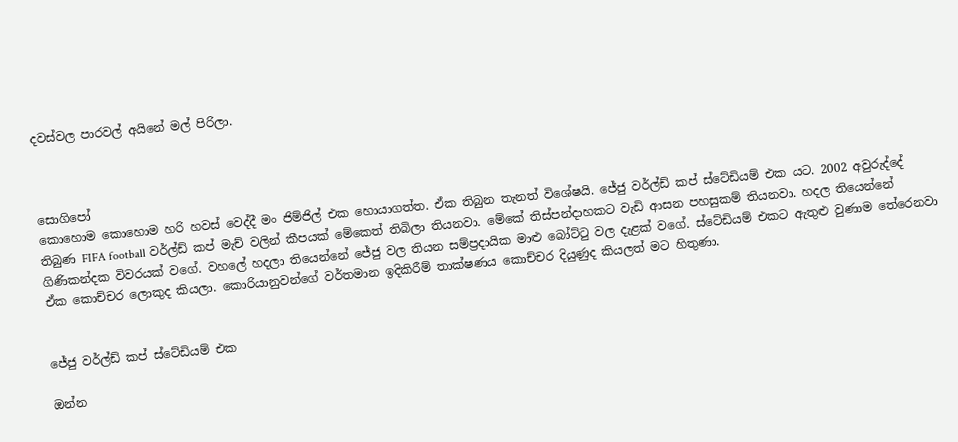දවස්වල පාරවල් අයිනේ මල් පිරිලා.



සොගිපෝ
කොහොම කොහොම හරි හවස් වෙද්දී මං ජිම්ජිල් එක හොයාගත්ත. ඒක තිබුන තැනත් විශේෂයි. ජේජු වර්ල්ඩ් කප් ස්ටේඩියම් එක යට. 2002 අවුරුද්දේ තිබුණ FIFA football වර්ල්ඩ් කප් මැච් වලින් කීපයක් මේකෙත් තිබිලා තියනවා. මේකේ තිස්පන්දාහකට වැඩි ආසන පහසුකම් තියනවා. හදල තියෙන්නේ ගිණිකන්දක විවරයක් වගේ. වහලේ හදලා තියෙන්නේ ජේජු වල තියන සම්ප්‍රදායික මාළු බෝට්ටු වල දැළක් වගේ. ස්ටේඩියම් එකට ඇතුළු වුණාම තේරෙනවා ඒක කොච්චර ලොකුද කියලා. කොරියානුවන්ගේ වර්තමාන ඉදිකිරීම් තාක්ෂණය කොච්චර දියුණුද කියලත් මට හිතුණා.


ජේජු වර්ල්ඩ් කප් ස්ටේඩියම් එක

ඔන්න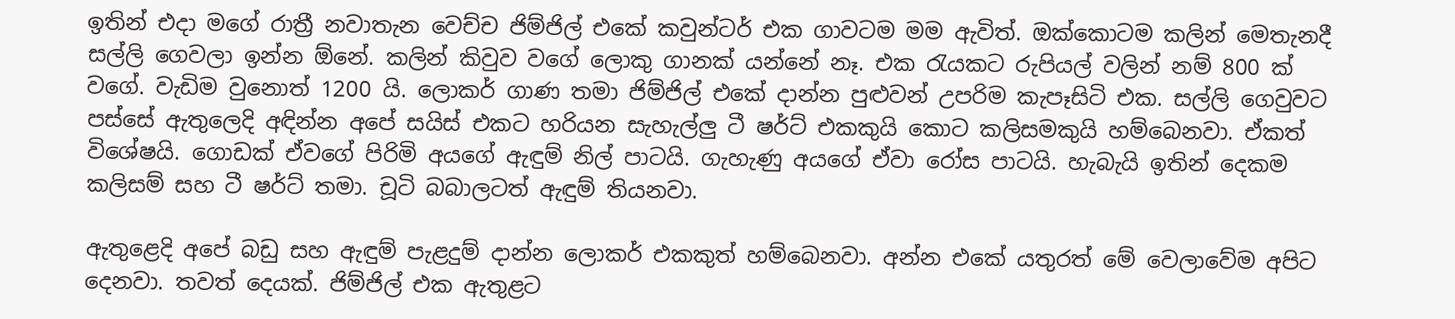ඉතින් එදා මගේ රාත්‍රී නවාතැන වෙච්ච ජිම්ජිල් එකේ කවුන්ටර් එක ගාවටම මම ඇවිත්. ඔක්කොටම කලින් මෙතැනදී සල්ලි ගෙවලා ඉන්න ඕනේ. කලින් කිවුව වගේ ලොකු ගානක් යන්නේ නෑ. එක රැයකට රුපියල් වලින් නම් 800 ක් වගේ. වැඩිම වුනොත් 1200 යි. ලොකර් ගාණ තමා ජිම්ජිල් එකේ දාන්න පුළුවන් උපරිම කැපෑසිටි එක. සල්ලි ගෙවුවට පස්සේ ඇතුලෙදි අඳින්න අපේ සයිස් එකට හරියන සැහැල්ලු ටී ෂර්ට් එකකුයි කොට කලිසමකුයි හම්බෙනවා. ඒකත් විශේෂයි. ගොඩක් ඒවගේ පිරිමි අයගේ ඇඳුම් නිල් පාටයි. ගැහැණු අයගේ ඒවා රෝස පාටයි. හැබැයි ඉතින් දෙකම කලිසම් සහ ටී ෂර්ට් තමා. චූටි බබාලටත් ඇඳුම් තියනවා.

ඇතුළෙදි අපේ බඩු සහ ඇඳුම් පැළදුම් දාන්න ලොකර් එකකුත් හම්බෙනවා. අන්න එකේ යතුරත් මේ වෙලාවේම අපිට දෙනවා. තවත් දෙයක්. ජිම්ජිල් එක ඇතුළට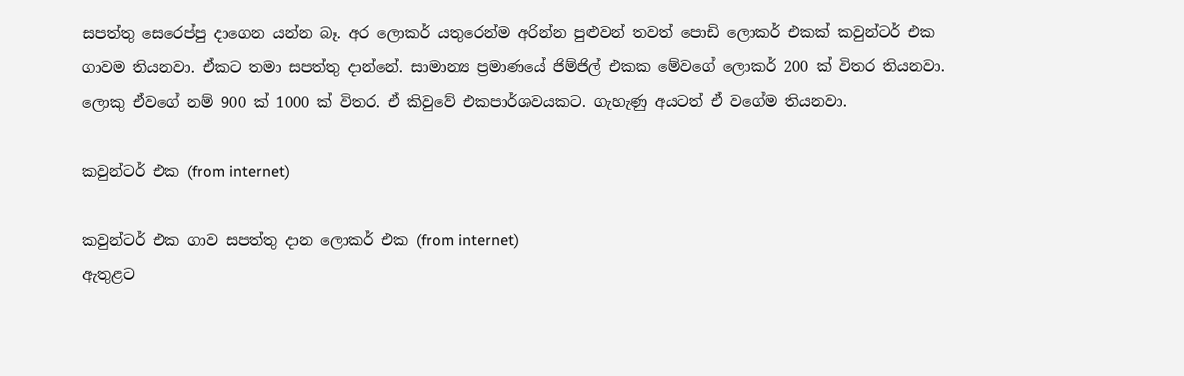සපත්තු සෙරෙප්පු දාගෙන යන්න බෑ. අර ලොකර් යතුරෙන්ම අරින්න පුළුවන් තවත් පොඩි ලොකර් එකක් කවුන්ටර් එක ගාවම තියනවා. ඒකට තමා සපත්තු දාන්නේ. සාමාන්‍ය ප්‍රමාණයේ ජිම්ජිල් එකක මේවගේ ලොකර් 200 ක් විතර තියනවා. ලොකු ඒවගේ නම් 900 ක් 1000 ක් විතර. ඒ කිවුවේ එකපාර්ශවයකට. ගැහැණු අයටත් ඒ වගේම තියනවා.

කවුන්ටර් එක (from internet)

කවුන්ටර් එක ගාව සපත්තු දාන ලොකර් එක (from internet)
ඇතුළට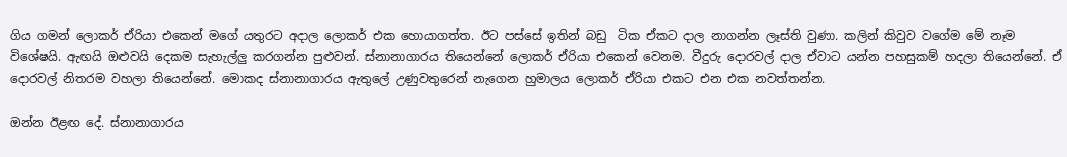ගිය ගමන් ලොකර් ඒරියා එකෙන් මගේ යතුරට අදාල ලොකර් එක හොයාගත්ත. ඊට පස්සේ ඉතින් බඩු  ටික ඒකට දාල නාගන්න ලෑස්ති වුණා. කලින් කිවුව වගේම මේ නෑම විශේෂයි. ඇඟයි ඔළුවයි දෙකම සැහැල්ලු කරගන්න පුළුවන්. ස්නානාගාරය තියෙන්නේ ලොකර් ඒරියා එකෙන් වෙනම. වීදුරු දොරවල් දාල ඒවාට යන්න පහසුකම් හදලා තියෙන්නේ. ඒ දොරවල් නිතරම වහලා තියෙන්නේ. මොකද ස්නානාගාරය ඇතුලේ උණුවතුරෙන් නැගෙන හුමාලය ලොකර් ඒරියා එකට එන එක නවත්තන්න.

ඔන්න ඊළඟ දේ. ස්නානාගාරය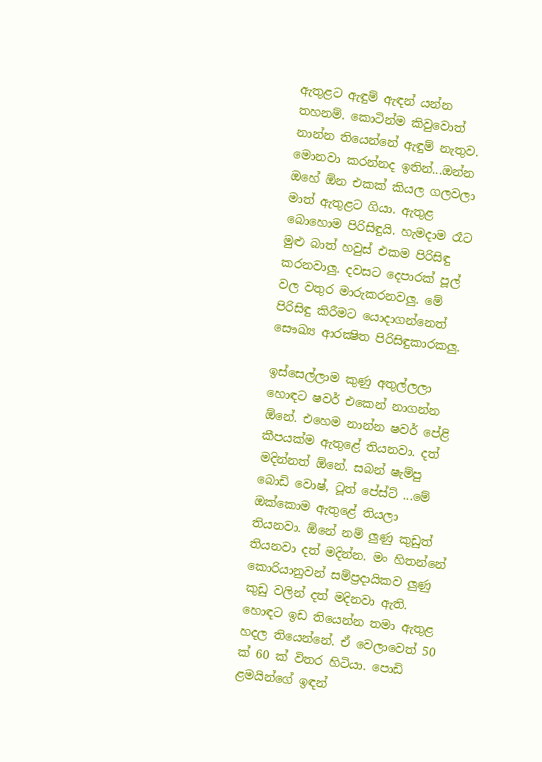ඇතුළට ඇඳුම් ඇඳන් යන්න තහනම්. කොටින්ම කිවුවොත් නාන්න තියෙන්නේ ඇඳුම් නැතුව. මොනවා කරන්නද ඉතින්...ඔන්න ඔහේ ඕන එකක් කියල ගලවලා මාත් ඇතුළට ගියා. ඇතුළ බොහොම පිරිසිඳුයි. හැමදාම රෑට මුළු බාත් හවුස් එකම පිරිසිඳු කරනවාලු. දවසට දෙපාරක් පූල් වල වතුර මාරුකරනවලු. මේ පිරිසිඳු කිරීමට යොදාගන්නෙත් සෞඛ්‍ය ආරක්‍ෂිත පිරිසිඳුකාරකලු.

ඉස්සෙල්ලාම කුණු අතුල්ලලා හොඳට ෂවර් එකෙන් නාගන්න ඕනේ. එහෙම නාන්න ෂවර් පේළි කීපයක්ම ඇතුළේ තියනවා. දත් මදින්නත් ඕනේ. සබන් ෂැම්පු බොඩි වොෂ්, ටූත් පේස්ට් ...මේ ඔක්කොම ඇතුළේ තියලා තියනවා. ඕනේ නම් ලුණු කුඩුත් තියනවා දත් මදින්න. මං හිතන්නේ කොරියානුවන් සම්ප්‍රදායිකව ලුණු කුඩු වලින් දත් මදිනවා ඇති.  හොඳට ඉඩ තියෙන්න තමා ඇතුළ හදල තියෙන්නේ. ඒ වෙලාවෙත් 50 ක් 60 ක් විතර හිටියා. පොඩි ළමයින්ගේ ඉඳන්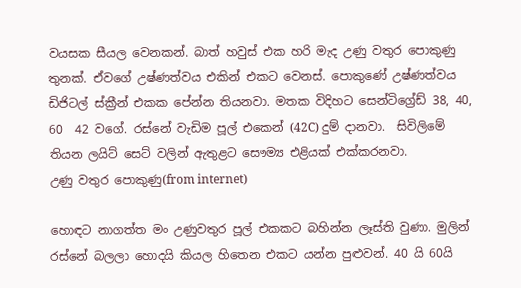වයසක සීයල වෙනකන්. බාත් හවුස් එක හරි මැද උණු වතුර පොකුණු තුනක්. ඒවගේ උෂ්ණත්වය එකින් එකට වෙනස්. පොකුණේ උෂ්ණත්වය ඩිජිටල් ස්ක්‍රීන් එකක පේන්න තියනවා. මතක විදිහට සෙන්ටිග්‍රේඩ් 38, 40,  60  42 වගේ. රස්නේ වැඩිම පූල් එකෙන් (42C) දුම් දානවා.  සිවිලිමේ තියන ලයිට් සෙට් වලින් ඇතුළට සෞම්‍ය එළියක් එක්කරනවා.
උණු වතුර පොකුණු(from internet)

හොඳට නාගත්ත මං උණුවතුර පූල් එකකට බහින්න ලෑස්ති වුණා. මුලින් රස්නේ බලලා හොදයි කියල හිතෙන එකට යන්න පුළුවන්. 40 යි 60යි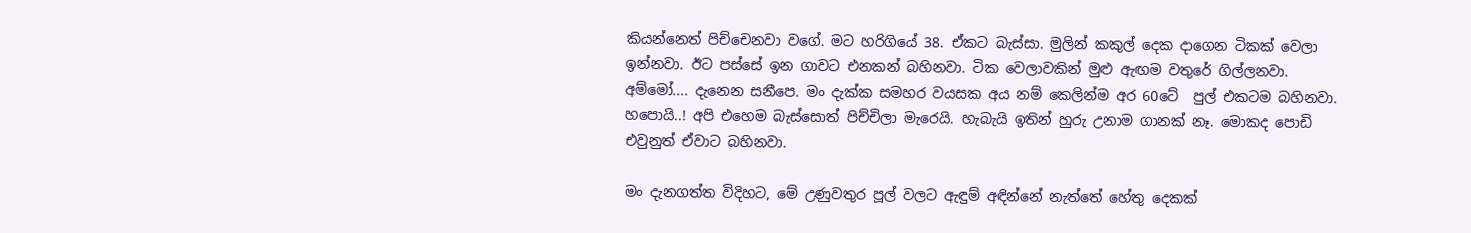කියන්නෙත් පිච්චෙනවා වගේ. මට හරිගියේ 38. ඒකට බැස්සා. මුලින් කකුල් දෙක දාගෙන ටිකක් වෙලා ඉන්නවා. ඊට පස්සේ ඉන ගාවට එනකන් බහිනවා. ටික වෙලාවකින් මුළු ඇඟම වතුරේ ගිල්ලනවා. අම්මෝ.... දැනෙන සනීපෙ. මං දැක්ක සමහර වයසක අය නම් කෙලින්ම අර 60ටේ  පුල් එකටම බහිනවා. හපොයි..! අපි එහෙම බැස්සොත් පිච්චිලා මැරෙයි. හැබැයි ඉතින් හුරු උනාම ගානක් නෑ. මොකද පොඩි එවුනුත් ඒවාට බහිනවා.

මං දැනගත්ත විදිහට, මේ උණුවතුර පූල් වලට ඇඳුම් අඳින්නේ නැත්තේ හේතු දෙකක්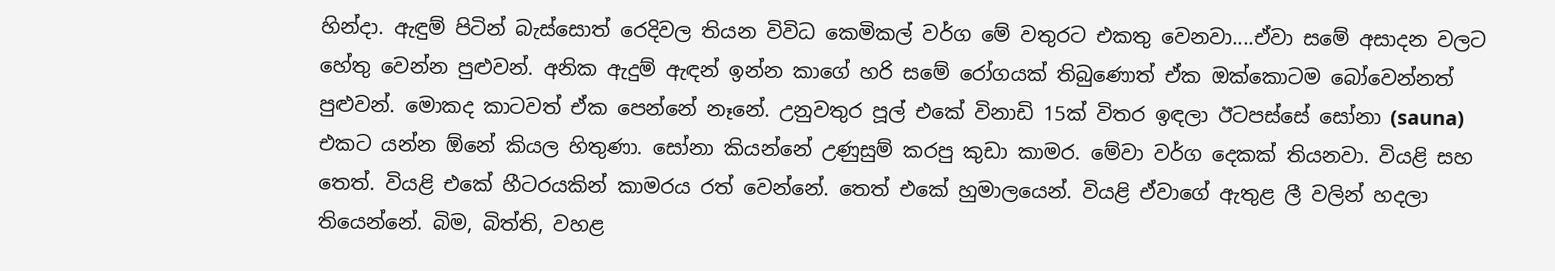හින්දා. ඇඳුම් පිටින් බැස්සොත් රෙදිවල තියන විවිධ කෙමිකල් වර්ග මේ වතුරට එකතු වෙනවා....ඒවා සමේ අසාදන වලට හේතු වෙන්න පුළුවන්. අනික ඇදුම් ඇඳන් ඉන්න කාගේ හරි සමේ රෝගයක් තිබුණොත් ඒක ඔක්කොටම බෝවෙන්නත් පුළුවන්. මොකද කාටවත් ඒක පෙන්නේ නෑනේ. උනුවතුර පූල් එකේ විනාඩි 15ක් විතර ඉඳලා ඊටපස්සේ සෝනා (sauna) එකට යන්න ඕනේ කියල හිතුණා. සෝනා කියන්නේ උණුසුම් කරපු කුඩා කාමර. මේවා වර්ග දෙකක් තියනවා. වියළි සහ තෙත්. වියළි එකේ හීටරයකින් කාමරය රත් වෙන්නේ. තෙත් එකේ හුමාලයෙන්. වියළි ඒවාගේ ඇතුළ ලී වලින් හදලා තියෙන්නේ. බිම, බිත්ති, වහළ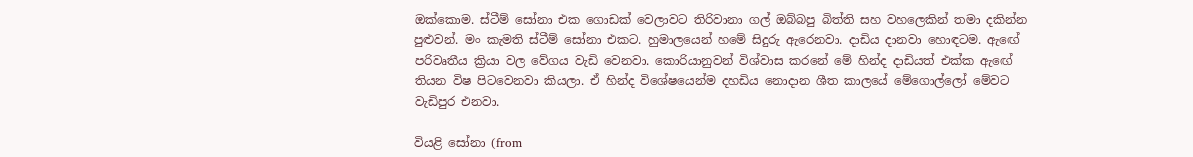ඔක්කොම. ස්ටීම් සෝනා එක ගොඩක් වෙලාවට තිරිවානා ගල් ඔබ්බපු බිත්ති සහ වහලෙකින් තමා දකින්න පුළුවන්. මං කැමති ස්ටීම් සෝනා එකට. හුමාලයෙන් හමේ සිදුරු ඇරෙනවා. දාඩිය දානවා හොඳටම. ඇඟේ පරිවෘතීය ක්‍රියා වල වේගය වැඩි වෙනවා. කොරියානුවන් විශ්වාස කරනේ මේ හින්ද දාඩියත් එක්ක ඇඟේ තියන විෂ පිටවෙනවා කියලා. ඒ හින්ද විශේෂයෙන්ම දහඩිය නොදාන ශීත කාලයේ මේගොල්ලෝ මේවට වැඩිපුර එනවා.

වියළි සෝනා (from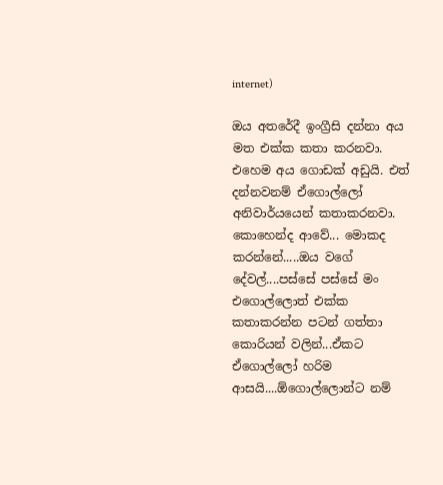internet)

ඔය අතරේදී ඉංග්‍රීසි දන්නා අය මත එක්ක කතා කරනවා. එහෙම අය ගොඩක් අඩුයි. එත් දන්නවනම් ඒගොල්ලෝ අනිවාර්යයෙන් කතාකරනවා. කොහෙන්ද ආවේ... මොකද කරන්නේ.....ඔය වගේ දේවල්....පස්සේ පස්සේ මං එගොල්ලොත් එක්ක කතාකරන්න පටන් ගත්තා කොරියන් වලින්...ඒකට ඒගොල්ලෝ හරිම ආසයි....ඕගොල්ලොන්ට නම්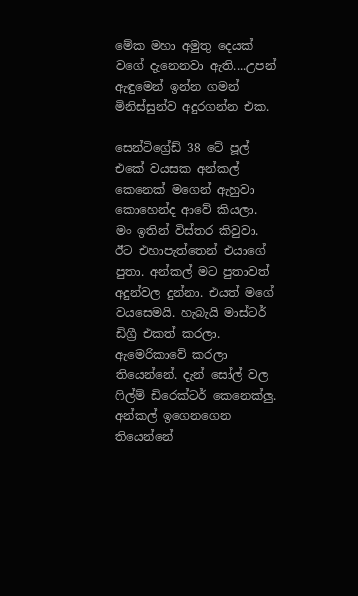මේක මහා අමුතු දෙයක් වගේ දැනෙනවා ඇති....උපන් ඇඳුමෙන් ඉන්න ගමන් මිනිස්සුන්ව අදුරගන්න එක.

සෙන්ටිග්‍රේඩ් 38 ටේ පූල් එකේ වයසක අන්කල් කෙනෙක් මගෙන් ඇහුවා කොහෙන්ද ආවේ කියලා. මං ඉතින් විස්තර කිවුවා. ඊට එහාපැත්තෙන් එයාගේ පුතා. අන්කල් මට පුතාවත් අදුන්වල දුන්නා. එයත් මගේ වයසෙමයි. හැබැයි මාස්ටර් ඩිග්‍රී එකත් කරලා. ඇමෙරිකාවේ කරලා තියෙන්නේ. දැන් සෝල් වල ෆිල්ම් ඩිරෙක්ටර් කෙනෙක්ලු. අන්කල් ඉගෙනගෙන තියෙන්නේ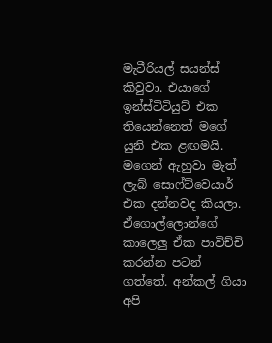මැටීරියල් සයන්ස් කිවුවා. එයාගේ ඉන්ස්ටිටියුට් එක තියෙන්නෙත් මගේ යුනි එක ළඟමයි. මගෙන් ඇහුවා මැත් ලැබ් සොෆ්ට්වෙයාර් එක දන්නවද කියලා. ඒගොල්ලොන්ගේ කාලෙලු ඒක පාවිච්චි කරන්න පටන් ගත්තේ. අන්කල් ගියා අපි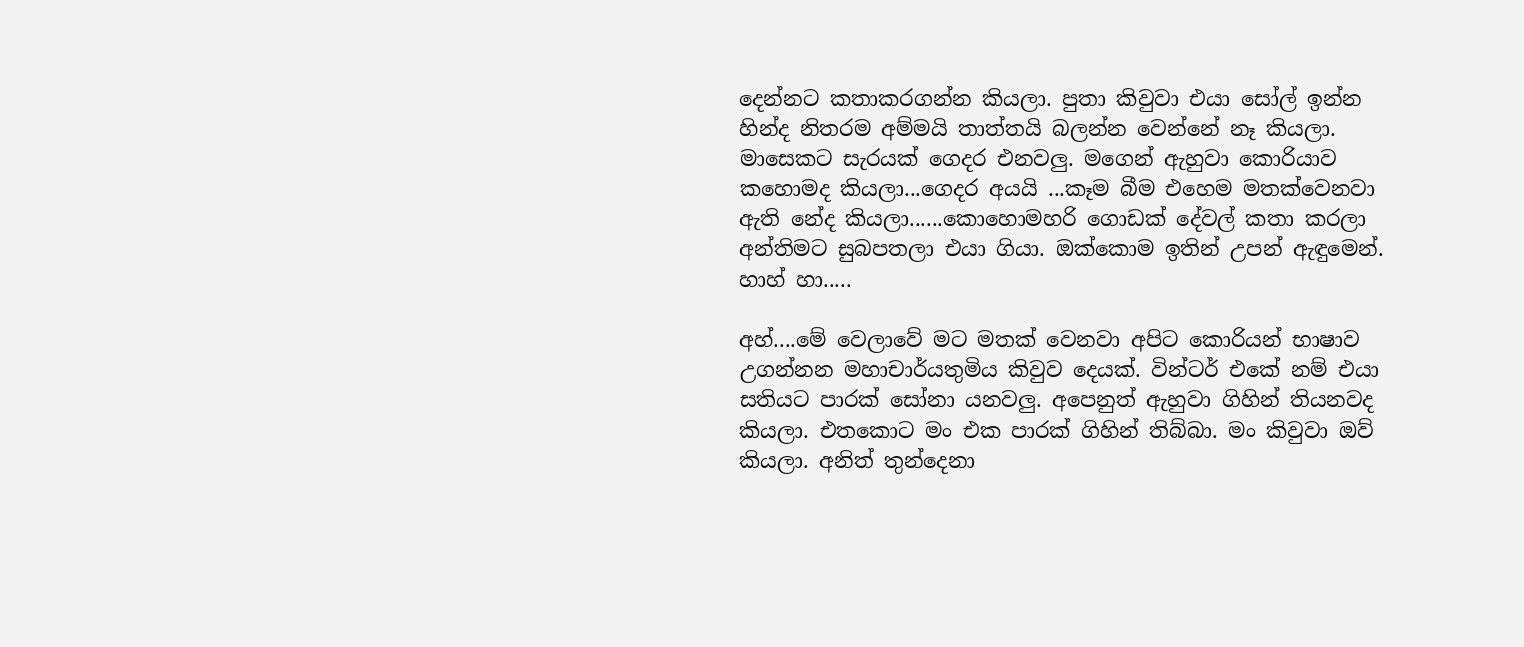දෙන්නට කතාකරගන්න කියලා. පුතා කිවුවා එයා සෝල් ඉන්න හින්ද නිතරම අම්මයි තාත්තයි බලන්න වෙන්නේ නෑ කියලා. මාසෙකට සැරයක් ගෙදර එනවලු. මගෙන් ඇහුවා කොරියාව කහොමද කියලා...ගෙදර අයයි ...කෑම බීම එහෙම මතක්වෙනවා ඇති නේද කියලා......කොහොමහරි ගොඩක් දේවල් කතා කරලා අන්තිමට සුබපතලා එයා ගියා. ඔක්කොම ඉතින් උපන් ඇඳුමෙන්. හාහ් හා.....

අහ්....මේ වෙලාවේ මට මතක් වෙනවා අපිට කොරියන් භාෂාව උගන්නන මහාචාර්යතුමිය කිවුව දෙයක්. වින්ටර් එකේ නම් එයා සතියට පාරක් සෝනා යනවලු. අපෙනුත් ඇහුවා ගිහින් තියනවද කියලා. එතකොට මං එක පාරක් ගිහින් තිබ්බා. මං කිවුවා ඔව් කියලා. අනිත් තුන්දෙනා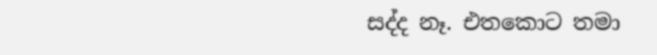සද්ද නෑ. එතකොට තමා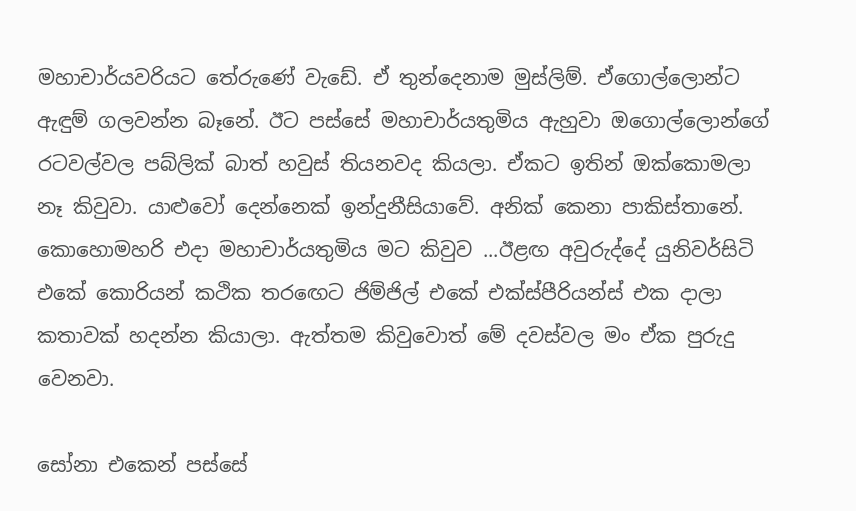මහාචාර්යවරියට තේරුණේ වැඩේ. ඒ තුන්දෙනාම මුස්ලිම්. ඒගොල්ලොන්ට ඇඳුම් ගලවන්න බෑනේ. ඊට පස්සේ මහාචාර්යතුමිය ඇහුවා ඔගොල්ලොන්ගේ රටවල්වල පබ්ලික් බාත් හවුස් තියනවද කියලා. ඒකට ඉතින් ඔක්කොමලා නෑ කිවුවා. යාළුවෝ දෙන්නෙක් ඉන්දුනීසියාවේ. අනික් කෙනා පාකිස්තානේ. කොහොමහරි එදා මහාචාර්යතුමිය මට කිවුව ...ඊළඟ අවුරුද්දේ යුනිවර්සිටි එකේ කොරියන් කථික තරඟෙට ජිම්ජිල් එකේ එක්ස්පීරියන්ස් එක දාලා කතාවක් හදන්න කියාලා. ඇත්තම කිවුවොත් මේ දවස්වල මං ඒක පුරුදු වෙනවා.

සෝනා එකෙන් පස්සේ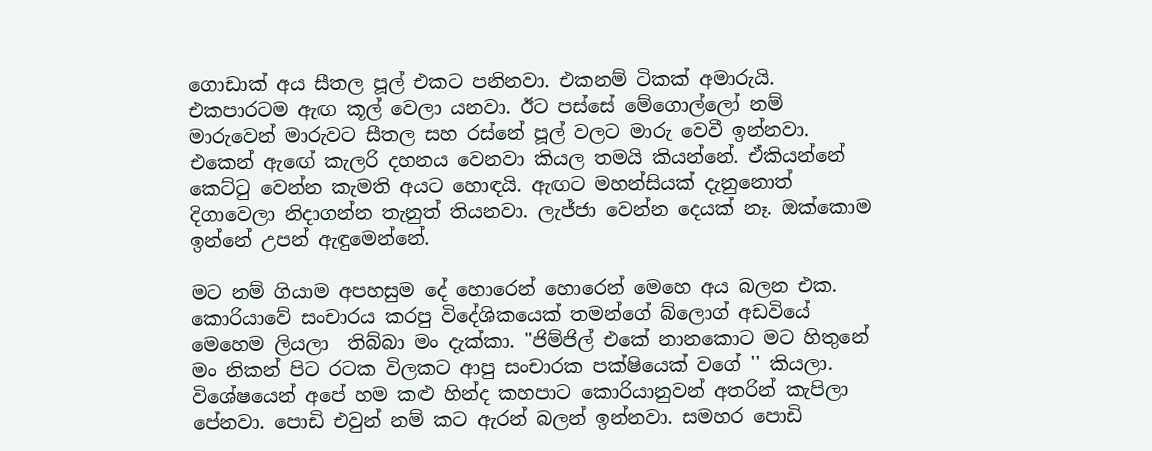ගොඩාක් අය සීතල පූල් එකට පනිනවා. එකනම් ටිකක් අමාරුයි. එකපාරටම ඇඟ කූල් වෙලා යනවා. ඊට පස්සේ මේගොල්ලෝ නම් මාරුවෙන් මාරුවට සීතල සහ රස්නේ පූල් වලට මාරු වෙවී ඉන්නවා. එකෙන් ඇඟේ කැලරි දහනය වෙනවා කියල තමයි කියන්නේ. ඒකියන්නේ කෙට්ටු වෙන්න කැමති අයට හොඳයි. ඇඟට මහන්සියක් දැනුනොත් දිගාවෙලා නිදාගන්න තැනුත් තියනවා. ලැජ්ජා වෙන්න දෙයක් නෑ. ඔක්කොම ඉන්නේ උපන් ඇඳුමෙන්නේ.

මට නම් ගියාම අපහසුම දේ හොරෙන් හොරෙන් මෙහෙ අය බලන එක. කොරියාවේ සංචාරය කරපු විදේශිකයෙක් තමන්ගේ බ්ලොග් අඩවියේ මෙහෙම ලියලා  තිබ්බා මං දැක්කා. "ජිම්ජිල් එකේ නානකොට මට හිතුනේ මං නිකන් පිට රටක විලකට ආපු සංචාරක පක්ෂියෙක් වගේ '' කියලා. විශේෂයෙන් අපේ හම කළු හින්ද කහපාට කොරියානුවන් අතරින් කැපිලා පේනවා. පොඩි එවුන් නම් කට ඇරන් බලන් ඉන්නවා. සමහර පොඩි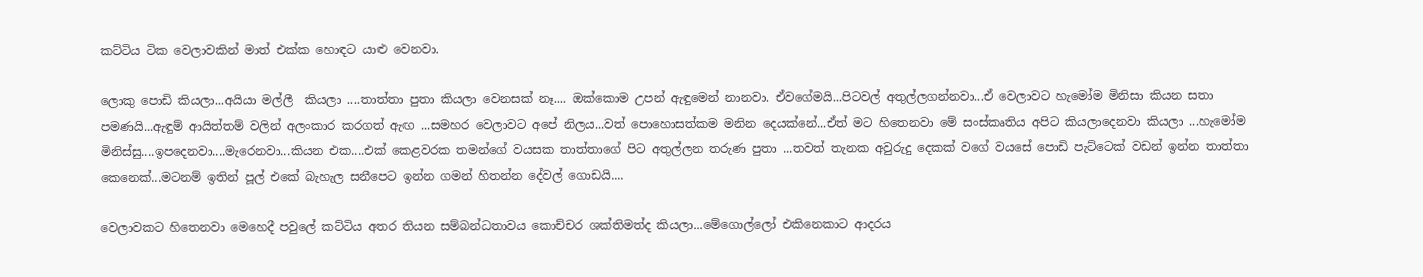කට්ටිය ටික වෙලාවකින් මාත් එක්ක හොඳට යාළු වෙනවා.

ලොකු පොඩි කියලා...අයියා මල්ලී  කියලා ....තාත්තා පුතා කියලා වෙනසක් නෑ.... ඔක්කොම උපන් ඇඳුමෙන් නානවා. ඒවගේමයි...පිටවල් අතුල්ලගන්නවා...ඒ වෙලාවට හැමෝම මිනිසා කියන සතා පමණයි...ඇඳුම් ආයිත්තම් වලින් අලංකාර කරගත් ඇඟ ...සමහර වෙලාවට අපේ නිලය...වත් පොහොසත්කම මනින දෙයක්නේ...ඒත් මට හිතෙනවා මේ සංස්කෘතිය අපිට කියලාදෙනවා කියලා ...හැමෝම මිනිස්සු....ඉපදෙනවා....මැරෙනවා...කියන එක....එක් කෙළවරක තමන්ගේ වයසක තාත්තාගේ පිට අතුල්ලන තරුණ පුතා ...තවත් තැනක අවුරුදු දෙකක් වගේ වයසේ පොඩි පැට්ටෙක් වඩන් ඉන්න තාත්තා කෙනෙක්...මටනම් ඉතින් පූල් එකේ බැහැල සනීපෙට ඉන්න ගමන් හිතන්න දේවල් ගොඩයි....

වෙලාවකට හිතෙනවා මෙහෙදී පවුලේ කට්ටිය අතර තියන සම්බන්ධතාවය කොච්චර ශක්තිමත්ද කියලා...මේගොල්ලෝ එකිනෙකාට ආදරය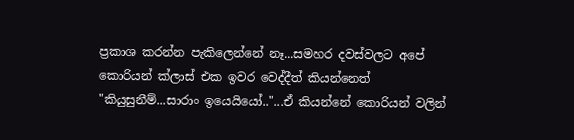ප්‍රකාශ කරන්න පැකිලෙන්නේ නෑ...සමහර දවස්වලට අපේ කොරියන් ක්ලාස් එක ඉවර වෙද්දීත් කියන්නෙත්  "කියුසුනීම්...සාරාං ඉයෙයියෝ.."...ඒ කියන්නේ කොරියන් වලින්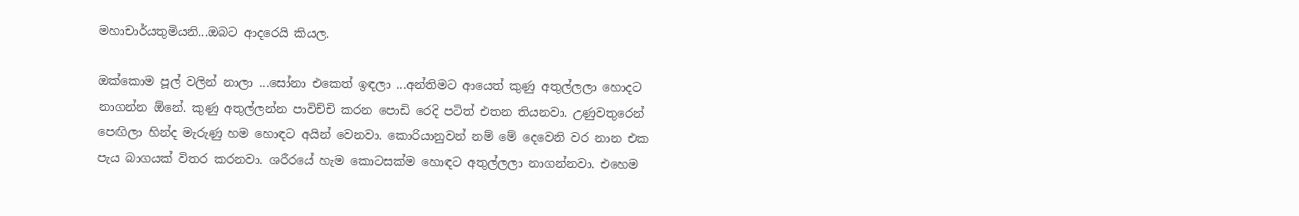මහාචාර්යතුමියනි...ඔබට ආදරෙයි කියල.

ඔක්කොම පූල් වලින් නාලා ...සෝනා එකෙත් ඉඳලා ...අන්තිමට ආයෙත් කුණු අතුල්ලලා හොදට නාගන්න ඕනේ. කුණු අතුල්ලන්න පාවිච්චි කරන පොඩි රෙදි පටිත් එතන තියනවා. උණුවතුරෙන් පෙඟිලා හින්ද මැරුණු හම හොඳට අයින් වෙනවා. කොරියානුවන් නම් මේ දෙවෙනි වර නාන එක පැය බාගයක් විතර කරනවා. ශරීරයේ හැම කොටසක්ම හොඳට අතුල්ලලා නාගන්නවා. එහෙම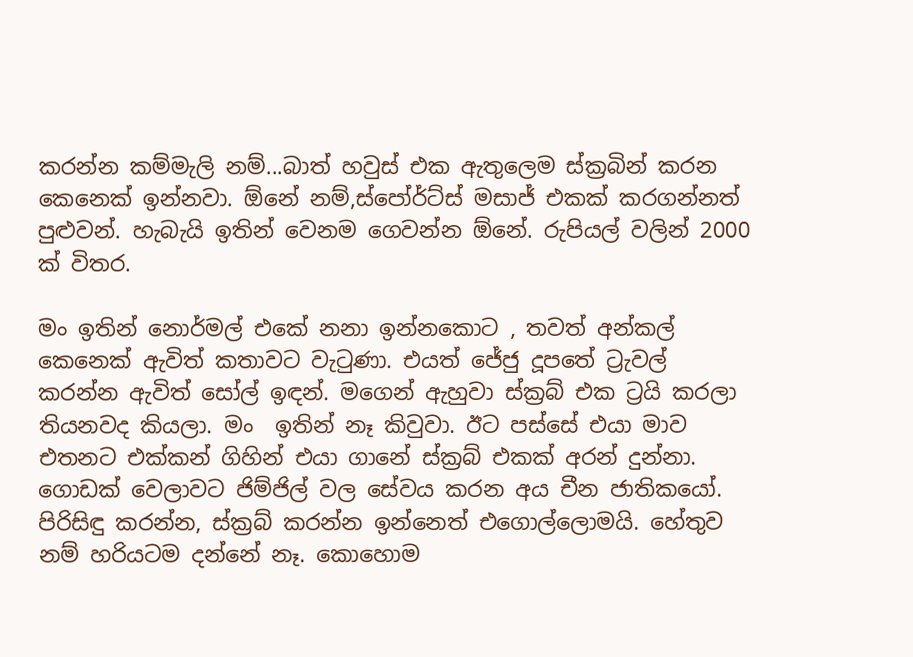කරන්න කම්මැලි නම්...බාත් හවුස් එක ඇතුලෙම ස්ක්‍රබින් කරන කෙනෙක් ඉන්නවා. ඕනේ නම්,ස්පෝර්ට්ස් මසාජ් එකක් කරගන්නත් පුළුවන්. හැබැයි ඉතින් වෙනම ගෙවන්න ඕනේ. රුපියල් වලින් 2000 ක් විතර.

මං ඉතින් නොර්මල් එකේ නනා ඉන්නකොට , තවත් අන්කල් කෙනෙක් ඇවිත් කතාවට වැටුණා. එයත් ජේජු දූපතේ ට්‍රැවල් කරන්න ඇවිත් සෝල් ඉඳන්. මගෙන් ඇහුවා ස්ක්‍රබ් එක ට්‍රයි කරලා තියනවද කියලා. මං  ඉතින් නෑ කිවුවා. ඊට පස්සේ එයා මාව එතනට එක්කන් ගිහින් එයා ගානේ ස්ක්‍රබ් එකක් අරන් දුන්නා. ගොඩක් වෙලාවට ජිම්ජිල් වල සේවය කරන අය චීන ජාතිකයෝ. පිරිසිඳු කරන්න, ස්ක්‍රබ් කරන්න ඉන්නෙත් එගොල්ලොමයි. හේතුව නම් හරියටම දන්නේ නෑ. කොහොම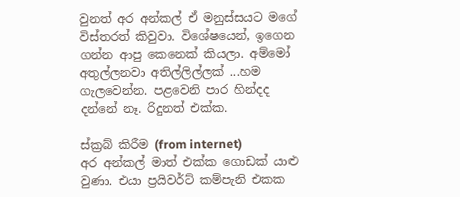වුනත් අර අන්කල් ඒ මනුස්සයට මගේ විස්තරත් කිවුවා. විශේෂයෙන්, ඉගෙන ගන්න ආපු කෙනෙක් කියලා. අම්මෝ අතුල්ලනවා අතිල්ලිල්ලක් ...හම ගැලවෙන්න. පළවෙනි පාර හින්දද දන්නේ නෑ. රිදුනත් එක්ක.

ස්ක්‍රබ් කිරීම (from internet)
අර අන්කල් මාත් එක්ක ගොඩක් යාළු වුණා. එයා ප්‍රයිවර්ට් කම්පැනි එකක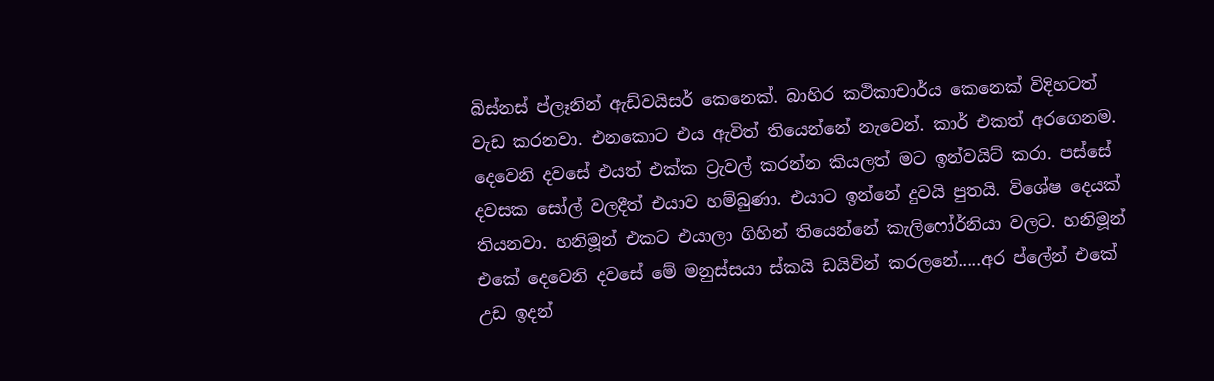බිස්නස් ප්ලෑනින් ඇඩ්වයිසර් කෙනෙක්. බාහිර කථිකාචාර්ය කෙනෙක් විදිහටත් වැඩ කරනවා. එනකොට එය ඇවිත් තියෙන්නේ නැවෙන්. කාර් එකත් අරගෙනම. දෙවෙනි දවසේ එයත් එක්ක ට්‍රැවල් කරන්න කියලත් මට ඉන්වයිට් කරා. පස්සේ දවසක සෝල් වලදීත් එයාව හම්බුණා. එයාට ඉන්නේ දුවයි පුතයි. විශේෂ දෙයක් තියනවා. හනිමූන් එකට එයාලා ගිහින් තියෙන්නේ කැලිෆෝර්නියා වලට. හනිමූන් එකේ දෙවෙනි දවසේ මේ මනුස්සයා ස්කයි ඩයිවින් කරලනේ.....අර ප්ලේන් එකේ උඩ ඉදන්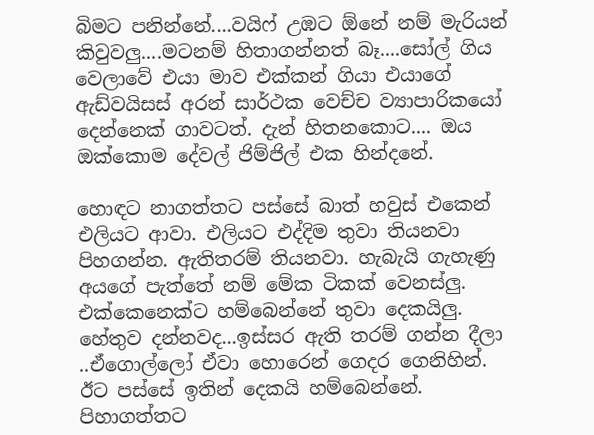බිමට පනින්නේ....වයිෆ් උඹට ඕනේ නම් මැරියන් කිවුවලු....මටනම් හිතාගන්නත් බෑ....සෝල් ගිය වෙලාවේ එයා මාව එක්කන් ගියා එයාගේ ඇඩ්වයිසස් අරන් සාර්ථක වෙච්ච ව්‍යාපාරිකයෝ දෙන්නෙක් ගාවටත්. දැන් හිතනකොට.... ඔය ඔක්කොම දේවල් ජිම්ජිල් එක හින්දනේ.

හොඳට නාගත්තට පස්සේ බාත් හවුස් එකෙන් එලියට ආවා. එලියට එද්දිම තුවා තියනවා පිහගන්න. ඇතිතරම් තියනවා. හැබැයි ගැහැණු අයගේ පැත්තේ නම් මේක ටිකක් වෙනස්ලු. එක්කෙනෙක්ට හම්බෙන්නේ තුවා දෙකයිලු. හේතුව දන්නවද...ඉස්සර ඇති තරම් ගන්න දීලා ..ඒගොල්ලෝ ඒවා හොරෙන් ගෙදර ගෙනිහින්. ඊට පස්සේ ඉතින් දෙකයි හම්බෙන්නේ. පිහාගත්තට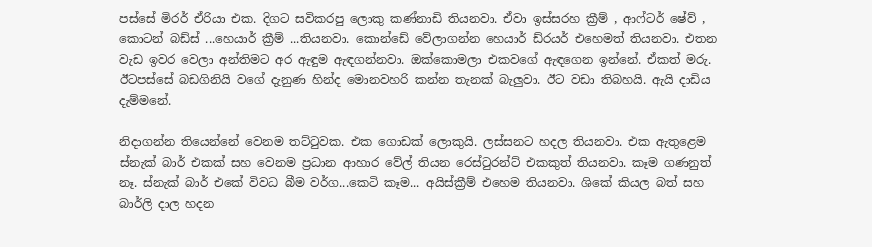පස්සේ මිරර් ඒරියා එක. දිගට සවිකරපු ලොකු කණ්නාඩි තියනවා. ඒවා ඉස්සරහ ක්‍රීම් , ආෆ්ටර් ෂේව් , කොටන් බඩ්ස් ...හෙයාර් ක්‍රීම් ...තියනවා. කොන්ඩේ වේලාගන්න හෙයාර් ඩ්රයර් එහෙමත් තියනවා. එතන වැඩ ඉවර වෙලා අන්තිමට අර ඇඳුම ඇඳගන්නවා. ඔක්කොමලා එකවගේ ඇඳගෙන ඉන්නේ. ඒකත් මරු. ඊටපස්සේ බඩගිනියි වගේ දැනුණ හින්ද මොනවහරි කන්න තැනක් බැලුවා. ඊට වඩා තිබහයි. ඇයි දාඩිය දැම්මනේ.

නිදාගන්න තියෙන්නේ වෙනම තට්ටුවක. එක ගොඩක් ලොකුයි. ලස්සනට හදල තියනවා. එක ඇතුළෙම ස්නැක් බාර් එකක් සහ වෙනම ප්‍රධාන ආහාර වේල් තියන රෙස්ටුරන්ට් එකකුත් තියනවා. කෑම ගණනුත් නෑ. ස්නැක් බාර් එකේ විවධ බීම වර්ග...කෙටි කෑම... අයිස්ක්‍රීම් එහෙම තියනවා. ශිකේ කියල බත් සහ බාර්ලි දාල හදන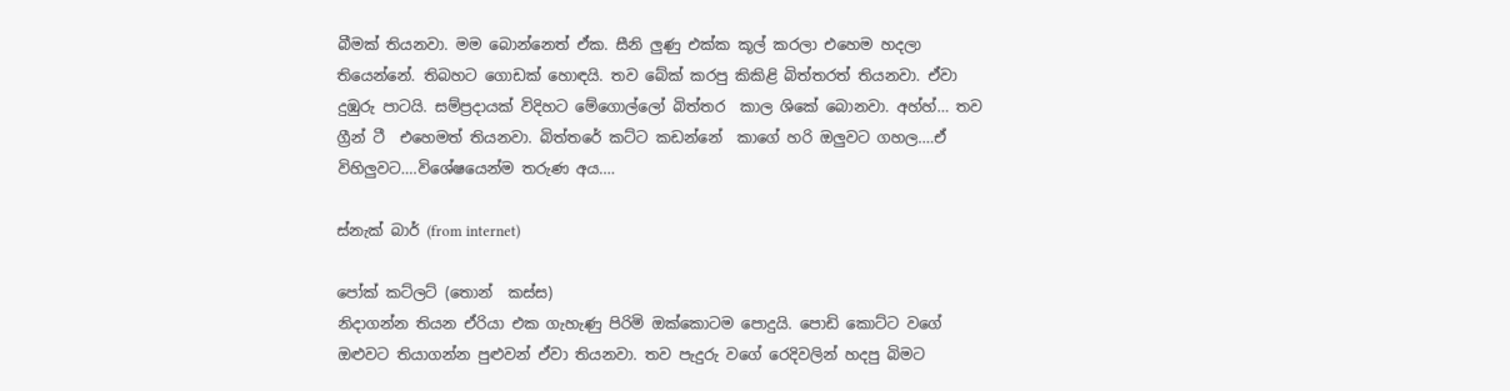බීමක් තියනවා. මම බොන්නෙත් ඒක. සීනි ලුණු එක්ක කූල් කරලා එහෙම හදලා තියෙන්නේ. තිබහට ගොඩක් හොඳයි. තව බේක් ක‍රපු කිකිළි බිත්තරත් තියනවා. ඒවා දුඹුරු පාටයි. සම්ප්‍රදායක් විදිහට මේගොල්ලෝ බිත්තර  කාල ශිකේ බොනවා. අහ්හ්... තව ග්‍රීන් ටී  එහෙමත් තියනවා. බිත්තරේ කට්ට කඩන්නේ  කාගේ හරි ඔලුවට ගහල....ඒ විහිලුවට....විශේෂයෙන්ම තරුණ අය....

ස්නැක් බාර් (from internet)

පෝක් කට්ලට් (තොන්  කස්ස)
නිදාගන්න තියන ඒරියා එක ගැහැණු පිරිමි ඔක්කොටම පොදුයි. පොඩි කොට්ට වගේ ඔළුවට තියාගන්න පුළුවන් ඒවා තියනවා. තව පැදුරු වගේ රෙදිවලින් හදපු බිමට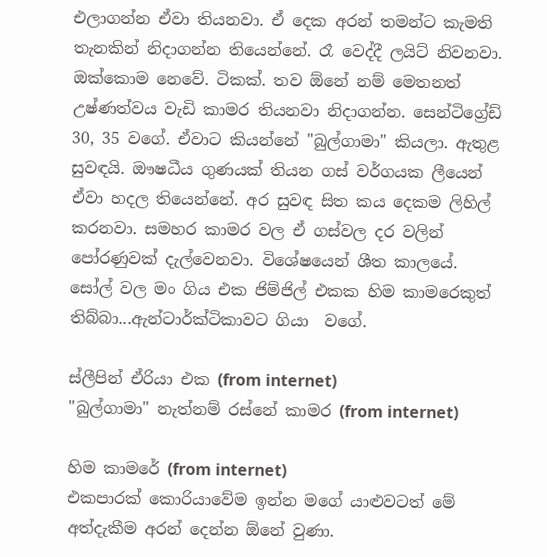එලාගන්න ඒවා තියනවා. ඒ දෙක අරන් තමන්ට කැමති තැනකින් නිදාගන්න තියෙන්නේ. රෑ වෙද්දී ලයිට් නිවනවා. ඔක්කොම නෙවේ. ටිකක්. තව ඕනේ නම් මෙතනත් උෂ්ණත්වය වැඩි කාමර තියනවා නිදාගන්න. සෙන්ටිග්‍රේඩ් 30, 35 වගේ. ඒවාට කියන්නේ "බුල්ගාමා" කියලා. ඇතුළ සුවඳයි. ඖෂධීය ගුණයක් තියන ගස් වර්ගයක ලීයෙන් ඒවා හදල තියෙන්නේ. අර සුවඳ සිත කය දෙකම ලිහිල් කරනවා. සමහර කාමර වල ඒ ගස්වල දර වලින් පෝරණුවක් දැල්වෙනවා. විශේෂයෙන් ශීත කාලයේ. සෝල් වල මං ගිය එක ජිම්ජිල් එකක හිම කාමරෙකුත් තිබ්බා...ඇන්ටාර්ක්ටිකාවට ගියා  වගේ.

ස්ලීපින් ඒරියා එක (from internet)
"බුල්ගාමා" නැත්නම් රස්නේ කාමර (from internet)

හිම කාමරේ (from internet)
එකපාරක් කොරියාවේම ඉන්න මගේ යාළුවටත් මේ අත්දැකීම අරන් දෙන්න ඕනේ වුණා.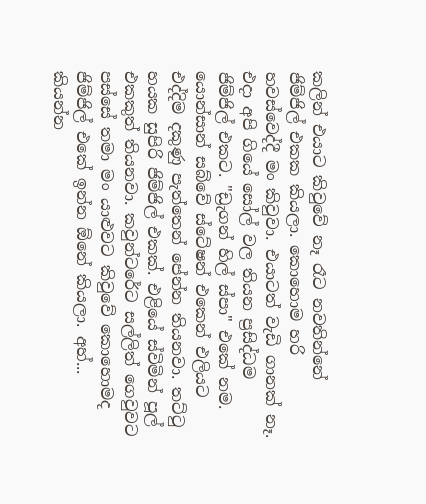කලින් එයාට කිවුවේ නෑ රෑට නවතින්නේ ජිම්ජිල් එකක කියලා. කොහොම හරි හවස්වෙද්දී මං කිවුවා. එයාටත් වැඩි ගානක් නෑ. එදා අපි ගියේ සෝල් වල තියන ප්‍රසිද්ධම ජිම්ජිල් එකට. "ඩ්‍රැගන් හිල් ස්‌පා" එකේ නම. යොන්සාන් සබ්වේ ස්ටේෂන් එකෙන් එලියට එද්දිම දකුණු පැත්තෙන් පේන්න තියනවා. තට්ටු හයක සුපිරි ජිම්ජිල් එකක්. එළියේ ස්විමින් පූල් එකකුත් තියනවා. කවුන්ටරේට සල්ලිත් ගෙවුවට පස්සේ තමා මං යාළුවට කිවුවේ කොහොමද ජිම්ජිල් එකේ ඉන්න ඕනේ කියලා. අහ්... කියන්න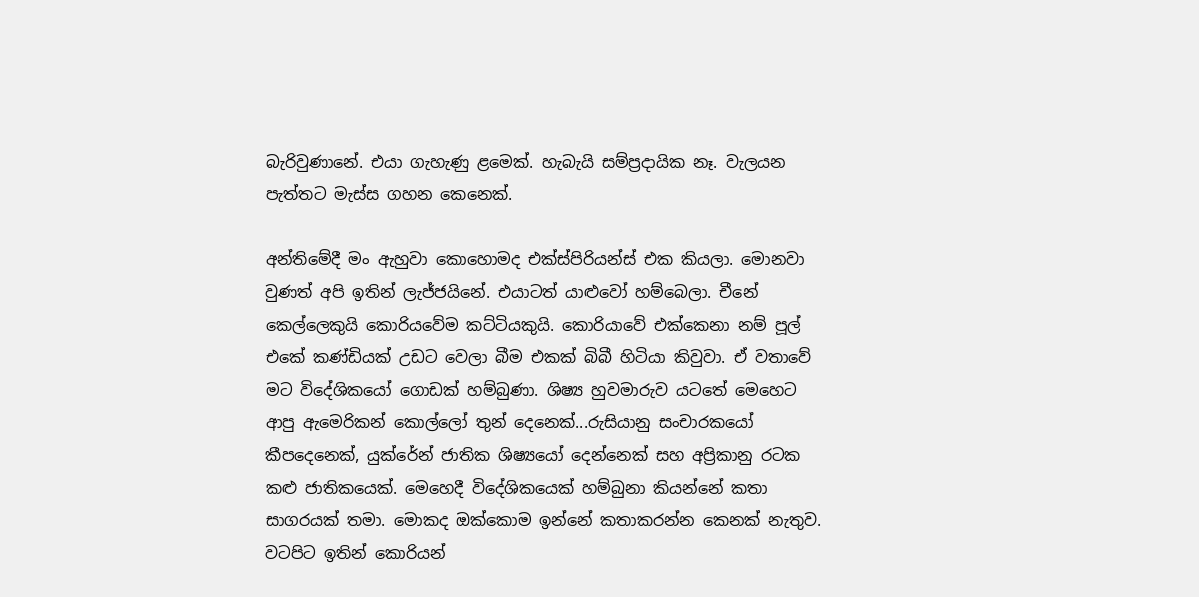බැරිවුණානේ. එයා ගැහැණු ළමෙක්. හැබැයි සම්ප්‍රදායික නෑ. වැලයන පැත්තට මැස්ස ගහන කෙනෙක්.

අන්තිමේදී මං ඇහුවා කොහොමද එක්ස්පිරියන්ස් එක කියලා. මොනවා වුණත් අපි ඉතින් ලැජ්ජයිනේ. එයාටත් යාළුවෝ හම්බෙලා. චීනේ කෙල්ලෙකුයි කොරියවේම කට්ටියකුයි. කොරියාවේ එක්කෙනා නම් පූල් එකේ කණ්ඩියක් උඩට වෙලා බීම එකක් බිබී හිටියා කිවුවා. ඒ වතාවේ මට විදේශිකයෝ ගොඩක් හම්බුණා. ශිෂ්‍ය හුවමාරුව යටතේ මෙහෙට ආපු ඇමෙරිකන් කොල්ලෝ තුන් දෙනෙක්...රුසියානු සංචාරකයෝ කීපදෙනෙක්, යුක්රේන් ජාතික ශිෂ්‍යයෝ දෙන්නෙක් සහ අප්‍රිකානු රටක කළු ජාතිකයෙක්. මෙහෙදී විදේශිකයෙක් හම්බුනා කියන්නේ කතා සාගරයක් තමා. මොකද ඔක්කොම ඉන්නේ කතාකරන්න කෙනක් නැතුව. වටපිට ඉතින් කොරියන්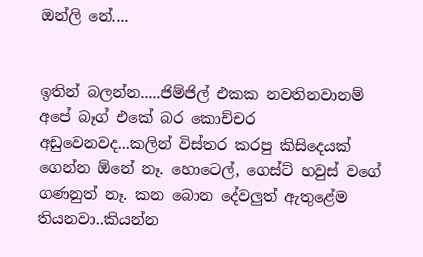ඔන්ලි නේ....


ඉතින් බලන්න.....ජිම්ජිල් එකක නවතිනවානම් අපේ බෑග් එකේ බර කොච්චර අඩුවෙනවද...කලින් විස්තර කරපු කිසිදෙයක් ගෙන්න ඕනේ නෑ. හොටෙල්, ගෙස්ට් හවුස් වගේ ගණනුත් නෑ. කන බොන දේවලුත් ඇතුළේම තියනවා..කියන්න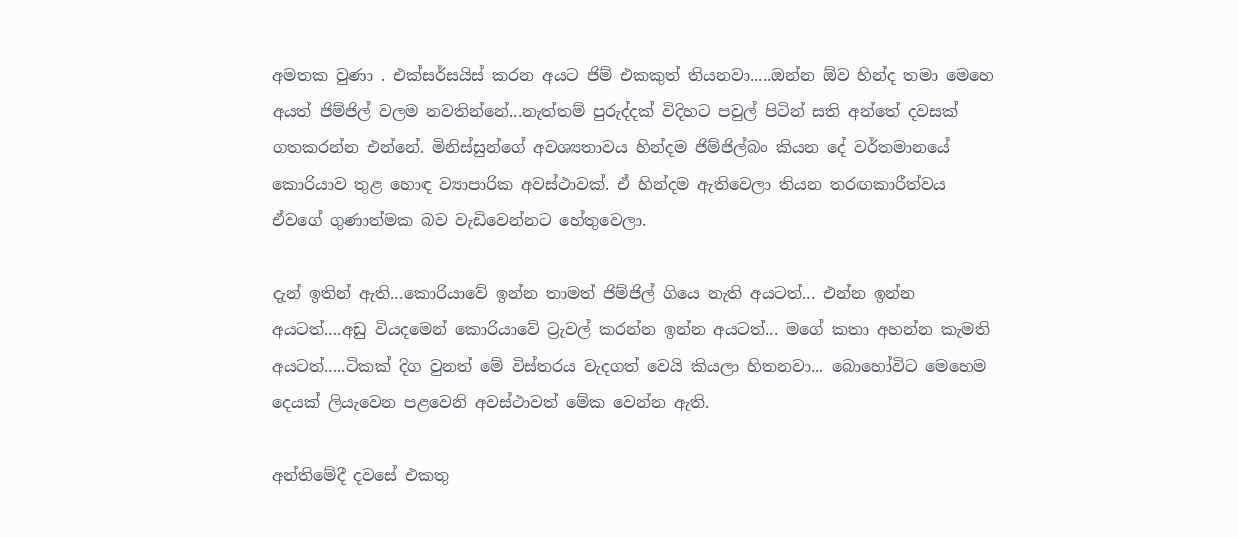අමතක වුණා . එක්සර්සයිස් කරන අයට ජිම් එකකුත් තියනවා.....ඔන්න ඕව හින්ද තමා මෙහෙ අයත් ජිම්ජිල් වලම නවතින්නේ...නැත්තම් පුරුද්දක් විදිහට පවුල් පිටින් සති අන්තේ දවසක් ගතකරන්න එන්නේ. මිනිස්සුන්ගේ අවශ්‍යතාවය හින්දම ජිම්ජිල්බං කියන දේ වර්තමානයේ කොරියාව තුළ හොඳ ව්‍යාපාරික අවස්ථාවක්. ඒ හින්දම ඇතිවෙලා තියන තරඟකාරීත්වය ඒවගේ ගුණාත්මක බව වැඩිවෙන්නට හේතුවෙලා.

දැන් ඉතින් ඇති...කොරියාවේ ඉන්න තාමත් ජිම්ජිල් ගියෙ නැති අයටත්... එන්න ඉන්න අයටත්....අඩු වියදමෙන් කොරියාවේ ට්‍රැවල් කරන්න ඉන්න අයටත්... මගේ කතා අහන්න කැමති අයටත්.....ටිකක් දිග වුනත් මේ විස්තරය වැදගත් වෙයි කියලා හිතනවා... බොහෝවිට මෙහෙම දෙයක් ලියැවෙන පළවෙනි අවස්ථාවත් මේක වෙන්න ඇති.

අන්තිමේදී දවසේ එකතු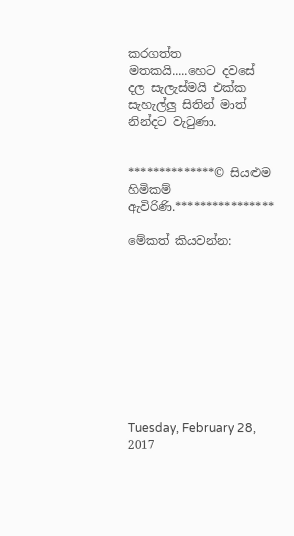කරගත්ත මතකයි.....හෙට දවසේ දල සැලැස්මයි එක්ක සැහැල්ලු සිතින් මාත් නින්දට වැටුණා.


**************© සියළුම හිමිකම් ඇවිරිණි.****************

මේකත් කියවන්න:










Tuesday, February 28, 2017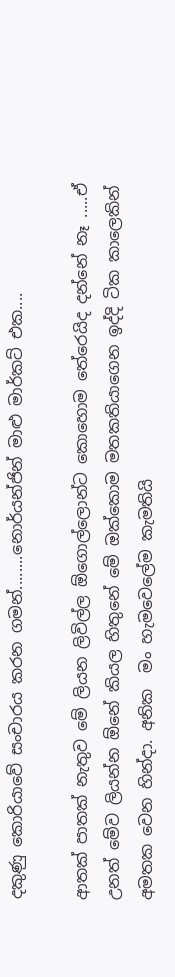දකුණු කොරියාවේ සංචාරය කරන ගමන්........නොර්යන්ජින් මාළු මාර්කට් එක....

ආතක් පාතක් නැතුව මේ ලියන ලිවිල්ල ඕගොල්ලොන්ට කොහොම තේරෙයිද දන්නේ නෑ .....ඒ උනත් මේව ලියන්න ඕනේ කියල හිතුනේ මේ ඔක්කොම මතකතියාගෙන ඉද්දි ටික කාලෙකින් අමතක වෙන හින්දා. අනික  මං හැමවෙලේම කැමතියි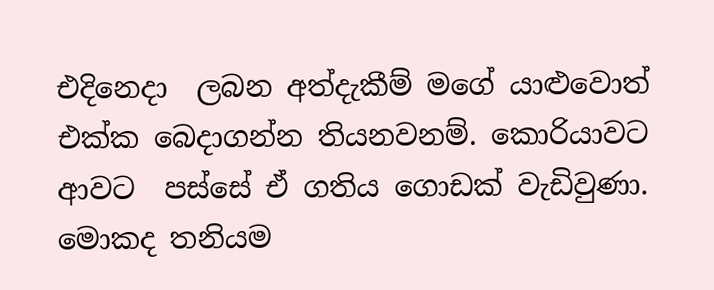එදිනෙදා  ලබන අත්දැකීම් මගේ යාළුවොත් එක්ක බෙදාගන්න තියනවනම්. කොරියාවට ආවට  පස්සේ ඒ ගතිය ගොඩක් වැඩිවුණා. මොකද තනියම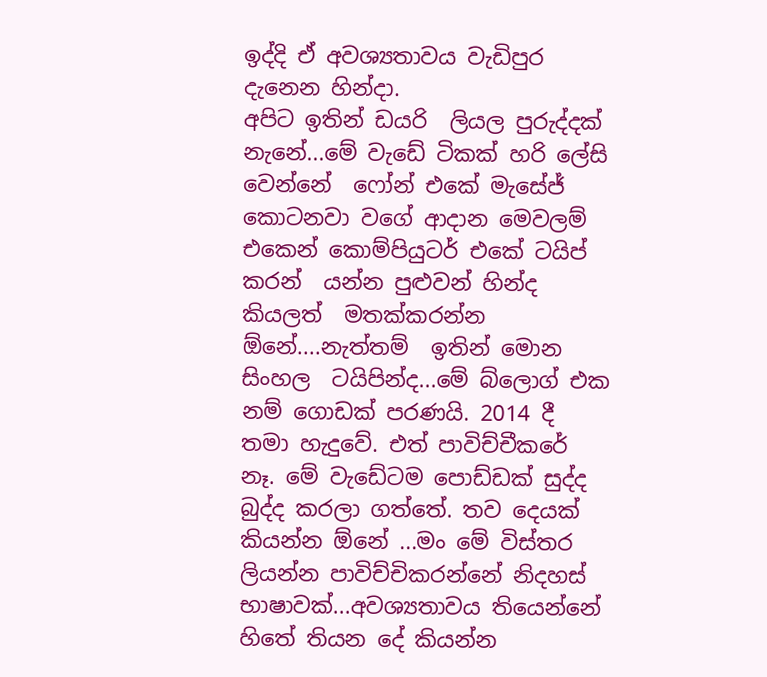ඉද්දි ඒ අවශ්‍යතාවය වැඩිපුර දැනෙන හින්දා.
අපිට ඉතින් ඩයරි  ලියල පුරුද්දක් නැනේ...මේ වැඩේ ටිකක් හරි ලේසි වෙන්නේ  ෆෝන් එකේ මැසේජ්  කොටනවා වගේ ආදාන මෙවලම්   එකෙන් කොම්පියුටර් එකේ ටයිප්  කරන්  යන්න පුළුවන් හින්ද කියලත්  මතක්කරන්න ඕනේ....නැත්තම්  ඉතින් මොන සිංහල  ටයිපින්ද...මේ බ්ලොග් එක නම් ගොඩක් පරණයි. 2014 දී තමා හැදුවේ. එත් පාවිච්චීකරේ  නෑ. මේ වැඩේටම පොඩ්ඩක් සුද්ද බුද්ද කරලා ගත්තේ. තව දෙයක් කියන්න ඕනේ ...මං මේ විස්තර ලියන්න පාවිච්චිකරන්නේ නිදහස් භාෂාවක්...අවශ්‍යතාවය තියෙන්නේ හිතේ තියන දේ කියන්න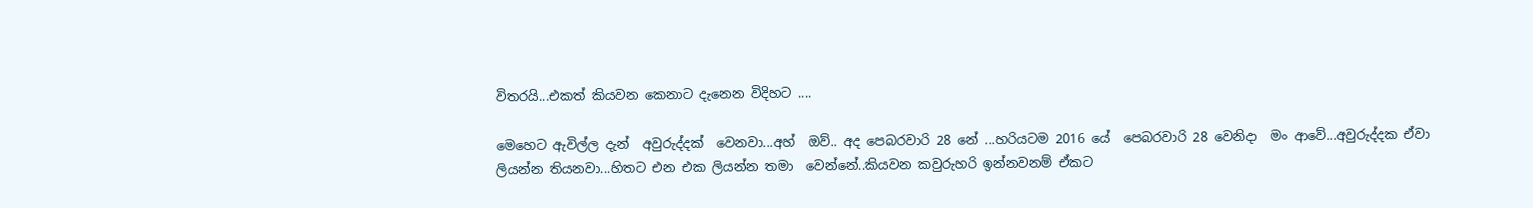විතරයි...එකත් කියවන කෙනාට දැනෙන විදිහට ....

මෙහෙට ඇවිල්ල දැන්  අවුරුද්දක්  වෙනවා...අහ්  ඔව්.. අද පෙබරවාරි 28 නේ ...හරියටම 2016 යේ  පෙබරවාරි 28 වෙනිදා  මං ආවේ...අවුරුද්දක ඒවා ලියන්න තියනවා...හිතට එන එක ලියන්න තමා  වෙන්නේ..කියවන කවුරුහරි ඉන්නවනම් ඒකට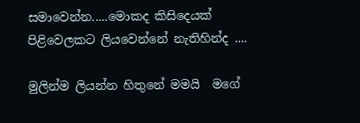සමාවෙන්න.....මොකද කිසිදෙයක් පිළිවෙලකට ලියවෙන්නේ නැතිහින්ද ....

මුලින්ම ලියන්න හිතුනේ මමයි  මගේ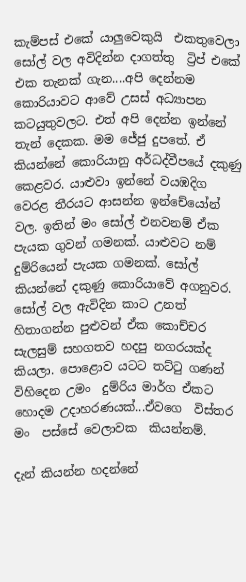කැම්පස් එකේ යාලුවෙකුයි  එකතුවෙලා සෝල් වල අවිදින්න දාගත්තු  ට්‍රිප් එකේ එක තැනක් ගැන....අපි දෙන්නම කොරියාවට ආවේ උසස් අධ්‍යාපන කටයුතුවලට. එත් අපි දෙන්න ඉන්නේ තැන් දෙකක. මම ජේජු දුපතේ. ඒ කියන්නේ කොරියානු අර්ධද්වීපයේ දකුණු කෙළවර. යාළුවා ඉන්නේ වයඹදිග වෙරළ තීරයට ආසන්න ඉන්චේයෝන් වල. ඉතින් මං සෝල් එනවනම් ඒක පැයක ගුවන් ගමනක්. යාළුවට නම් දුම්රියෙන් පැයක ගමනක්. සෝල් කියන්නේ දකුණු කොරියාවේ අගනුවර. සෝල් වල ඇවිදින කාට උනත් හිතාගන්න පුළුවන් ඒක කොච්චර සැලසුම් සහගතව හදපු නගරයක්ද කියලා. පොළොව යටට තට්ටු ගණන් විහිදෙන උමං  දුම්රිය මාර්ග ඒකට හොදම උදාහරණයක්...ඒවගෙ  විස්තර මං  පස්සේ වෙලාවක  කියන්නම්.

දැන් කියන්න හදන්නේ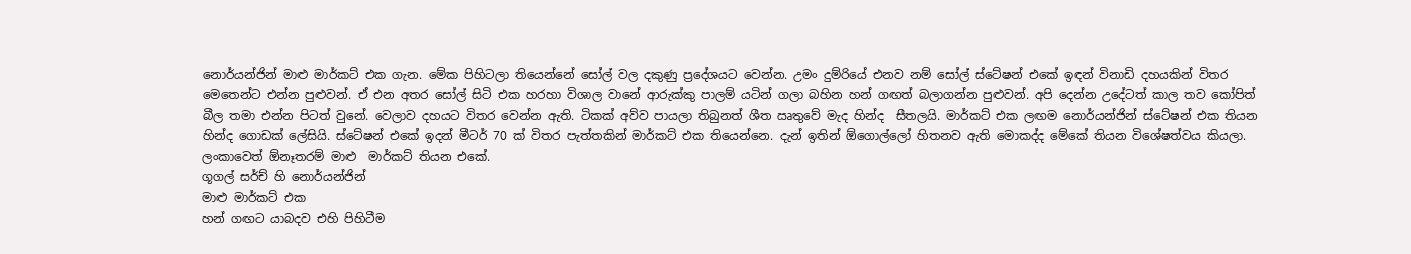නොර්යන්ජින් මාළු මාර්කට් එක ගැන. මේක පිහිටලා තියෙන්නේ සෝල් වල දකුණු ප්‍රදේශයට වෙන්න. උමං දුම්රියේ එනව නම් සෝල් ස්ටේෂන් එකේ ඉඳන් විනාඩි දහයකින් විතර මෙතෙන්ට එන්න පුළුවන්. ඒ එන අතර සෝල් සිටි එක හරහා විශාල වානේ ආරුක්කු පාලම් යටින් ගලා බහින හන් ගඟත් බලාගන්න පුළුවන්. අපි දෙන්න උදේටත් කාල තව කෝපිත් බීල තමා එන්න පිටත් වුනේ. වෙලාව දහයට විතර වෙන්න ඇති. ටිකක් අව්ව පායලා තිබුනත් ශීත ඍතුවේ මැද හින්ද  සීතලයි. මාර්කට් එක ලඟම නොර්යන්ජින් ස්ටේෂන් එක තියන හින්ද ගොඩක් ලේසියි. ස්ටේෂන් එකේ ඉදන් මීටර් 70 ක් විතර පැත්තකින් මාර්කට් එක තියෙන්නෙ. දැන් ඉතින් ඕගොල්ලෝ හිතනව ඇති මොකද්ද මේකේ තියන විශේෂත්වය කියලා. ලංකාවෙත් ඕනෑතරම් මාළු  මාර්කට් තියන එකේ.
ගූගල් සර්ච් හි නොර්යන්ජින්
මාළු මාර්කට් එක
හන් ගඟට යාබදව එහි පිහිටීම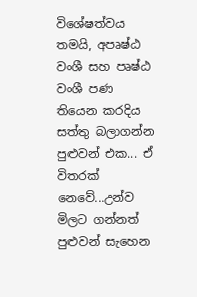විශේෂත්වය තමයි, අපෘෂ්ඨ වංශී සහ පෘෂ්ඨ වංශී පණ තියෙන කරදිය සත්තු බලාගන්න පුළුවන් එක... ඒ විතරක් නෙවේ...උන්ව මිලට ගන්නත් පුළුවන් සැහෙන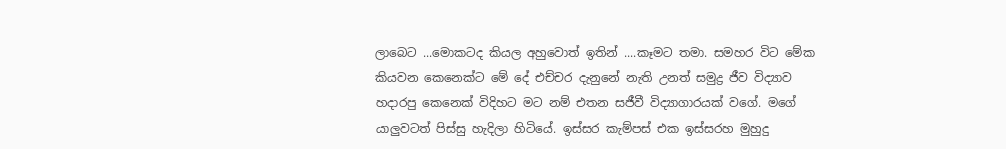ලාබෙට ...මොකටද කියල අහුවොත් ඉතින් ....කෑමට තමා. සමහර විට මේක කියවන කෙනෙක්ට මේ දේ එච්චර දැනුනේ නැති උනත් සමුද්‍ර ජීව විද්‍යාව හදාරපු කෙනෙක් විදිහට මට නම් එතන සජීවී විද්‍යාගාරයක් වගේ. මගේ යාලුවටත් පිස්සු හැදිලා හිටියේ. ඉස්සර කැම්පස් එක ඉස්සරහ මුහුදු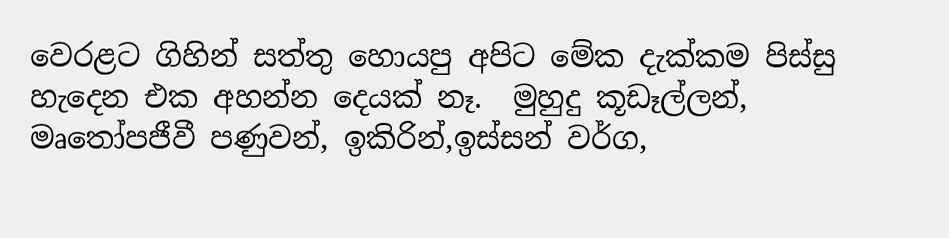වෙරළට ගිහින් සත්තු හොයපු අපිට මේක දැක්කම පිස්සු හැදෙන එක අහන්න දෙයක් නෑ.  මුහුදු කූඩෑල්ලන්, මෘතෝපජීවී පණුවන්, ඉකිරින්,ඉස්සන් වර්ග,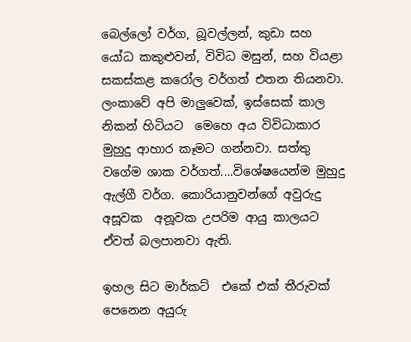බෙල්ලෝ වර්ග, බූවල්ලන්, කුඩා සහ යෝධ කකුළුවන්, විවිධ මසුන්, සහ වියළා සකස්කළ කරෝල වර්ගත් එතන තියනවා. ලංකාවේ අපි මාලුවෙක්, ඉස්සෙක් කාල  නිකන් හිටියට  මෙහෙ අය විවිධාකාර මුහුදු ආහාර කෑමට ගන්නවා. සත්තු වගේම ශාක වර්ගත්....විශේෂයෙන්ම මුහුදු ඇල්ගී වර්ග. කොරියානුවන්ගේ අවුරුදු අසූවක  අනූවක උපරිම ආයු කාලයට ඒවත් බලපානවා ඇති.

ඉහල සිට මාර්කට්  එකේ එක් තීරුවක් පෙනෙන අයුරු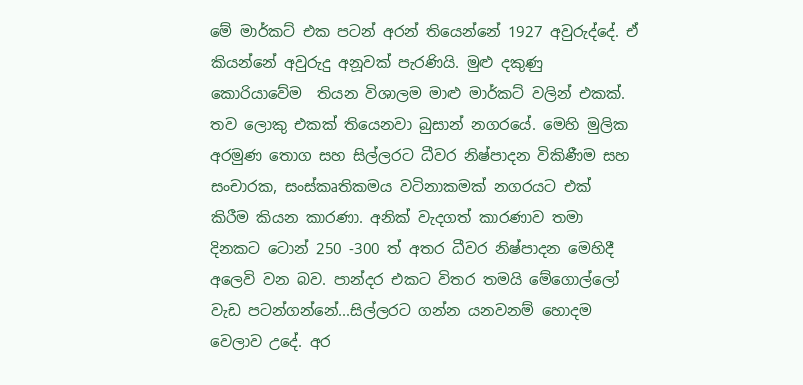මේ මාර්කට් එක පටන් අරන් තියෙන්නේ 1927 අවුරුද්දේ. ඒ කියන්නේ අවුරුදු අනූවක් පැරණියි. මුළු දකුණු කොරියාවේම  තියන විශාලම මාළු මාර්කට් වලින් එකක්. තව ලොකු එකක් තියෙනවා බුසාන් නගරයේ. මෙහි මුලික අරමුණ තොග සහ සිල්ලරට ධීවර නිෂ්පාදන විකිණීම සහ සංචාරක, සංස්කෘතිකමය වටිනාකමක් නගරයට එක්  කිරීම කියන කාරණා. අනික් වැදගත් කාරණාව තමා දිනකට ටොන් 250 -300 ත් අතර ධීවර නිෂ්පාදන මෙහිදී අලෙවි වන බව. පාන්දර එකට විතර තමයි මේගොල්ලෝ වැඩ පටන්ගන්නේ...සිල්ලරට ගන්න යනවනම් හොදම වෙලාව උදේ. අර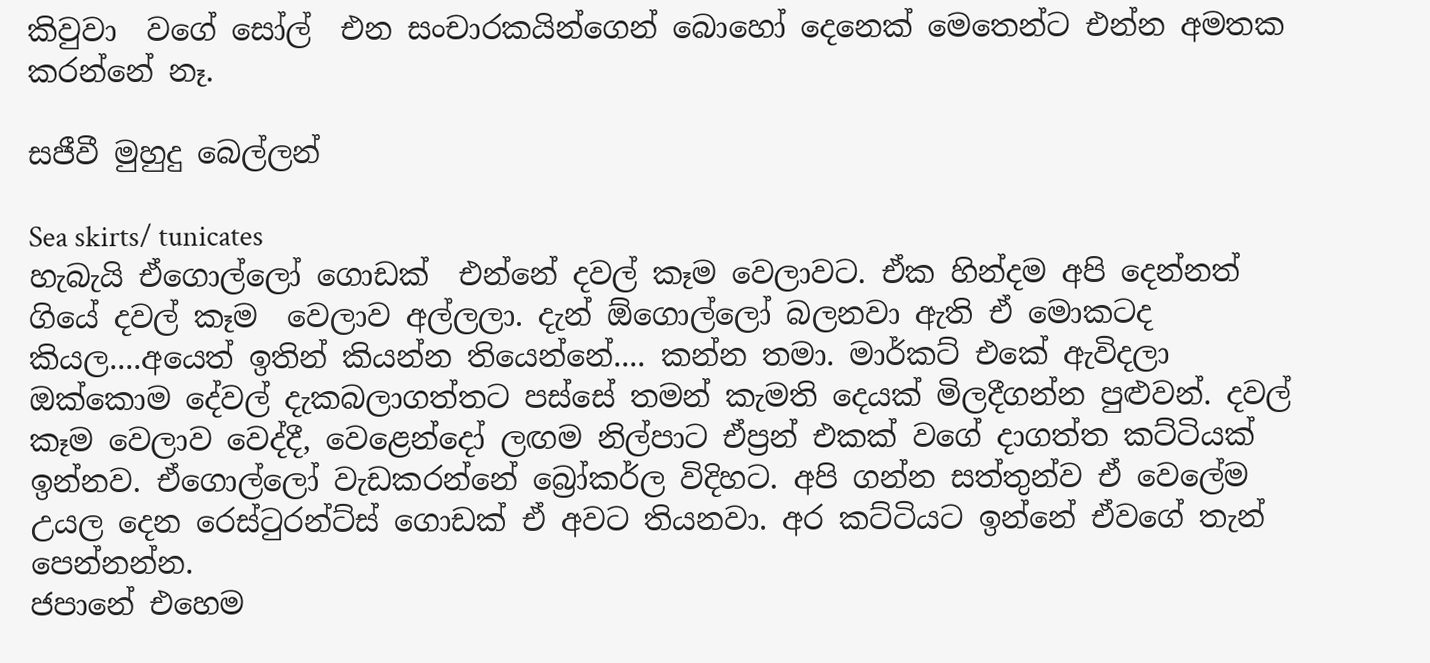කිවුවා  වගේ සෝල්  එන සංචාරකයින්ගෙන් බොහෝ දෙනෙක් මෙතෙන්ට එන්න අමතක කරන්නේ නෑ.

සජීවී මුහුදු බෙල්ලන්

Sea skirts/ tunicates
හැබැයි ඒගොල්ලෝ ගොඩක්  එන්නේ දවල් කෑම වෙලාවට. ඒක හින්දම අපි දෙන්නත් ගියේ දවල් කෑම  වෙලාව අල්ලලා. දැන් ඕගොල්ලෝ බලනවා ඇති ඒ මොකටද කියල....අයෙත් ඉතින් කියන්න තියෙන්නේ.... කන්න තමා. මාර්කට් එකේ ඇවිදලා ඔක්කොම දේවල් දැකබලාගත්තට පස්සේ තමන් කැමති දෙයක් මිලදීගන්න පුළුවන්. දවල් කෑම වෙලාව වෙද්දී, වෙළෙන්දෝ ලඟම නිල්පාට ඒප්‍රන් එකක් වගේ දාගත්ත කට්ටියක් ඉන්නව. ඒගොල්ලෝ වැඩකරන්නේ බ්‍රෝකර්ල විදිහට. අපි ගන්න සත්තුන්ව ඒ වෙලේම උයල දෙන රෙස්ටුරන්ට්ස් ගොඩක් ඒ අවට තියනවා. අර කට්ටියට ඉන්නේ ඒවගේ තැන්  පෙන්නන්න.
ජපානේ එහෙම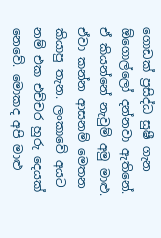ගොඩක් ප්‍රසිද්ධ සුෂී ගැන ඕගොල්ලෝ දන්නවා ඇතිනේ. ඒ කියන්නේ නැවුම් අමු මාළු. ඒවා කන්න ආසනම් මෙතන කියාපු තැන. ලංකාවේ අයට නම් එක එච්චර හුරු දෙයක් නෙවේ. මොකද අපි මාළු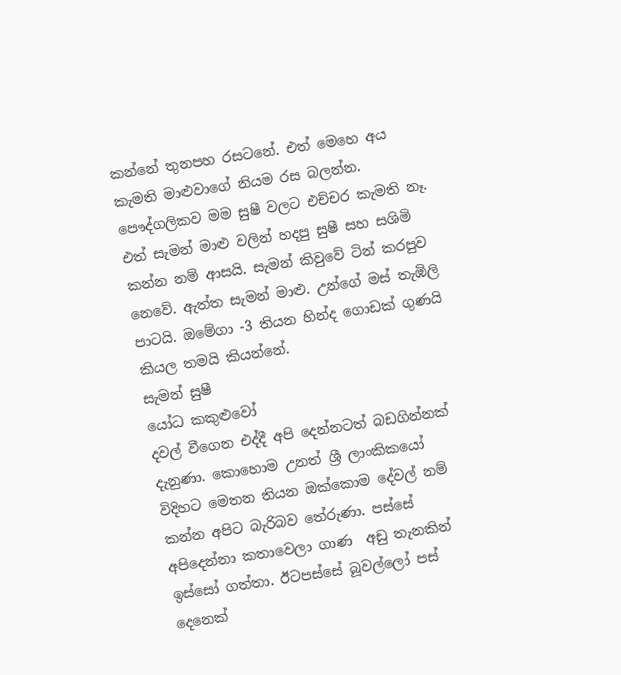කන්නේ තුනපහ රසටනේ. එත් මෙහෙ අය කැමති මාළුවාගේ නියම රස බලන්න. පෞද්ගලිකව මම සුෂී වලට එච්චර කැමති නෑ. එත් සැමන් මාළු වලින් හදපු සුෂී සහ සශිමි කන්න නම් ආසයි. සැමන් කිවුවේ ටින් කරපුව නෙවේ. ඇත්ත සැමන් මාළු. උන්ගේ මස් තැඹිලි පාටයි. ඔමේගා -3 තියන හින්ද ගොඩක් ගුණයි කියල තමයි කියන්නේ.
සැමන් සුෂී
යෝධ කකුළුවෝ
දවල් වීගෙන එද්දී අපි දෙන්නටත් බඩගින්නක් දැනුණා. කොහොම උනත් ශ්‍රී ලාංකිකයෝ විදිහට මෙතන තියන ඔක්කොම දේවල් නම් කන්න අපිට බැරිබව තේරුණා. පස්සේ අපිදෙන්නා කතාවෙලා ගාණ  අඩු තැනකින් ඉස්සෝ ගත්තා. ඊටපස්සේ බූවල්ලෝ පස් දෙනෙක්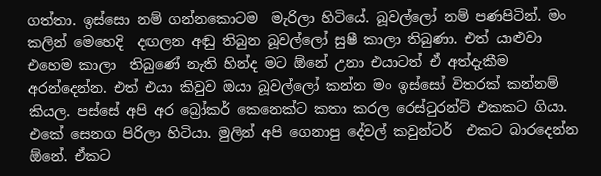ගත්තා. ඉස්සො නම් ගන්නකොටම  මැරිලා හිටියේ. බූවල්ලෝ නම් පණපිටින්. මං  කලින් මෙහෙදි  දඟලන අඬු තිබුන බූවල්ලෝ සුෂී කාලා තිබුණා. එත් යාළුවා එහෙම කාලා  තිබුණේ නැති හින්ද මට ඕනේ උනා එයාටත් ඒ අත්දැකීම අරන්දෙන්න. එත් එයා කිවුව ඔයා බූවල්ලෝ කන්න මං ඉස්සෝ විතරක් කන්නම් කියල. පස්සේ අපි අර බ්‍රෝකර් කෙනෙක්ට කතා කරල රෙස්ටුරන්ට් එකකට ගියා. එකේ සෙනග පිරිලා හිටියා. මුලින් අපි ගෙනාපු දේවල් කවුන්ටර්  එකට බාරදෙන්න ඕනේ. ඒකට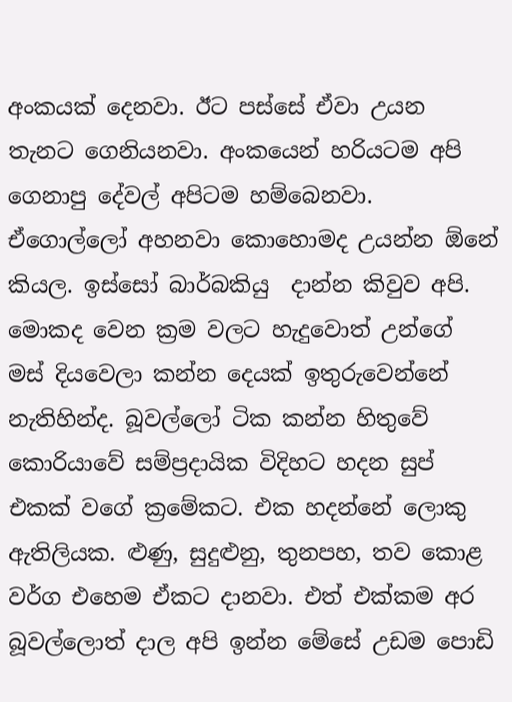අංකයක් දෙනවා. ඊට පස්සේ ඒවා උයන තැනට ගෙනියනවා. අංකයෙන් හරියටම අපි ගෙනාපු දේවල් අපිටම හම්බෙනවා. ඒගොල්ලෝ අහනවා කොහොමද උයන්න ඕනේ කියල. ඉස්සෝ බාර්බකියු  දාන්න කිවුව අපි. මොකද වෙන ක්‍රම වලට හැදුවොත් උන්ගේ මස් දියවෙලා කන්න දෙයක් ඉතුරුවෙන්නේ නැතිහින්ද. බූවල්ලෝ ටික කන්න හිතුවේ කොරියාවේ සම්ප්‍රදායික විදිහට හදන සුප් එකක් වගේ ක්‍රමේකට. එක හදන්නේ ලොකු ඇතිලියක. ළුණු, සුදුළුනු, තුනපහ, තව කොළ වර්ග එහෙම ඒකට දානවා. එත් එක්කම අර බූවල්ලොත් දාල අපි ඉන්න මේසේ උඩම පොඩි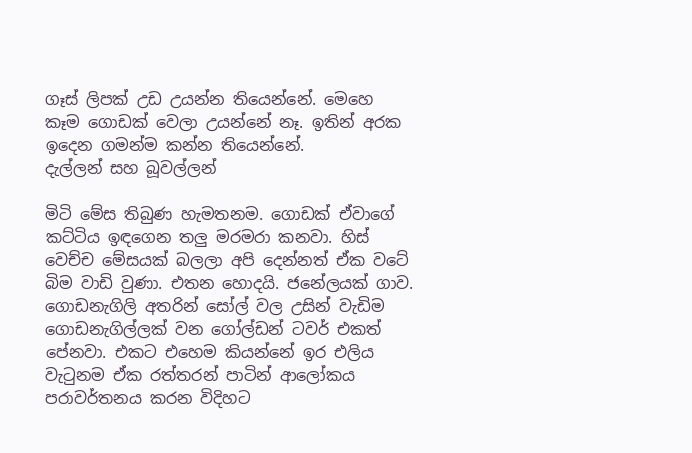ගෑස් ලිපක් උඩ උයන්න තියෙන්නේ. මෙහෙ කෑම ගොඩක් වෙලා උයන්නේ නෑ. ඉතින් අරක ඉදෙන ගමන්ම කන්න තියෙන්නේ.
දැල්ලන් සහ බූවල්ලන්

මිටි මේස තිබුණ හැමතනම. ගොඩක් ඒවාගේ කට්ටිය ඉඳගෙන තලු මරමරා කනවා. හිස් වෙච්ච මේසයක් බලලා අපි දෙන්නත් ඒක වටේ බිම වාඩි වුණා. එතන හොදයි. ජනේලයක් ගාව. ගොඩනැගිලි අතරින් සෝල් වල උසින් වැඩිම ගොඩනැගිල්ලක් වන ගෝල්ඩන් ටවර් එකත් පේනවා. එකට එහෙම කියන්නේ ඉර එලිය වැටුනම ඒක රත්තරන් පාටින් ආලෝකය පරාවර්තනය කරන විදිහට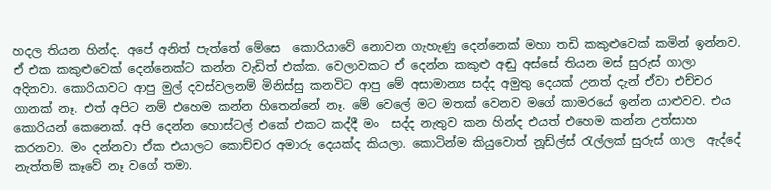හදල තියන හින්ද. අපේ අනිත් පැත්තේ මේසෙ  කොරියාවේ නොවන ගැහැණු දෙන්නෙක් මහා තඩි කකුළුවෙක් කමින් ඉන්නව. ඒ එක කකුළුවෙක් දෙන්නෙක්ට කන්න වැඩිත් එක්ක. වෙලාවකට ඒ දෙන්න කකුළු අඬු අස්සේ තියන මස් සුරුස් ගාලා  අදිනවා. කොරියාවට ආපු මුල් දවස්වලනම් මිනිස්සු කනවිට ආපු මේ අසාමාන්‍ය සද්ද අමුතු දෙයක් උනත් දැන් ඒවා එච්චර ගානක් නෑ. එත් අපිට නම් එහෙම කන්න හිතෙන්නේ නෑ. මේ වෙලේ මට මතක් වෙනව මගේ කාමරයේ ඉන්න යාළුවව. එය කොරියන් කෙනෙක්. අපි දෙන්න හොස්ටල් එකේ එකට කද්දී මං  සද්ද නැතුව කන හින්ද එයත් එහෙම කන්න උත්සාහ කරනවා. මං දන්නවා ඒක එයාලට කොච්චර අමාරු දෙයක්ද කියලා. කොටින්ම කියුවොත් නූඩ්ල්ස් රැල්ලක් සුරුස් ගාල  ඇද්දේ නැත්තම් කෑවේ නෑ වගේ තමා.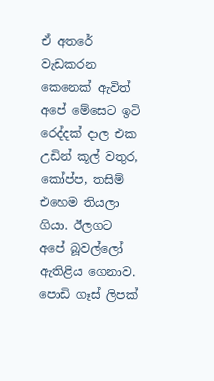ඒ අතරේ වැඩකරන කෙනෙක් ඇවිත් අපේ මේසෙට ඉටි රෙද්දක් දාල එක උඩින් කූල් වතුර, කෝප්ප, තසිම් එහෙම තියලා ගියා. ඊලගට අපේ බූවල්ලෝ ඇතිළිය ගෙනාව. පොඩි ගෑස් ලිපක්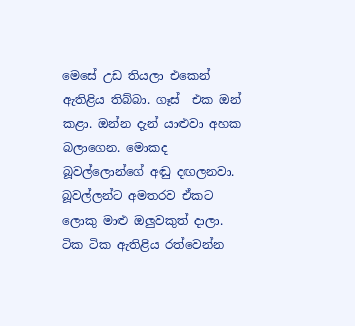මෙසේ උඩ තියලා එකෙන් ඇතිළිය තිබ්බා. ගෑස්  එක ඔන් කළා. ඔන්න දැන් යාළුවා අහක බලාගෙන. මොකද බූවල්ලොන්ගේ අඬු දඟලනවා. බූවල්ලන්ට අමතරව ඒකට ලොකු මාළු ඔලුවකුත් දාලා.  ටික ටික ඇතිළිය රත්වෙන්න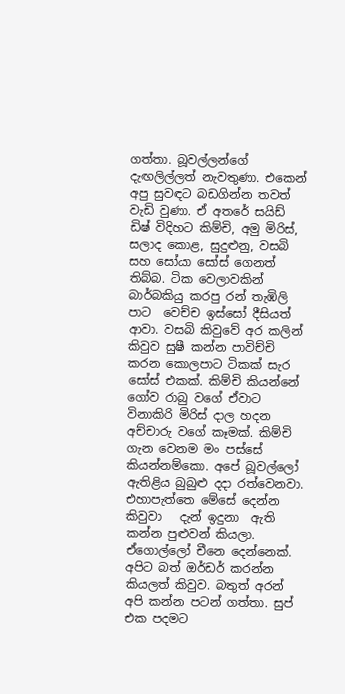ගත්තා. බූවල්ලන්ගේ දැඟලිල්ලත් නැවතුණා. එකෙන් අපු සුවඳට බඩගින්න තවත් වැඩි වුණා. ඒ අතරේ සයිඩ් ඩිෂ් විදිහට කිම්චි, අමු මිරිස්, සලාද කොළ, සුදුළුනු, වසබි සහ සෝයා සෝස් ගෙනත් තිබ්බ. ටික වෙලාවකින් බාර්බකියු කරපු රන් තැඹිලි පාට  වෙච්ච ඉස්සෝ දීසියත් ආවා. වසබි කිවුවේ අර කලින් කිවුව සුෂී කන්න පාවිච්චි කරන කොලපාට ටිකක් සැර සෝස් එකක්. කිම්චි කියන්නේ ගෝව රාබු වගේ ඒවාට විනාකිරි මිරිස් දාල හදන අච්චාරු වගේ කෑමක්. කිම්චි ගැන වෙනම මං පස්සේ කියන්නම්කො. අපේ බූවල්ලෝ ඇතිළිය බුබුළු දදා රත්වෙනවා. එහාපැත්තෙ මේසේ දෙන්න කිවුවා   දැන් ඉදුනා  ඇති කන්න පුළුවන් කියලා. ඒගොල්ලෝ චීනෙ දෙන්නෙක්. අපිට බත් ඔර්ඩර් කරන්න කියලත් කිවුව. බතුත් අරන් අපි කන්න පටන් ගත්තා. සුප් එක පදමට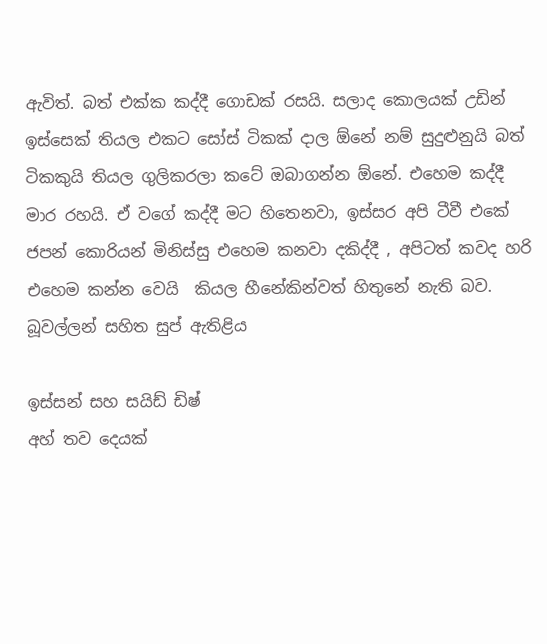ඇවිත්. බත් එක්ක කද්දී ගොඩක් රසයි. සලාද කොලයක් උඩින් ඉස්සෙක් තියල එකට සෝස් ටිකක් දාල ඕනේ නම් සුදුළුනුයි බත් ටිකකුයි තියල ගුලිකරලා කටේ ඔබාගන්න ඕනේ. එහෙම කද්දී මාර රහයි. ඒ වගේ කද්දී මට හිතෙනවා, ඉස්සර අපි ටීවී එකේ ජපන් කොරියන් මිනිස්සු එහෙම කනවා දකිද්දී , අපිටත් කවද හරි එහෙම කන්න වෙයි  කියල හීනේකින්වත් හිතුනේ නැති බව.
බූවල්ලන් සහිත සුප් ඇතිළිය

ඉස්සන් සහ සයිඩ් ඩිෂ්
අහ් තව දෙයක්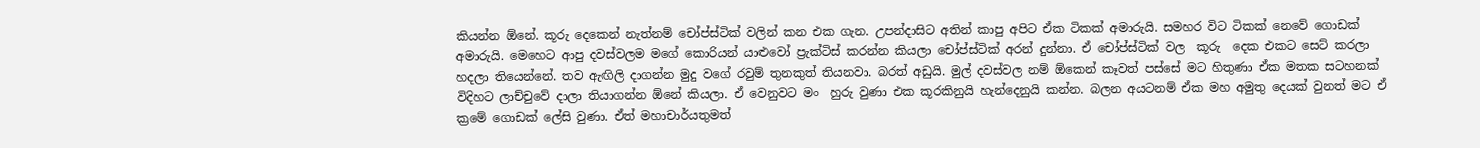කියන්න ඕනේ. කූරු දෙකෙන් නැත්නම් චෝප්ස්ටික් වලින් කන එක ගැන. උපන්දාසිට අතින් කාපු අපිට ඒක ටිකක් අමාරුයි. සමහර විට ටිකක් නෙවේ ගොඩක් අමාරුයි. මෙහෙට ආපු දවස්වලම මගේ කොරියන් යාළුවෝ ප්‍රැක්ටිස් කරන්න කියලා චෝප්ස්ටික් අරන් දුන්නා. ඒ චෝප්ස්ටික් වල  කූරු  දෙක එකට සෙට් කරලා  හදලා තියෙන්නේ. තව ඇඟිලි දාගන්න මුදු වගේ රවුම් තුනකුත් තියනවා. බරත් අඩුයි. මුල් දවස්වල නම් ඕකෙන් කෑවත් පස්සේ මට හිතුණා ඒක මතක සටහනක් විදිහට ලාච්චුවේ දාලා තියාගන්න ඕනේ කියලා. ඒ වෙනුවට මං  හුරු වුණා එක කූරකිනුයි හැන්දෙනුයි කන්න. බලන අයටනම් ඒක මහ අමුතු දෙයක් වුනත් මට ඒ ක්‍රමේ ගොඩක් ලේසි වුණා. ඒත් මහාචාර්යතුමත්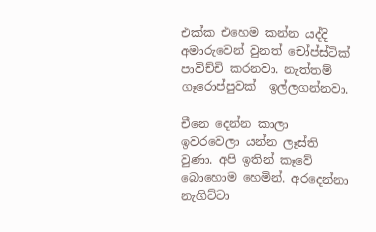එක්ක එහෙම කන්න යද්දි අමාරුවෙන් වුනත් චෝප්ස්ටික් පාවිච්චි කරනවා. නැත්තම් ගෑරොප්පුවක්  ඉල්ලගන්නවා.

චීනෙ දෙන්න කාලා  ඉවරවෙලා යන්න ලෑස්ති  වුණා. අපි ඉතින් කෑවේ බොහොම හෙමින්. අරදෙන්නා නැගිට්ටා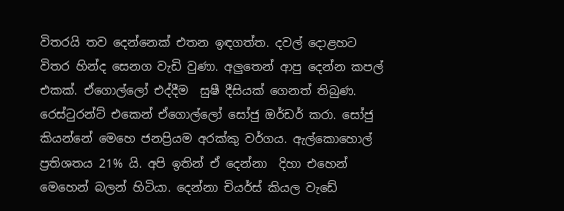විතරයි තව දෙන්නෙක් එතන ඉඳගත්ත. දවල් දොළහට විතර හින්ද සෙනග වැඩි වුණා. අලුතෙන් ආපු දෙන්න කපල් එකක්. ඒගොල්ලෝ එද්දීම  සුෂී දීසියක් ගෙනත් තිබුණ. රෙස්ටුරන්ට් එකෙන් ඒගොල්ලෝ සෝජු ඔර්ඩර් කරා. සෝජු කියන්නේ මෙහෙ ජනප්‍රියම අරක්කු වර්ගය. ඇල්කොහොල් ප්‍රතිශතය 21% යි. අපි ඉතින් ඒ දෙන්නා  දිහා එහෙන් මෙහෙන් බලන් හිටියා. දෙන්නා චියර්ස් කියල වැඩේ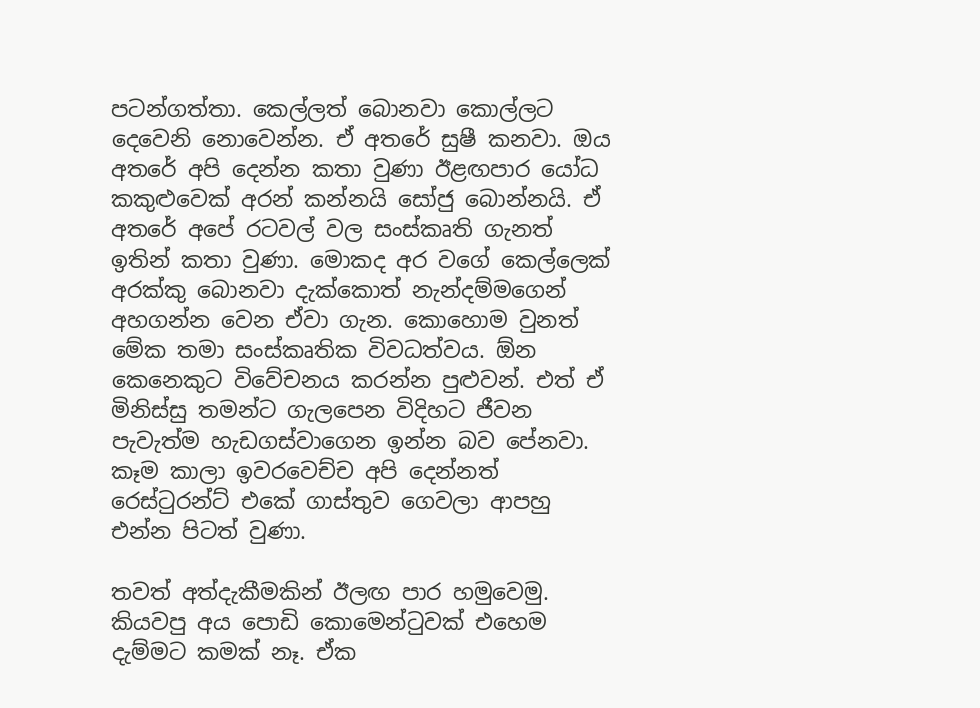පටන්ගත්තා. කෙල්ලත් බොනවා කොල්ලට දෙවෙනි නොවෙන්න. ඒ අතරේ සුෂී කනවා. ඔය අතරේ අපි දෙන්න කතා වුණා ඊළඟපාර යෝධ කකුළුවෙක් අරන් කන්නයි සෝජු බොන්නයි. ඒ අතරේ අපේ රටවල් වල සංස්කෘති ගැනත් ඉතින් කතා වුණා. මොකද අර වගේ කෙල්ලෙක් අරක්කු බොනවා දැක්කොත් නැන්දම්මගෙන් අහගන්න වෙන ඒවා ගැන. කොහොම වුනත් මේක තමා සංස්කෘතික විවධත්වය. ඕන කෙනෙකුට විවේචනය කරන්න පුළුවන්. එත් ඒ මිනිස්සු තමන්ට ගැලපෙන විදිහට ජීවන පැවැත්ම හැඩගස්වාගෙන ඉන්න බව පේනවා. කෑම කාලා ඉවරවෙච්ච අපි දෙන්නත් රෙස්ටුරන්ට් එකේ ගාස්තුව ගෙවලා ආපහු එන්න පිටත් වුණා.

තවත් අත්දැකීමකින් ඊලඟ පාර හමුවෙමු. කියවපු අය පොඩි කොමෙන්ටුවක් එහෙම දැම්මට කමක් නෑ. ඒක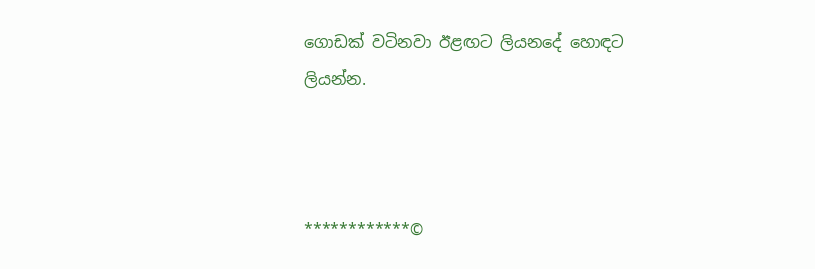ගොඩක් වටිනවා ඊළඟට ලියනදේ හොඳට ලියන්න.



************©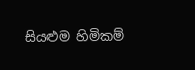සියළුම හිමිකම්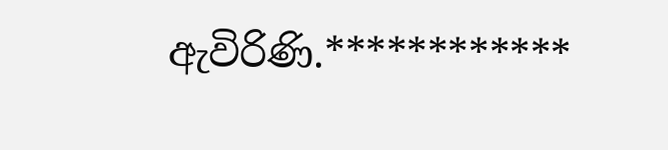ඇවිරිණි.************